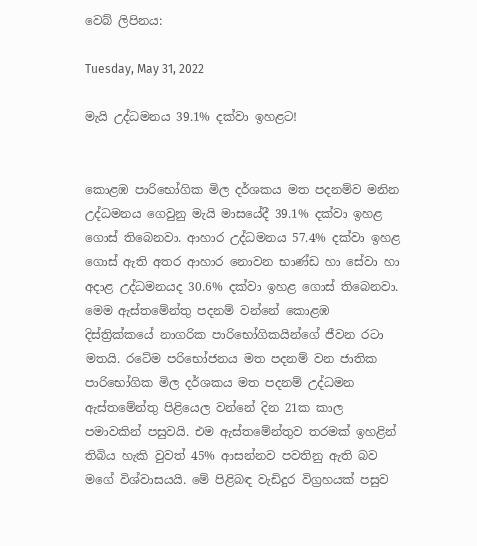වෙබ් ලිපිනය:

Tuesday, May 31, 2022

මැයි උද්ධමනය 39.1% දක්වා ඉහළට!


කොළඹ පාරිභෝගික මිල දර්ශකය මත පදනම්ව මනින උද්ධමනය ගෙවුනු මැයි මාසයේදී 39.1% දක්වා ඉහළ ගොස් තිබෙනවා. ආහාර උද්ධමනය 57.4% දක්වා ඉහළ ගොස් ඇති අතර ආහාර නොවන භාණ්ඩ හා සේවා හා අදාළ උද්ධමනයද 30.6% දක්වා ඉහළ ගොස් තිබෙනවා. මෙම ඇස්තමේන්තු පදනම් වන්නේ කොළඹ දිස්ත්‍රික්කයේ නාගරික පාරිභෝගිකයින්ගේ ජීවන රටා මතයි. රටේම පරිභෝජනය මත පදනම් වන ජාතික පාරිභෝගික මිල දර්ශකය මත පදනම් උද්ධමන ඇස්තමේන්තු පිළියෙල වන්නේ දින 21ක කාල පමාවකින් පසුවයි. එම ඇස්තමේන්තුව තරමක් ඉහළින් තිබිය හැකි වුවත් 45% ආසන්නව පවතිනු ඇති බව මගේ විශ්වාසයයි. මේ පිළිබඳ වැඩිදුර විග්‍රහයක් පසුව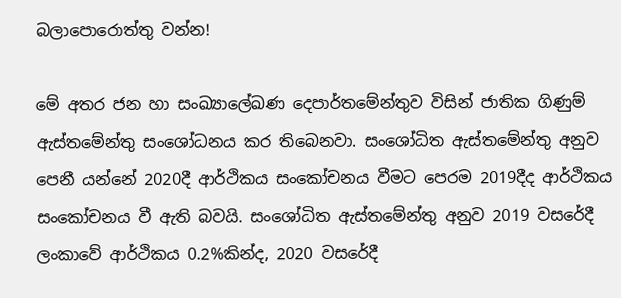බලාපොරොත්තු වන්න!

මේ අතර ජන හා සංඛ්‍යාලේඛණ දෙපාර්තමේන්තුව විසින් ජාතික ගිණුම් ඇස්තමේන්තු සංශෝධනය කර තිබෙනවා. සංශෝධිත ඇස්තමේන්තු අනුව පෙනී යන්නේ 2020දී ආර්ථිකය සංකෝචනය වීමට පෙරම 2019දීද ආර්ථිකය සංකෝචනය වී ඇති බවයි. සංශෝධිත ඇස්තමේන්තු අනුව 2019 වසරේදී ලංකාවේ ආර්ථිකය 0.2%කින්ද, 2020 වසරේදී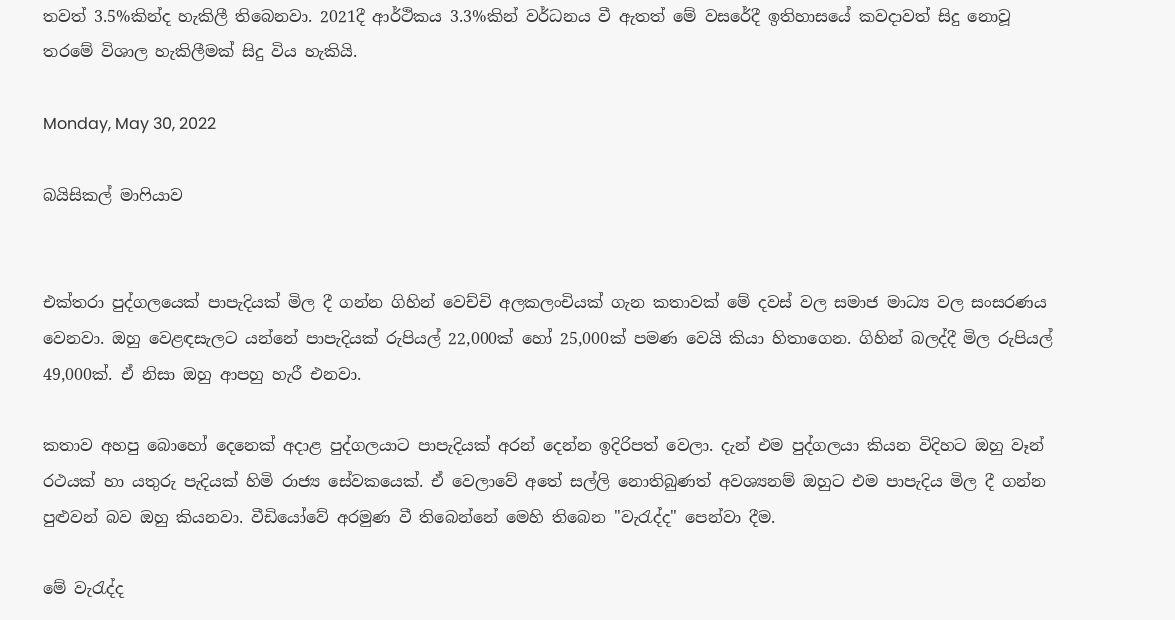තවත් 3.5%කින්ද හැකිලී තිබෙනවා. 2021දී ආර්ථිකය 3.3%කින් වර්ධනය වී ඇතත් මේ වසරේදී ඉතිහාසයේ කවදාවත් සිදු නොවූ තරමේ විශාල හැකිලීමක් සිදු විය හැකියි.

Monday, May 30, 2022

බයිසිකල් මාෆියාව


එක්තරා පුද්ගලයෙක් පාපැදියක් මිල දී ගන්න ගිහින් වෙච්චි අලකලංචියක් ගැන කතාවක් මේ දවස් වල සමාජ මාධ්‍ය වල සංසරණය වෙනවා. ඔහු වෙළඳසැලට යන්නේ පාපැදියක් රුපියල් 22,000ක් හෝ 25,000ක් පමණ වෙයි කියා හිතාගෙන. ගිහින් බලද්දී මිල රුපියල් 49,000ක්. ඒ නිසා ඔහු ආපහු හැරී එනවා.

කතාව අහපු බොහෝ දෙනෙක් අදාළ පුද්ගලයාට පාපැදියක් අරන් දෙන්න ඉදිරිපත් වෙලා. දැන් එම පුද්ගලයා කියන විදිහට ඔහු වෑන් රථයක් හා යතුරු පැදියක් හිමි රාජ්‍ය සේවකයෙක්. ඒ වෙලාවේ අතේ සල්ලි නොතිබුණත් අවශ්‍යනම් ඔහුට එම පාපැදිය මිල දී ගන්න පුළුවන් බව ඔහු කියනවා. වීඩියෝවේ අරමුණ වී තිබෙන්නේ මෙහි තිබෙන "වැරැද්ද" පෙන්වා දීම.

මේ වැරැද්ද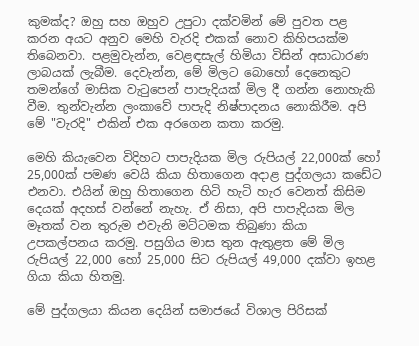කුමක්ද? ඔහු සහ ඔහුව උපුටා දක්වමින් මේ පුවත පළ කරන අයට අනුව මෙහි වැරදි එකක් නොව කිහිපයක්ම තිබෙනවා. පළමුවැන්න, වෙළඳසැල් හිමියා විසින් අසාධාරණ ලාබයක් ලැබීම. දෙවැන්න, මේ මිලට බොහෝ දෙනෙකුට තමන්ගේ මාසික වැටුපෙන් පාපැදියක් මිල දී ගන්න නොහැකි වීම. තුන්වැන්න ලංකාවේ පාපැදි නිෂ්පාදනය නොකිරීම. අපි මේ "වැරදි" එකින් එක අරගෙන කතා කරමු.

මෙහි කියැවෙන විදිහට පාපැදියක මිල රුපියල් 22,000ක් හෝ 25,000ක් පමණ වෙයි කියා හිතාගෙන අදාළ පුද්ගලයා කඩේට එනවා. එයින් ඔහු හිතාගෙන හිටි හැටි හැර වෙනත් කිසිම දෙයක් අදහස් වන්නේ නැහැ. ඒ නිසා, අපි පාපැදියක මිල මෑතක් වන තුරුම එවැනි මට්ටමක තිබුණා කියා උපකල්පනය කරමු. පසුගිය මාස තුන ඇතුළත මේ මිල රුපියල් 22,000 හෝ 25,000 සිට රුපියල් 49,000 දක්වා ඉහළ ගියා කියා හිතමු.

මේ පුද්ගලයා කියන දෙයින් සමාජයේ විශාල පිරිසක්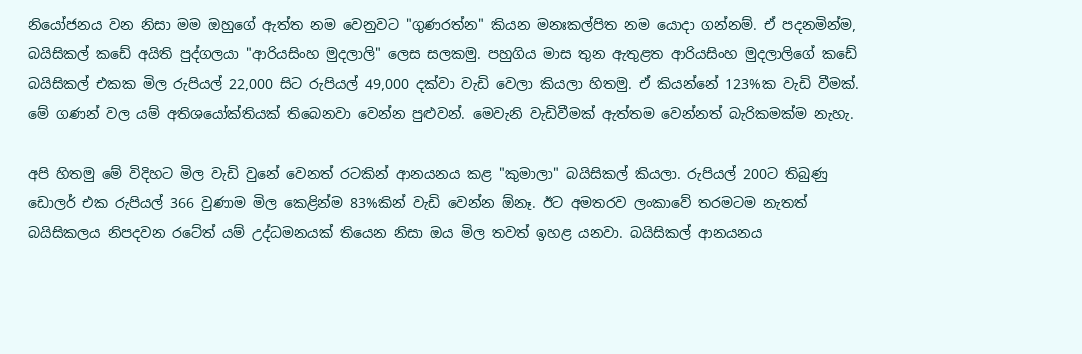නියෝජනය වන නිසා මම ඔහුගේ ඇත්ත නම වෙනුවට "ගුණරත්න" කියන මනඃකල්පිත නම යොදා ගන්නම්. ඒ පදනමින්ම, බයිසිකල් කඩේ අයිති පුද්ගලයා "ආරියසිංහ මුදලාලි" ලෙස සලකමු. පහුගිය මාස තුන ඇතුළත ආරියසිංහ මුදලාලිගේ කඩේ බයිසිකල් එකක මිල රුපියල් 22,000 සිට රුපියල් 49,000 දක්වා වැඩි වෙලා කියලා හිතමු. ඒ කියන්නේ 123%ක වැඩි වීමක්. මේ ගණන් වල යම් අතිශයෝක්තියක් තිබෙනවා වෙන්න පුළුවන්. මෙවැනි වැඩිවීමක් ඇත්තම වෙන්නත් බැරිකමක්ම නැහැ.

අපි හිතමු මේ විදිහට මිල වැඩි වුනේ වෙනත් රටකින් ආනයනය කළ "කුමාලා" බයිසිකල් කියලා. රුපියල් 200ට තිබුණු ඩොලර් එක රුපියල් 366 වුණාම මිල කෙළින්ම 83%කින් වැඩි වෙන්න ඕනෑ. ඊට අමතරව ලංකාවේ තරමටම නැතත් බයිසිකලය නිපදවන රටේත් යම් උද්ධමනයක් තියෙන නිසා ඔය මිල තවත් ඉහළ යනවා. බයිසිකල් ආනයනය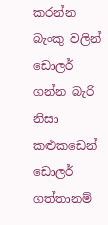කරන්න බැංකු වලින් ඩොලර් ගන්න බැරි නිසා කළුකඩෙන් ඩොලර් ගත්තානම්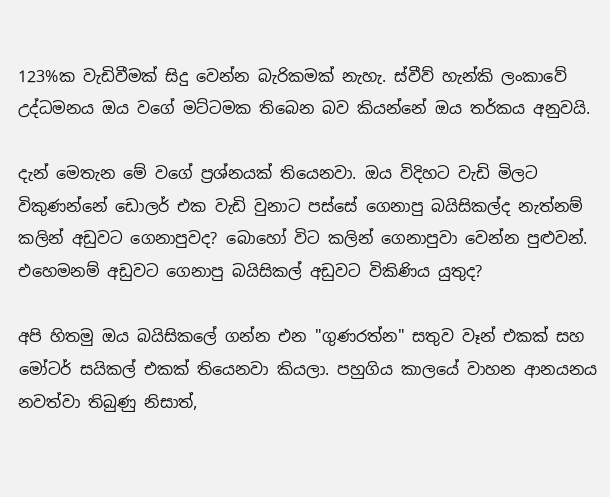123%ක වැඩිවීමක් සිදු වෙන්න බැරිකමක් නැහැ. ස්වීව් හැන්කි ලංකාවේ උද්ධමනය ඔය වගේ මට්ටමක තිබෙන බව කියන්නේ ඔය තර්කය අනුවයි.

දැන් මෙතැන මේ වගේ ප්‍රශ්නයක් තියෙනවා. ඔය විදිහට වැඩි මිලට විකුණන්නේ ඩොලර් එක වැඩි වුනාට පස්සේ ගෙනාපු බයිසිකල්ද නැත්නම් කලින් අඩුවට ගෙනාපුවද? බොහෝ විට කලින් ගෙනාපුවා වෙන්න පුළුවන්. එහෙමනම් අඩුවට ගෙනාපු බයිසිකල් අඩුවට විකිණිය යුතුද?

අපි හිතමු ඔය බයිසිකලේ ගන්න එන "ගුණරත්න" සතුව වෑන් එකක් සහ මෝටර් සයිකල් එකක් තියෙනවා කියලා. පහුගිය කාලයේ වාහන ආනයනය නවත්වා තිබුණු නිසාත්,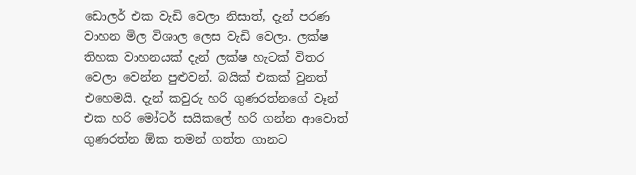ඩොලර් එක වැඩි වෙලා නිසාත්, දැන් පරණ වාහන මිල විශාල ලෙස වැඩි වෙලා. ලක්ෂ තිහක වාහනයක් දැන් ලක්ෂ හැටක් විතර වෙලා වෙන්න පුළුවන්. බයික් එකක් වුනත් එහෙමයි. දැන් කවුරු හරි ගුණරත්නගේ වෑන් එක හරි මෝටර් සයිකලේ හරි ගන්න ආවොත් ගුණරත්න ඕක තමන් ගත්ත ගානට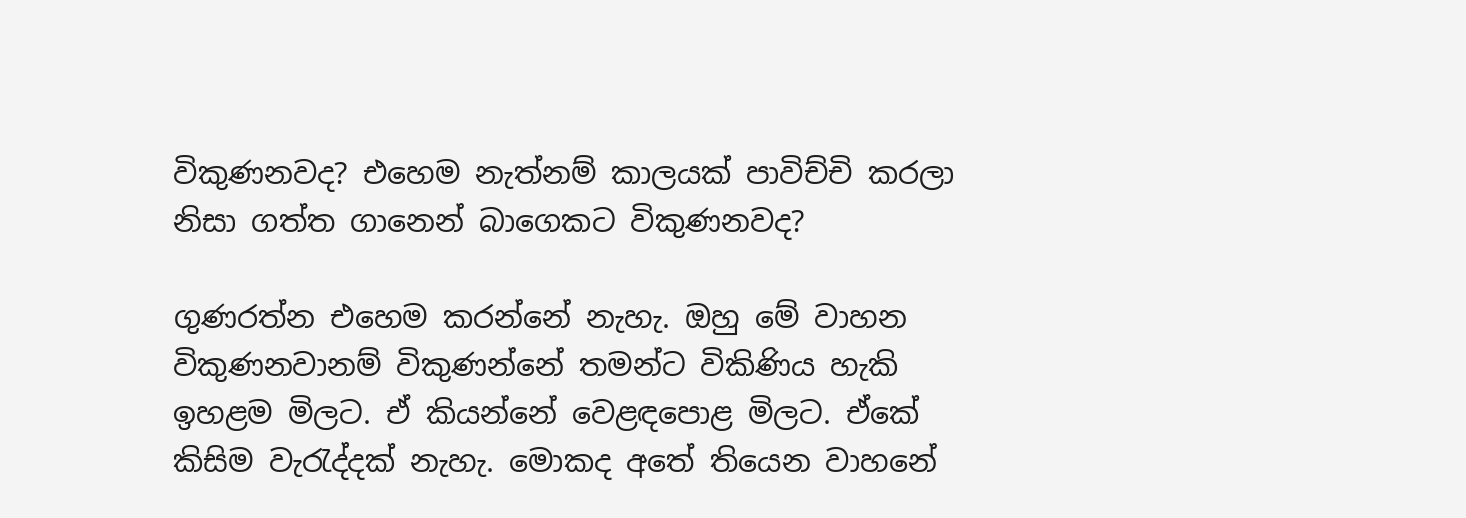විකුණනවද? එහෙම නැත්නම් කාලයක් පාවිච්චි කරලා නිසා ගත්ත ගානෙන් බාගෙකට විකුණනවද?

ගුණරත්න එහෙම කරන්නේ නැහැ. ඔහු මේ වාහන විකුණනවානම් විකුණන්නේ තමන්ට විකිණිය හැකි ඉහළම මිලට. ඒ කියන්නේ වෙළඳපොළ මිලට. ඒකේ කිසිම වැරැද්දක් නැහැ. මොකද අතේ තියෙන වාහනේ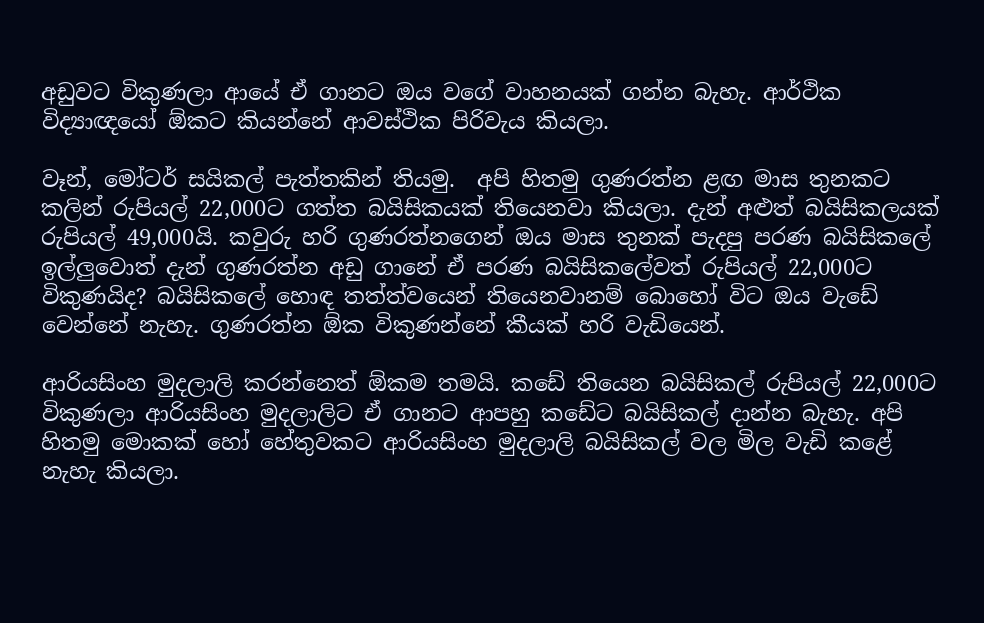අඩුවට විකුණලා ආයේ ඒ ගානට ඔය වගේ වාහනයක් ගන්න බැහැ. ආර්ථික විද්‍යාඥයෝ ඕකට කියන්නේ ආවස්ථික පිරිවැය කියලා.

වෑන්, මෝටර් සයිකල් පැත්තකින් තියමු.  අපි හිතමු ගුණරත්න ළඟ මාස තුනකට කලින් රුපියල් 22,000ට ගත්ත බයිසිකයක් තියෙනවා කියලා. දැන් අළුත් බයිසිකලයක් රුපියල් 49,000යි. කවුරු හරි ගුණරත්නගෙන් ඔය මාස තුනක් පැදපු පරණ බයිසිකලේ ඉල්ලුවොත් දැන් ගුණරත්න අඩු ගානේ ඒ පරණ බයිසිකලේවත් රුපියල් 22,000ට විකුණයිද? බයිසිකලේ හොඳ තත්ත්වයෙන් තියෙනවානම් බොහෝ විට ඔය වැඩේ වෙන්නේ නැහැ. ගුණරත්න ඕක විකුණන්නේ කීයක් හරි වැඩියෙන්.

ආරියසිංහ මුදලාලි කරන්නෙත් ඕකම තමයි. කඩේ තියෙන බයිසිකල් රුපියල් 22,000ට විකුණලා ආරියසිංහ මුදලාලිට ඒ ගානට ආපහු කඩේට බයිසිකල් දාන්න බැහැ. අපි හිතමු මොකක් හෝ හේතුවකට ආරියසිංහ මුදලාලි බයිසිකල් වල මිල වැඩි කළේ නැහැ කියලා.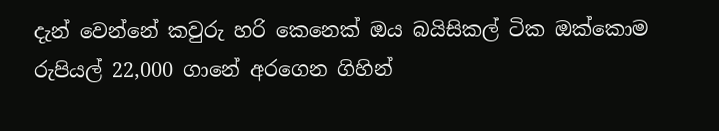දැන් වෙන්නේ කවුරු හරි කෙනෙක් ඔය බයිසිකල් ටික ඔක්කොම රුපියල් 22,000 ගානේ අරගෙන ගිහින්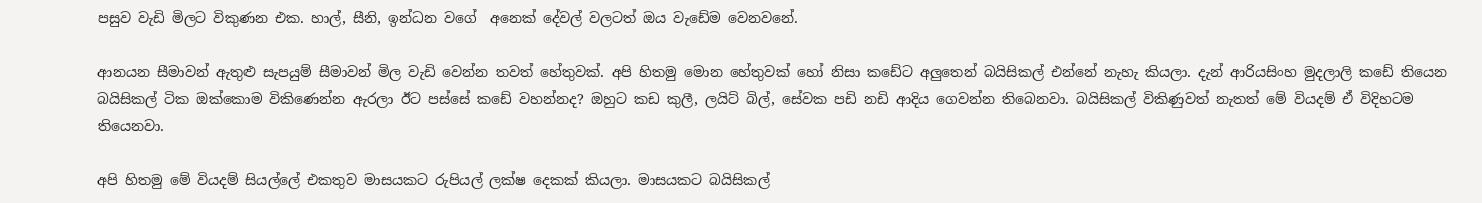පසුව වැඩි මිලට විකුණන එක. හාල්, සීනි, ඉන්ධන වගේ  අනෙක් දේවල් වලටත් ඔය වැඩේම වෙනවනේ.

ආනයන සීමාවන් ඇතුළු සැපයුම් සීමාවන් මිල වැඩි වෙන්න තවත් හේතුවක්. අපි හිතමු මොන හේතුවක් හෝ නිසා කඩේට අලුතෙන් බයිසිකල් එන්නේ නැහැ කියලා. දැන් ආරියසිංහ මුදලාලි කඩේ තියෙන බයිසිකල් ටික ඔක්කොම විකිණෙන්න ඇරලා ඊට පස්සේ කඩේ වහන්නද? ඔහුට කඩ කුලී, ලයිට් බිල්, සේවක පඩි නඩි ආදිය ගෙවන්න තිබෙනවා. බයිසිකල් විකිණුවත් නැතත් මේ වියදම් ඒ විදිහටම තියෙනවා.

අපි හිතමු මේ වියදම් සියල්ලේ එකතුව මාසයකට රුපියල් ලක්ෂ දෙකක් කියලා. මාසයකට බයිසිකල්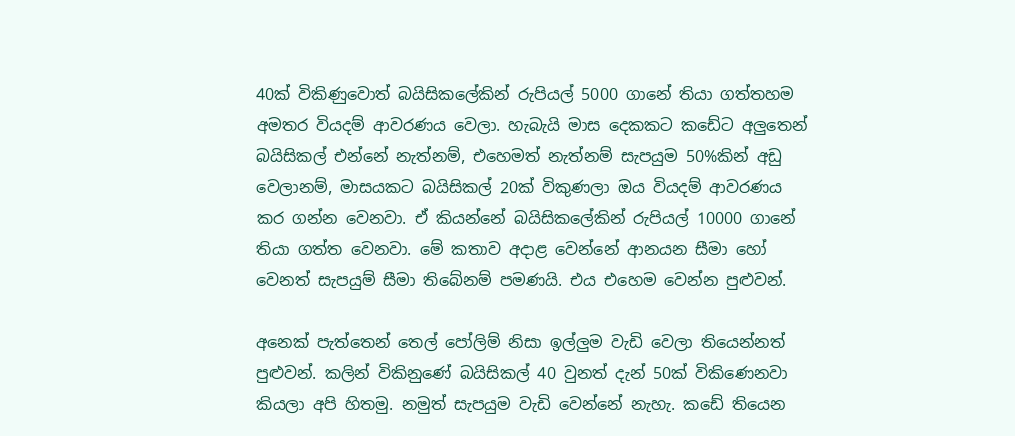40ක් විකිණුවොත් බයිසිකලේකින් රුපියල් 5000 ගානේ තියා ගත්තහම අමතර වියදම් ආවරණය වෙලා. හැබැයි මාස දෙකකට කඩේට අලුතෙන් බයිසිකල් එන්නේ නැත්නම්, එහෙමත් නැත්නම් සැපයුම 50%කින් අඩු වෙලානම්, මාසයකට බයිසිකල් 20ක් විකුණලා ඔය වියදම් ආවරණය කර ගන්න වෙනවා. ඒ කියන්නේ බයිසිකලේකින් රුපියල් 10000 ගානේ තියා ගත්ත වෙනවා. මේ කතාව අදාළ වෙන්නේ ආනයන සීමා හෝ වෙනත් සැපයුම් සීමා තිබේනම් පමණයි. එය එහෙම වෙන්න පුළුවන්.

අනෙක් පැත්තෙන් තෙල් පෝලිම් නිසා ඉල්ලුම වැඩි වෙලා තියෙන්නත් පුළුවන්. කලින් විකිනුණේ බයිසිකල් 40 වුනත් දැන් 50ක් විකිණෙනවා කියලා අපි හිතමු. නමුත් සැපයුම වැඩි වෙන්නේ නැහැ. කඩේ තියෙන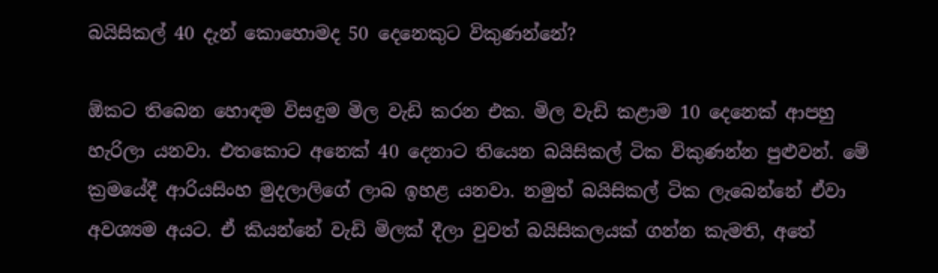බයිසිකල් 40 දැන් කොහොමද 50 දෙනෙකුට විකුණන්නේ?

ඕකට තිබෙන හොඳම විසඳුම මිල වැඩි කරන එක. මිල වැඩි කළාම 10 දෙනෙක් ආපහු හැරිලා යනවා. එතකොට අනෙක් 40 දෙනාට තියෙන බයිසිකල් ටික විකුණන්න පුළුවන්. මේ ක්‍රමයේදී ආරියසිංහ මුදලාලිගේ ලාබ ඉහළ යනවා. නමුත් බයිසිකල් ටික ලැබෙන්නේ ඒවා අවශ්‍යම අයට. ඒ කියන්නේ වැඩි මිලක් දීලා වුවත් බයිසිකලයක් ගන්න කැමති, අතේ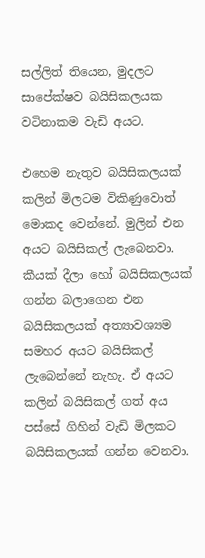සල්ලිත් තියෙන, මුදලට සාපේක්ෂව බයිසිකලයක වටිනාකම වැඩි අයට.

එහෙම නැතුව බයිසිකලයක් කලින් මිලටම විකිණුවොත් මොකද වෙන්නේ. මුලින් එන අයට බයිසිකල් ලැබෙනවා. කීයක් දීලා හෝ බයිසිකලයක් ගන්න බලාගෙන එන බයිසිකලයක් අත්‍යාවශ්‍යම සමහර අයට බයිසිකල් ලැබෙන්නේ නැහැ. ඒ අයට කලින් බයිසිකල් ගත් අය පස්සේ ගිහින් වැඩි මිලකට බයිසිකලයක් ගන්න වෙනවා.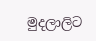මුදලාලිට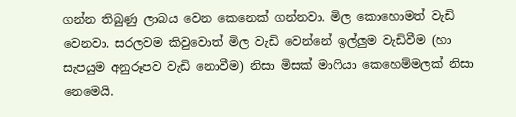ගන්න තිබුණු ලාබය වෙන කෙනෙක් ගන්නවා. මිල කොහොමත් වැඩි වෙනවා. සරලවම කිවුවොත් මිල වැඩි වෙන්නේ ඉල්ලුම වැඩිවීම (හා සැපයුම අනුරූපව වැඩි නොවීම) නිසා මිසක් මාෆියා කෙහෙම්මලක් නිසා නෙමෙයි.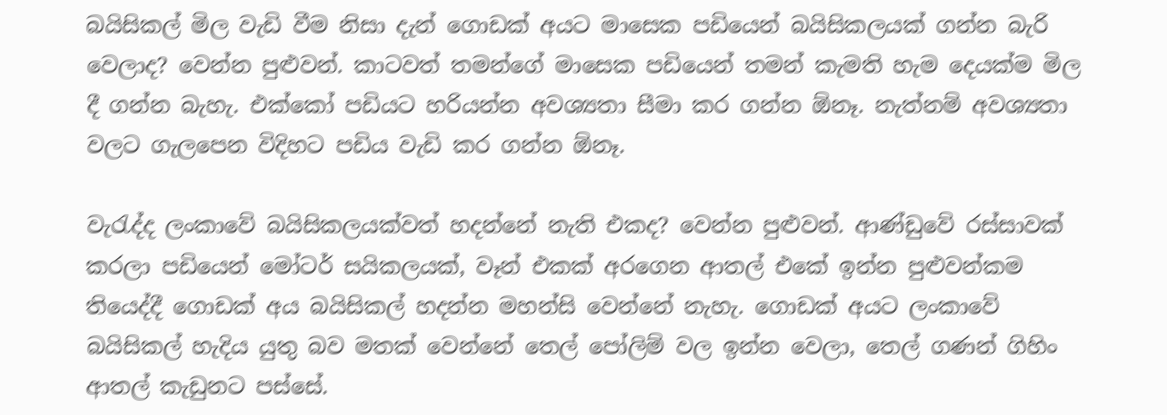බයිසිකල් මිල වැඩි වීම නිසා දැන් ගොඩක් අයට මාසෙක පඩියෙන් බයිසිකලයක් ගන්න බැරි වෙලාද? වෙන්න පුළුවන්. කාටවත් තමන්ගේ මාසෙක පඩියෙන් තමන් කැමති හැම දෙයක්ම මිල දී ගන්න බැහැ. එක්කෝ පඩියට හරියන්න අවශ්‍යතා සීමා කර ගන්න ඕනෑ. නැත්නම් අවශ්‍යතා වලට ගැලපෙන විදිහට පඩිය වැඩි කර ගන්න ඕනෑ.

වැරැද්ද ලංකාවේ බයිසිකලයක්වත් හදන්නේ නැති එකද? වෙන්න පුළුවන්. ආණ්ඩුවේ රස්සාවක් කරලා පඩියෙන් මෝටර් සයිකලයක්, වෑන් එකක් අරගෙන ආතල් එකේ ඉන්න පුළුවන්කම තියෙද්දී ගොඩක් අය බයිසිකල් හදන්න මහන්සි වෙන්නේ නැහැ. ගොඩක් අයට ලංකාවේ බයිසිකල් හැදිය යුතු බව මතක් වෙන්නේ තෙල් පෝලිම් වල ඉන්න වෙලා, තෙල් ගණන් ගිහිං ආතල් කැඩුනට පස්සේ.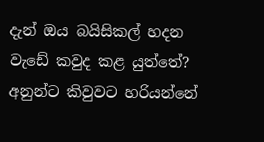දැන් ඔය බයිසිකල් හදන වැඩේ කවුද කළ යුත්තේ? අනුන්ට කිවුවට හරියන්නේ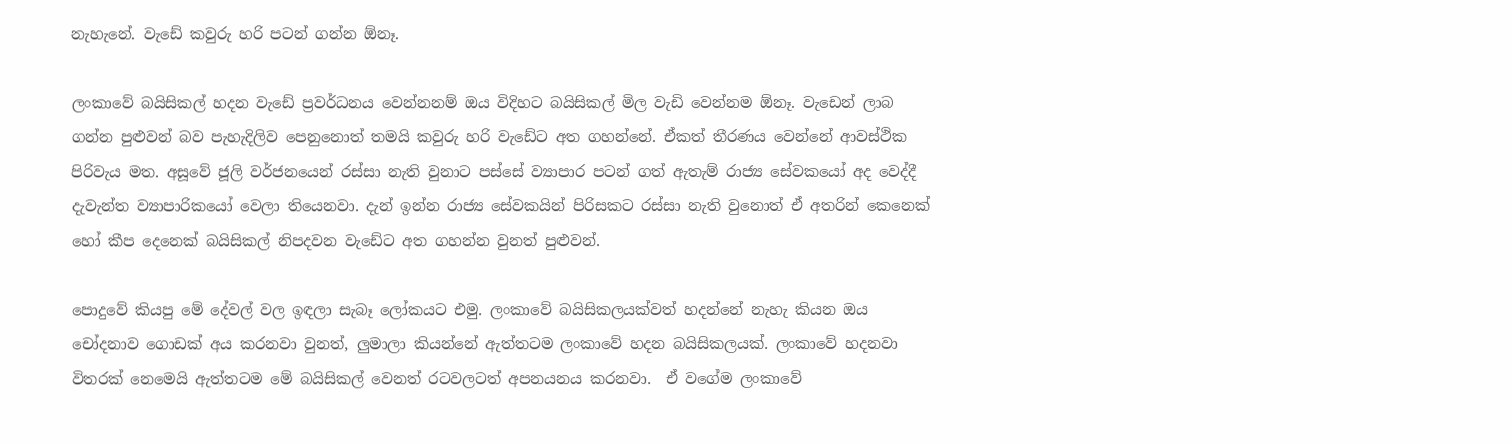නැහැනේ. වැඩේ කවුරු හරි පටන් ගන්න ඕනෑ.

ලංකාවේ බයිසිකල් හදන වැඩේ ප්‍රවර්ධනය වෙන්නනම් ඔය විදිහට බයිසිකල් මිල වැඩි වෙන්නම ඕනෑ. වැඩෙන් ලාබ ගන්න පුළුවන් බව පැහැදිලිව පෙනුනොත් තමයි කවුරු හරි වැඩේට අත ගහන්නේ. ඒකත් තීරණය වෙන්නේ ආවස්ථික පිරිවැය මත. අසූවේ ජූලි වර්ජනයෙන් රස්සා නැති වුනාට පස්සේ ව්‍යාපාර පටන් ගත් ඇතැම් රාජ්‍ය සේවකයෝ අද වෙද්දී දැවැන්ත ව්‍යාපාරිකයෝ වෙලා තියෙනවා. දැන් ඉන්න රාජ්‍ය සේවකයින් පිරිසකට රස්සා නැති වුනොත් ඒ අතරින් කෙනෙක් හෝ කීප දෙනෙක් බයිසිකල් නිපදවන වැඩේට අත ගහන්න වුනත් පුළුවන්.

පොදුවේ කියපු මේ දේවල් වල ඉඳලා සැබෑ ලෝකයට එමු. ලංකාවේ බයිසිකලයක්වත් හදන්නේ නැහැ කියන ඔය චෝදනාව ගොඩක් අය කරනවා වුනත්, ලුමාලා කියන්නේ ඇත්තටම ලංකාවේ හදන බයිසිකලයක්. ලංකාවේ හදනවා විතරක් නෙමෙයි ඇත්තටම මේ බයිසිකල් වෙනත් රටවලටත් අපනයනය කරනවා.  ඒ වගේම ලංකාවේ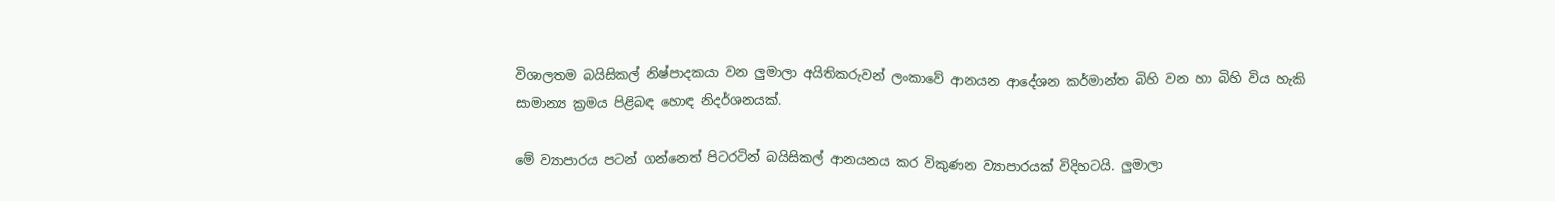විශාලතම බයිසිකල් නිෂ්පාදකයා වන ලුමාලා අයිතිකරුවන් ලංකාවේ ආනයන ආදේශන කර්මාන්ත බිහි වන හා බිහි විය හැකි සාමාන්‍ය ක්‍රමය පිළිබඳ හොඳ නිදර්ශනයක්.

මේ ව්‍යාපාරය පටන් ගන්නෙත් පිටරටින් බයිසිකල් ආනයනය කර විකුණන ව්‍යාපාරයක් විදිහටයි. ලුමාලා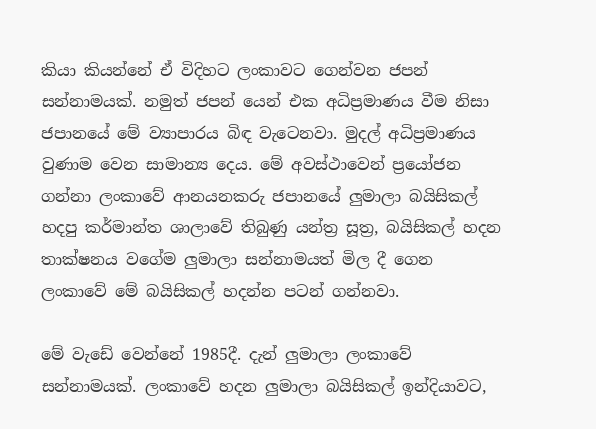කියා කියන්නේ ඒ විදිහට ලංකාවට ගෙන්වන ජපන් සන්නාමයක්. නමුත් ජපන් යෙන් එක අධිප්‍රමාණය වීම නිසා ජපානයේ මේ ව්‍යාපාරය බිඳ වැටෙනවා. මුදල් අධිප්‍රමාණය වුණාම වෙන සාමාන්‍ය දෙය. මේ අවස්ථාවෙන් ප්‍රයෝජන ගන්නා ලංකාවේ ආනයනකරු ජපානයේ ලුමාලා බයිසිකල් හදපු කර්මාන්ත ශාලාවේ තිබුණු යන්ත්‍ර සූත්‍ර, බයිසිකල් හදන තාක්ෂනය වගේම ලුමාලා සන්නාමයත් මිල දී ගෙන ලංකාවේ මේ බයිසිකල් හදන්න පටන් ගන්නවා.

මේ වැඩේ වෙන්නේ 1985දී. දැන් ලුමාලා ලංකාවේ සන්නාමයක්. ලංකාවේ හදන ලුමාලා බයිසිකල් ඉන්දියාවට,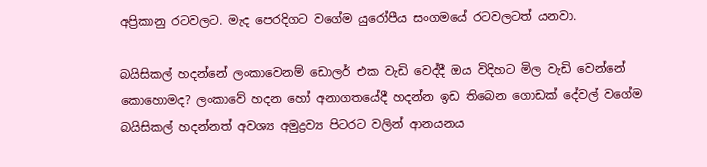අප්‍රිකානු රටවලට. මැද පෙරදිගට වගේම යුරෝපීය සංගමයේ රටවලටත් යනවා.

බයිසිකල් හදන්නේ ලංකාවෙනම් ඩොලර් එක වැඩි වෙද්දී ඔය විදිහට මිල වැඩි වෙන්නේ කොහොමද? ලංකාවේ හදන හෝ අනාගතයේදී හදන්න ඉඩ තිබෙන ගොඩක් දේවල් වගේම බයිසිකල් හදන්නත් අවශ්‍ය අමුද්‍රව්‍ය පිටරට වලින් ආනයනය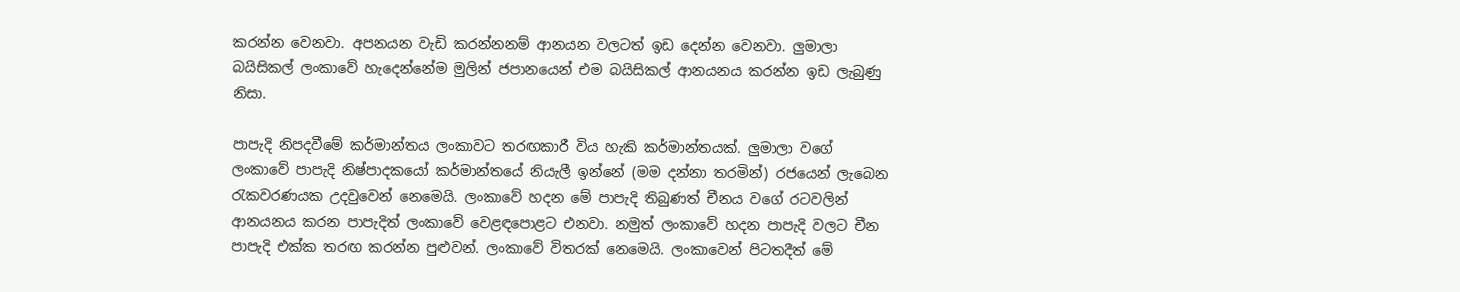කරන්න වෙනවා. අපනයන වැඩි කරන්නනම් ආනයන වලටත් ඉඩ දෙන්න වෙනවා. ලුමාලා බයිසිකල් ලංකාවේ හැදෙන්නේම මුලින් ජපානයෙන් එම බයිසිකල් ආනයනය කරන්න ඉඩ ලැබුණු නිසා.

පාපැදි නිපදවීමේ කර්මාන්තය ලංකාවට තරඟකාරී විය හැකි කර්මාන්තයක්. ලුමාලා වගේ ලංකාවේ පාපැදි නිෂ්පාදකයෝ කර්මාන්තයේ නියැලී ඉන්නේ (මම දන්නා තරමින්) රජයෙන් ලැබෙන රැකවරණයක උදවුවෙන් නෙමෙයි. ලංකාවේ හදන මේ පාපැදි තිබුණත් චීනය වගේ රටවලින් ආනයනය කරන පාපැදිත් ලංකාවේ වෙළඳපොළට එනවා. නමුත් ලංකාවේ හදන පාපැදි වලට චීන පාපැදි එක්ක තරඟ කරන්න පුළුවන්. ලංකාවේ විතරක් නෙමෙයි. ලංකාවෙන් පිටතදීත් මේ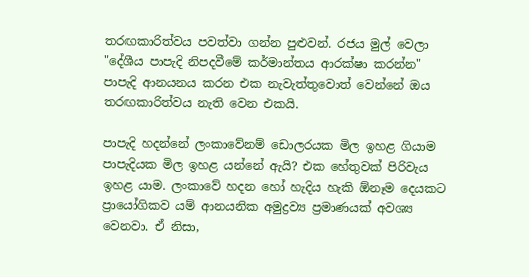තරඟකාරිත්වය පවත්වා ගන්න පුළුවන්. රජය මුල් වෙලා "දේශීය පාපැදි නිපදවීමේ කර්මාන්තය ආරක්ෂා කරන්න" පාපැදි ආනයනය කරන එක නැවැත්තුවොත් වෙන්නේ ඔය තරඟකාරිත්වය නැති වෙන එකයි.

පාපැදි හදන්නේ ලංකාවේනම් ඩොලරයක මිල ඉහළ ගියාම පාපැදියක මිල ඉහළ යන්නේ ඇයි? එක හේතුවක් පිරිවැය ඉහළ යාම. ලංකාවේ හදන හෝ හැදිය හැකි ඕනෑම දෙයකට ප්‍රායෝගිකව යම් ආනයනික අමුද්‍රව්‍ය ප්‍රමාණයක් අවශ්‍ය වෙනවා. ඒ නිසා,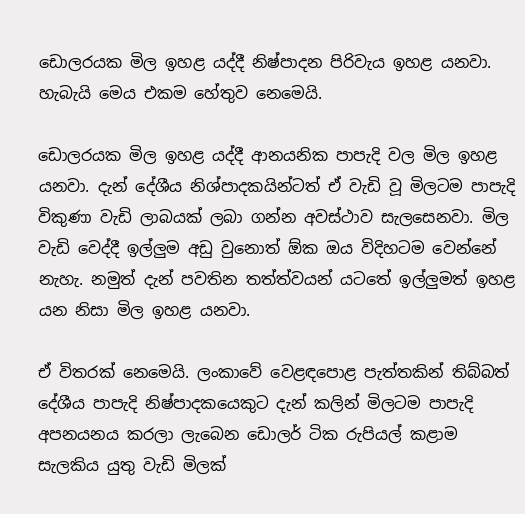ඩොලරයක මිල ඉහළ යද්දී නිෂ්පාදන පිරිවැය ඉහළ යනවා. හැබැයි මෙය එකම හේතුව නෙමෙයි.

ඩොලරයක මිල ඉහළ යද්දී ආනයනික පාපැදි වල මිල ඉහළ යනවා. දැන් දේශීය නිශ්පාදකයින්ටත් ඒ වැඩි වූ මිලටම පාපැදි විකුණා වැඩි ලාබයක් ලබා ගන්න අවස්ථාව සැලසෙනවා. මිල වැඩි වෙද්දී ඉල්ලුම අඩු වුනොත් ඕක ඔය විදිහටම වෙන්නේ නැහැ. නමුත් දැන් පවතින තත්ත්වයන් යටතේ ඉල්ලුමත් ඉහළ යන නිසා මිල ඉහළ යනවා.

ඒ විතරක් නෙමෙයි. ලංකාවේ වෙළඳපොළ පැත්තකින් තිබ්බත් දේශීය පාපැදි නිෂ්පාදකයෙකුට දැන් කලින් මිලටම පාපැදි අපනයනය කරලා ලැබෙන ඩොලර් ටික රුපියල් කළාම සැලකිය යුතු වැඩි මිලක්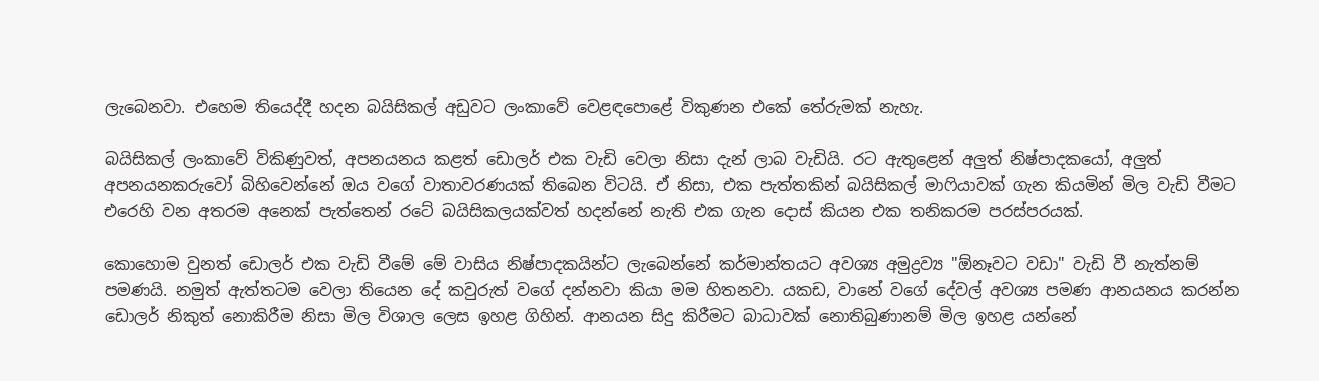ලැබෙනවා. එහෙම තියෙද්දී හදන බයිසිකල් අඩුවට ලංකාවේ වෙළඳපොළේ විකුණන එකේ තේරුමක් නැහැ.

බයිසිකල් ලංකාවේ විකිණුවත්, අපනයනය කළත් ඩොලර් එක වැඩි වෙලා නිසා දැන් ලාබ වැඩියි. රට ඇතුළෙන් අලුත් නිෂ්පාදකයෝ, අලුත් අපනයනකරුවෝ බිහිවෙන්නේ ඔය වගේ වාතාවරණයක් තිබෙන විටයි. ඒ නිසා, එක පැත්තකින් බයිසිකල් මාෆියාවක් ගැන කියමින් මිල වැඩි වීමට එරෙහි වන අතරම අනෙක් පැත්තෙන් රටේ බයිසිකලයක්වත් හදන්නේ නැති එක ගැන දොස් කියන එක තනිකරම පරස්පරයක්.

කොහොම වුනත් ඩොලර් එක වැඩි වීමේ මේ වාසිය නිෂ්පාදකයින්ට ලැබෙන්නේ කර්මාන්තයට අවශ්‍ය අමුද්‍රව්‍ය "ඕනෑවට වඩා" වැඩි වී නැත්නම් පමණයි. නමුත් ඇත්තටම වෙලා තියෙන දේ කවුරුත් වගේ දන්නවා කියා මම හිතනවා. යකඩ, වානේ වගේ දේවල් අවශ්‍ය පමණ ආනයනය කරන්න ඩොලර් නිකුත් නොකිරීම නිසා මිල විශාල ලෙස ඉහළ ගිහින්. ආනයන සිදු කිරීමට බාධාවක් නොතිබුණානම් මිල ඉහළ යන්නේ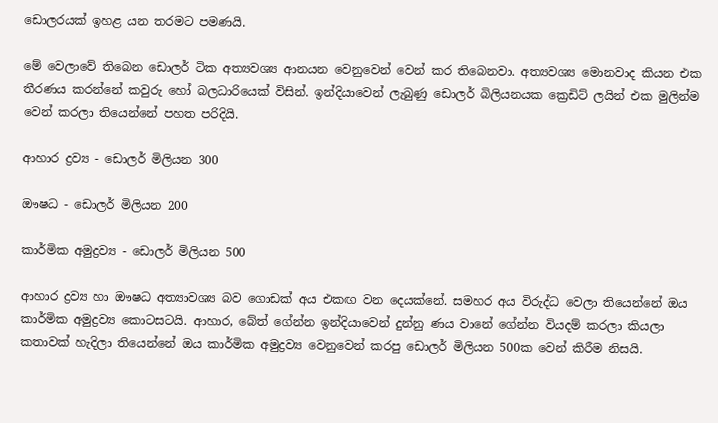ඩොලරයක් ඉහළ යන තරමට පමණයි.

මේ වෙලාවේ තිබෙන ඩොලර් ටික අත්‍යවශ්‍ය ආනයන වෙනුවෙන් වෙන් කර තිබෙනවා. අත්‍යවශ්‍ය මොනවාද කියන එක තීරණය කරන්නේ කවුරු හෝ බලධාරියෙක් විසින්. ඉන්දියාවෙන් ලැබුණු ඩොලර් බිලියනයක ක්‍රෙඩිට් ලයින් එක මුලින්ම වෙන් කරලා තියෙන්නේ පහත පරිදියි.

ආහාර ද්‍රව්‍ය - ඩොලර් මිලියන 300

ඖෂධ - ඩොලර් මිලියන 200

කාර්මික අමුද්‍රව්‍ය - ඩොලර් මිලියන 500

ආහාර ද්‍රව්‍ය හා ඖෂධ අත්‍යාවශ්‍ය බව ගොඩක් අය එකඟ වන දෙයක්නේ. සමහර අය විරුද්ධ වෙලා තියෙන්නේ ඔය කාර්මික අමුද්‍රව්‍ය කොටසටයි. ආහාර, බේත් ගේන්න ඉන්දියාවෙන් දුන්නු ණය වානේ ගේන්න වියදම් කරලා කියලා කතාවක් හැදිලා තියෙන්නේ ඔය කාර්මික අමුද්‍රව්‍ය වෙනුවෙන් කරපු ඩොලර් මිලියන 500ක වෙන් කිරීම නිසයි.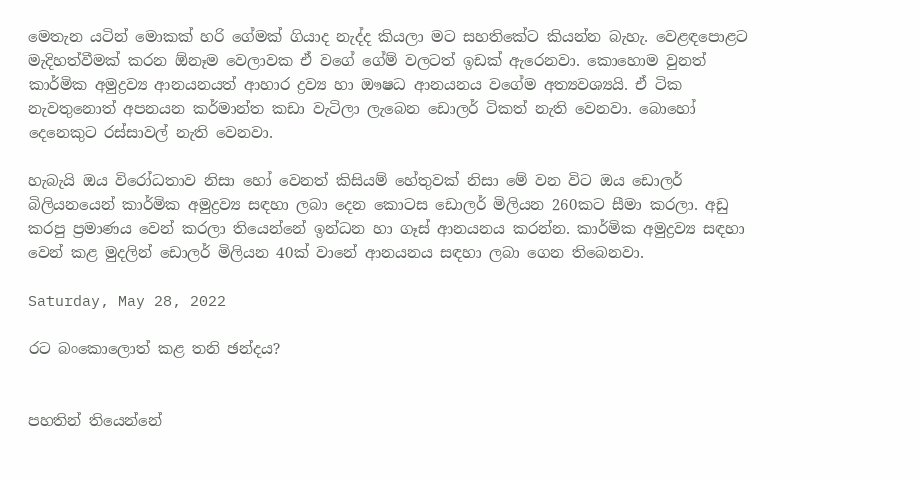මෙතැන යටින් මොකක් හරි ගේමක් ගියාද නැද්ද කියලා මට සහතිකේට කියන්න බැහැ. වෙළඳපොළට මැදිහත්වීමක් කරන ඕනෑම වෙලාවක ඒ වගේ ගේම් වලටත් ඉඩක් ඇරෙනවා. කොහොම වුනත් කාර්මික අමුද්‍රව්‍ය ආනයනයත් ආහාර ද්‍රව්‍ය හා ඖෂධ ආනයනය වගේම අත්‍යවශ්‍යයි. ඒ ටික නැවතුනොත් අපනයන කර්මාන්ත කඩා වැටිලා ලැබෙන ඩොලර් ටිකත් නැති වෙනවා. බොහෝ දෙනෙකුට රස්සාවල් නැති වෙනවා.

හැබැයි ඔය විරෝධතාව නිසා හෝ වෙනත් කිසියම් හේතුවක් නිසා මේ වන විට ඔය ඩොලර් බිලියනයෙන් කාර්මික අමුද්‍රව්‍ය සඳහා ලබා දෙන කොටස ඩොලර් මිලියන 260කට සීමා කරලා. අඩු කරපු ප්‍රමාණය වෙන් කරලා තියෙන්නේ ඉන්ධන හා ගෑස් ආනයනය කරන්න. කාර්මික අමුද්‍රව්‍ය සඳහා වෙන් කළ මුදලින් ඩොලර් මිලියන 40ක් වානේ ආනයනය සඳහා ලබා ගෙන තිබෙනවා.

Saturday, May 28, 2022

රට බංකොලොත් කළ තනි ඡන්දය?


පහතින් තියෙන්නේ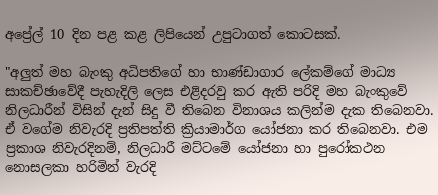අප්‍රේල් 10 දින පළ කළ ලිපියෙන් උපුටාගත් කොටසක්.

"අලුත් මහ බැංකු අධිපතිගේ හා භාණ්ඩාගාර ලේකම්ගේ මාධ්‍ය සාකච්ඡාවේදී පැහැදිලි ලෙස එළිදරවු කර ඇති පරිදි මහ බැංකුවේ නිලධාරීන් විසින් දැන් සිදු වී තිබෙන විනාශය කලින්ම දැක තිබෙනවා. ඒ වගේම නිවැරදි ප්‍රතිපත්ති ක්‍රියාමාර්ග යෝජනා කර තිබෙනවා. එම ප්‍රකාශ නිවැරදිනම්, නිලධාරී මට්ටමේ යෝජනා හා පුරෝකථන නොසලකා හරිමින් වැරදි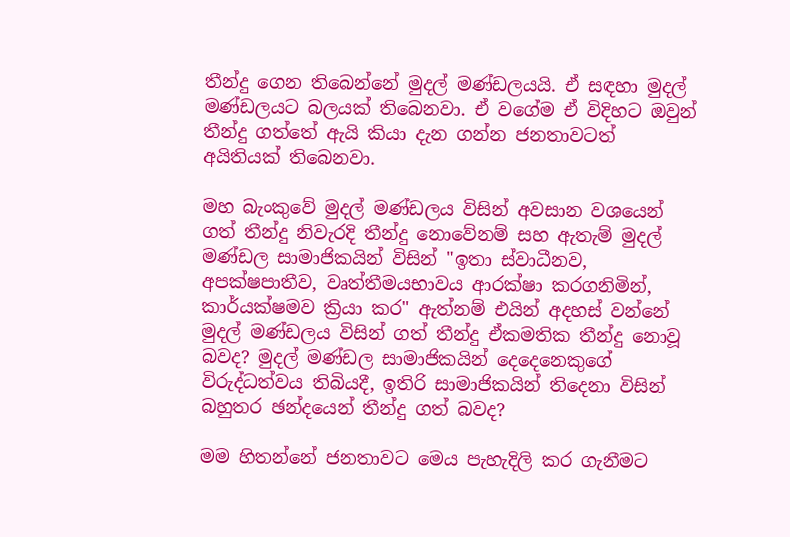තීන්දු ගෙන තිබෙන්නේ මුදල් මණ්ඩලයයි. ඒ සඳහා මුදල් මණ්ඩලයට බලයක් තිබෙනවා. ඒ වගේම ඒ විදිහට ඔවුන් තීන්දු ගත්තේ ඇයි කියා දැන ගන්න ජනතාවටත් අයිතියක් තිබෙනවා.

මහ බැංකුවේ මුදල් මණ්ඩලය විසින් අවසාන වශයෙන් ගත් තීන්දු නිවැරදි තීන්දු නොවේනම් සහ ඇතැම් මුදල් මණ්ඩල සාමාජිකයින් විසින් "ඉතා ස්වාධීනව, අපක්ෂපාතීව, වෘත්තීමයභාවය ආරක්ෂා කරගනිමින්, කාර්යක්ෂමව ක්‍රියා කර" ඇත්නම් එයින් අදහස් වන්නේ මුදල් මණ්ඩලය විසින් ගත් තීන්දු ඒකමතික තීන්දු නොවූ බවද? මුදල් මණ්ඩල සාමාජිකයින් දෙදෙනෙකුගේ විරුද්ධත්වය තිබියදී, ඉතිරි සාමාජිකයින් තිදෙනා විසින් බහුතර ඡන්දයෙන් තීන්දු ගත් බවද?

මම හිතන්නේ ජනතාවට මෙය පැහැදිලි කර ගැනීමට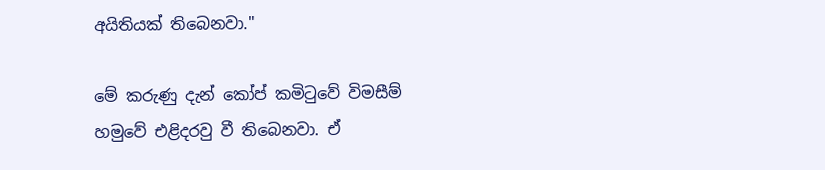අයිතියක් තිබෙනවා."

මේ කරුණු දැන් කෝප් කමිටුවේ විමසීම් හමුවේ එළිදරවු වී තිබෙනවා. ඒ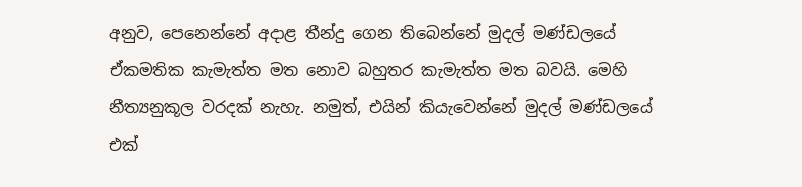අනුව, පෙනෙන්නේ අදාළ තීන්දු ගෙන තිබෙන්නේ මුදල් මණ්ඩලයේ ඒකමතික කැමැත්ත මත නොව බහුතර කැමැත්ත මත බවයි. මෙහි නීත්‍යනුකූල වරදක් නැහැ. නමුත්, එයින් කියැවෙන්නේ මුදල් මණ්ඩලයේ එක්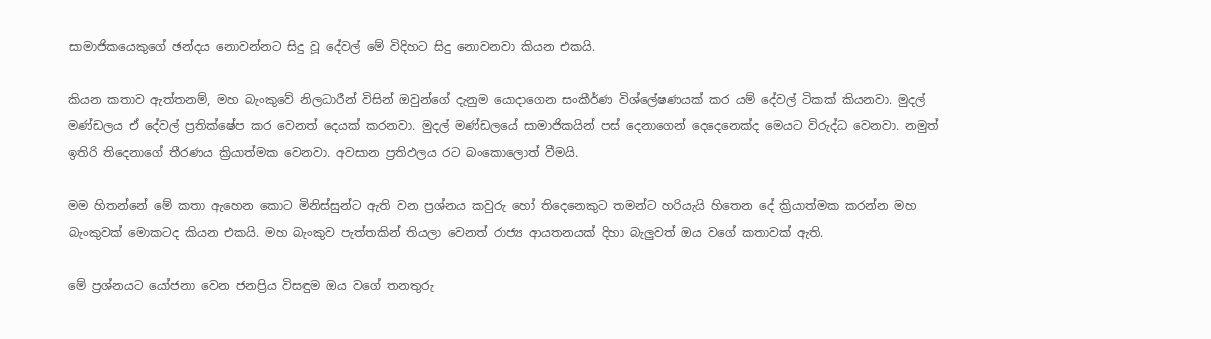සාමාජිකයෙකුගේ ඡන්දය නොවන්නට සිදු වූ දේවල් මේ විදිහට සිදු නොවනවා කියන එකයි.

කියන කතාව ඇත්තනම්, මහ බැංකුවේ නිලධාරීන් විසින් ඔවුන්ගේ දැනුම යොදාගෙන සංකීර්ණ විශ්ලේෂණයක් කර යම් දේවල් ටිකක් කියනවා. මුදල් මණ්ඩලය ඒ දේවල් ප්‍රතික්ෂේප කර වෙනත් දෙයක් කරනවා. මුදල් මණ්ඩලයේ සාමාජිකයින් පස් දෙනාගෙන් දෙදෙනෙක්ද මෙයට විරුද්ධ වෙනවා. නමුත් ඉතිරි තිදෙනාගේ තීරණය ක්‍රියාත්මක වෙනවා. අවසාන ප්‍රතිඵලය රට බංකොලොත් වීමයි.

මම හිතන්නේ මේ කතා ඇහෙන කොට මිනිස්සුන්ට ඇති වන ප්‍රශ්නය කවුරු හෝ තිදෙනෙකුට තමන්ට හරියැයි හිතෙන දේ ක්‍රියාත්මක කරන්න මහ බැංකුවක් මොකටද කියන එකයි. මහ බැංකුව පැත්තකින් තියලා වෙනත් රාජ්‍ය ආයතනයක් දිහා බැලුවත් ඔය වගේ කතාවක් ඇති.

මේ ප්‍රශ්නයට යෝජනා වෙන ජනප්‍රිය විසඳුම ඔය වගේ තනතුරු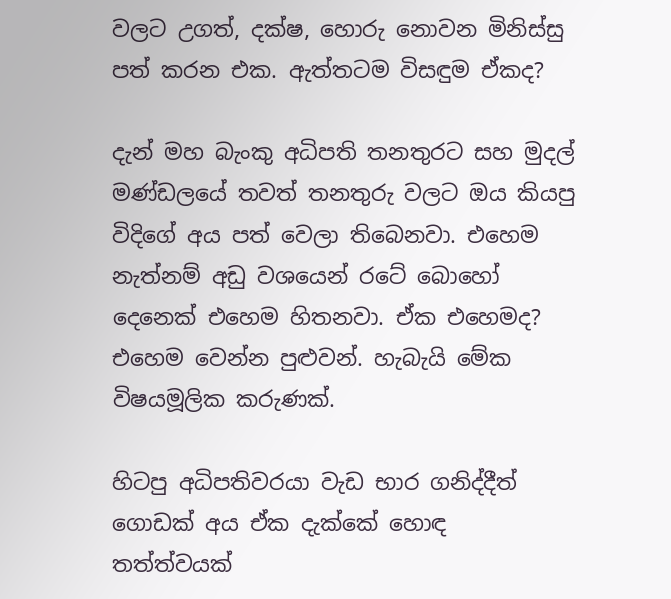වලට උගත්, දක්ෂ, හොරු නොවන මිනිස්සු පත් කරන එක. ඇත්තටම විසඳුම ඒකද?

දැන් මහ බැංකු අධිපති තනතුරට සහ මුදල් මණ්ඩලයේ තවත් තනතුරු වලට ඔය කියපු විදිගේ අය පත් වෙලා තිබෙනවා. එහෙම නැත්නම් අඩු වශයෙන් රටේ බොහෝ දෙනෙක් එහෙම හිතනවා. ඒක එහෙමද? එහෙම වෙන්න පුළුවන්. හැබැයි මේක විෂයමූලික කරුණක්.

හිටපු අධිපතිවරයා වැඩ භාර ගනිද්දීත් ගොඩක් අය ඒක දැක්කේ හොඳ තත්ත්වයක්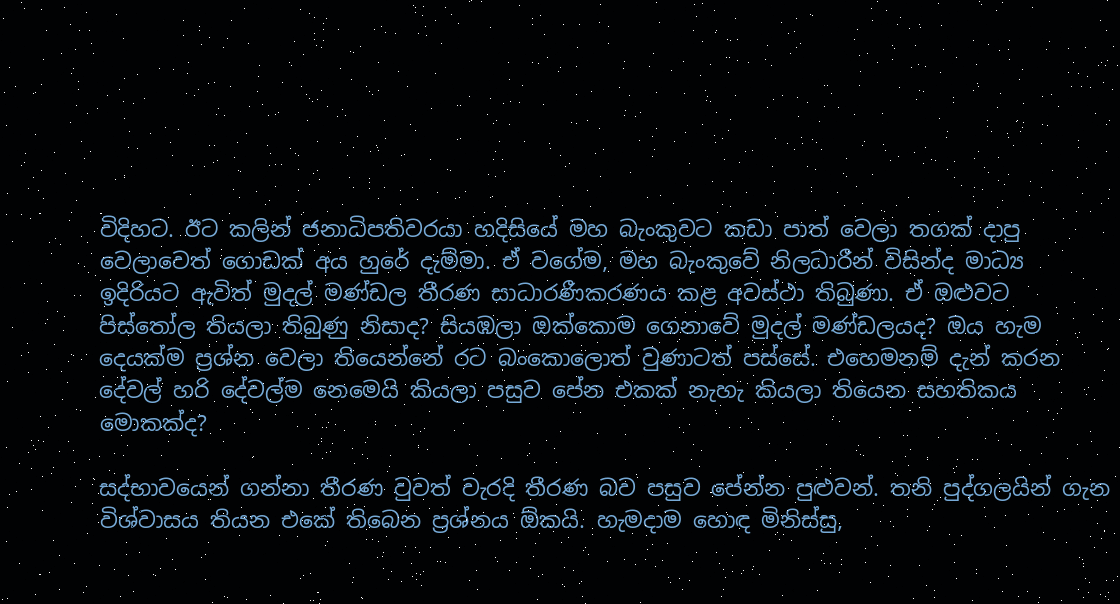විදිහට. ඊට කලින් ජනාධිපතිවරයා හදිසියේ මහ බැංකුවට කඩා පාත් වෙලා තගක් දාපු වෙලාවෙත් ගොඩක් අය හුරේ දැම්මා. ඒ වගේම, මහ බැංකුවේ නිලධාරීන් විසින්ද මාධ්‍ය ඉදිරියට ඇවිත් මුදල් මණ්ඩල තීරණ සාධාරණීකරණය කළ අවස්ථා තිබුණා. ඒ ඔළුවට පිස්තෝල තියලා තිබුණු නිසාද? සියඹලා ඔක්කොම ගෙනාවේ මුදල් මණ්ඩලයද? ඔය හැම දෙයක්ම ප්‍රශ්න වෙලා තියෙන්නේ රට බංකොලොත් වුණාටත් පස්සේ. එහෙමනම් දැන් කරන දේවල් හරි දේවල්ම නෙමෙයි කියලා පසුව පේන එකක් නැහැ කියලා තියෙන සහතිකය මොකක්ද?

සද්භාවයෙන් ගන්නා තීරණ වුවත් වැරදි තීරණ බව පසුව පේන්න පුළුවන්. තනි පුද්ගලයින් ගැන විශ්වාසය තියන එකේ තිබෙන ප්‍රශ්නය ඕකයි. හැමදාම හොඳ මිනිස්සු,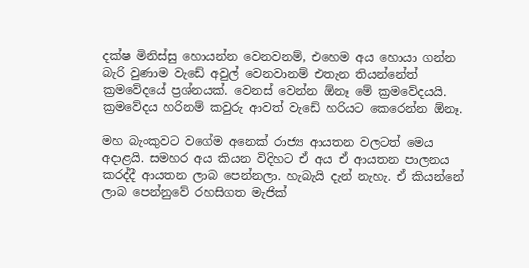දක්ෂ මිනිස්සු හොයන්න වෙනවනම්, එහෙම අය හොයා ගන්න බැරි වුණාම වැඩේ අවුල් වෙනවානම් එතැන තියන්නේත් ක්‍රමවේදයේ ප්‍රශ්නයක්. වෙනස් වෙන්න ඕනෑ මේ ක්‍රමවේදයයි. ක්‍රමවේදය හරිනම් කවුරු ආවත් වැඩේ හරියට කෙරෙන්න ඕනෑ.

මහ බැංකුවට වගේම අනෙක් රාජ්‍ය ආයතන වලටත් මෙය අදාළයි. සමහර අය කියන විදිහට ඒ අය ඒ ආයතන පාලනය කරද්දී ආයතන ලාබ පෙන්නලා. හැබැයි දැන් නැහැ. ඒ කියන්නේ ලාබ පෙන්නුවේ රහසිගත මැජික්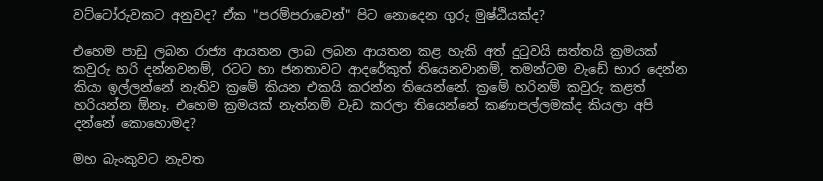වට්ටෝරුවකට අනුවද? ඒක "පරම්පරාවෙන්" පිට නොදෙන ගුරු මුෂ්ඨියක්ද?

එහෙම පාඩු ලබන රාජ්‍ය ආයතන ලාබ ලබන ආයතන කළ හැකි අත් දුටුවයි සත්තයි ක්‍රමයක් කවුරු හරි දන්නවනම්, රටට හා ජනතාවට ආදරේකුත් තියෙනවානම්, තමන්ටම වැඩේ භාර දෙන්න කියා ඉල්ලන්නේ නැතිව ක්‍රමේ කියන එකයි කරන්න තියෙන්නේ. ක්‍රමේ හරිනම් කවුරු කළත් හරියන්න ඕනෑ. එහෙම ක්‍රමයක් නැත්නම් වැඩ කරලා තියෙන්නේ කණාපල්ලමක්ද කියලා අපි දන්නේ කොහොමද?

මහ බැංකුවට නැවත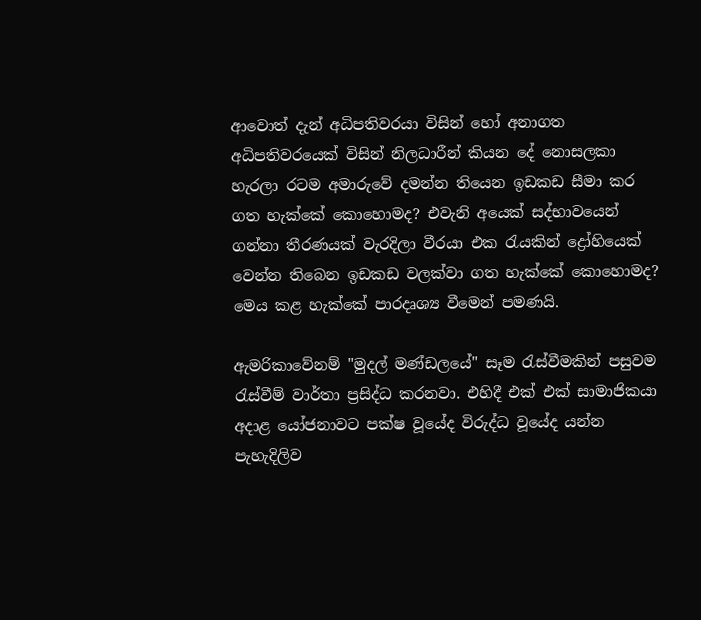ආවොත් දැන් අධිපතිවරයා විසින් හෝ අනාගත අධිපතිවරයෙක් විසින් නිලධාරීන් කියන දේ නොසලකා හැරලා රටම අමාරුවේ දමන්න තියෙන ඉඩකඩ සීමා කර ගත හැක්කේ කොහොමද? එවැනි අයෙක් සද්භාවයෙන් ගන්නා තීරණයක් වැරදිලා වීරයා එක රැයකින් ද්‍රෝහියෙක් වෙන්න තිබෙන ඉඩකඩ වලක්වා ගත හැක්කේ කොහොමද? මෙය කළ හැක්කේ පාරදෘශ්‍ය වීමෙන් පමණයි.

ඇමරිකාවේනම් "මුදල් මණ්ඩලයේ" සෑම රැස්වීමකින් පසුවම රැස්වීම් වාර්තා ප්‍රසිද්ධ කරනවා. එහිදී එක් එක් සාමාජිකයා අදාළ යෝජනාවට පක්ෂ වූයේද විරුද්ධ වූයේද යන්න පැහැදිලිව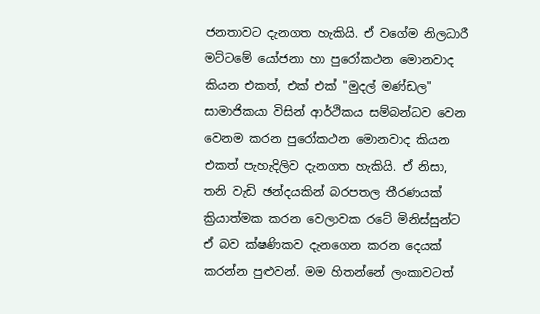ජනතාවට දැනගත හැකියි. ඒ වගේම නිලධාරී මට්ටමේ යෝජනා හා පුරෝකථන මොනවාද කියන එකත්, එක් එක් "මුදල් මණ්ඩල" සාමාජිකයා විසින් ආර්ථිකය සම්බන්ධව වෙන වෙනම කරන පුරෝකථන මොනවාද කියන එකත් පැහැදිලිව දැනගත හැකියි. ඒ නිසා, තනි වැඩි ඡන්දයකින් බරපතල තීරණයක් ක්‍රියාත්මක කරන වෙලාවක රටේ මිනිස්සුන්ට ඒ බව ක්ෂණිකව දැනගෙන කරන දෙයක් කරන්න පුළුවන්. මම හිතන්නේ ලංකාවටත්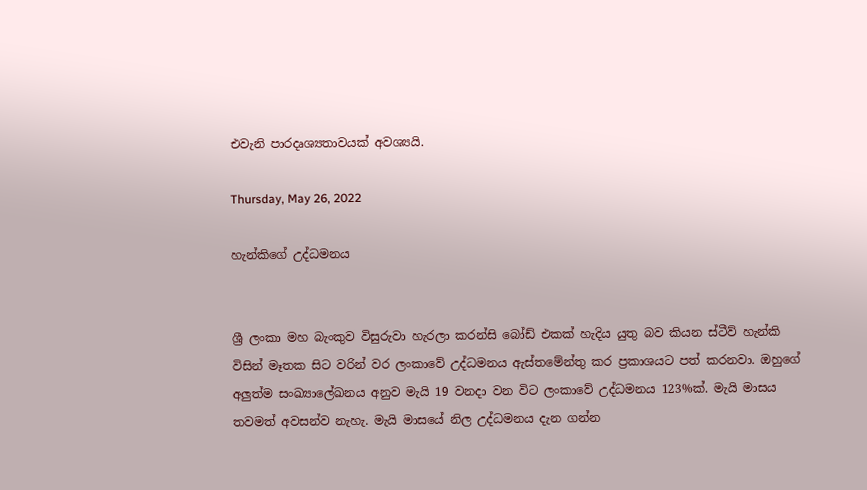එවැනි පාරදෘශ්‍යතාවයක් අවශ්‍යයි.

Thursday, May 26, 2022

හැන්කිගේ උද්ධමනය


ශ්‍රී ලංකා මහ බැංකුව විසුරුවා හැරලා කරන්සි බෝඩ් එකක් හැදිය යුතු බව කියන ස්ටීව් හැන්කි විසින් මෑතක සිට වරින් වර ලංකාවේ උද්ධමනය ඇස්තමේන්තු කර ප්‍රකාශයට පත් කරනවා. ඔහුගේ අලුත්ම සංඛ්‍යාලේඛනය අනුව මැයි 19 වනදා වන විට ලංකාවේ උද්ධමනය 123%ක්. මැයි මාසය තවමත් අවසන්ව නැහැ. මැයි මාසයේ නිල උද්ධමනය දැන ගන්න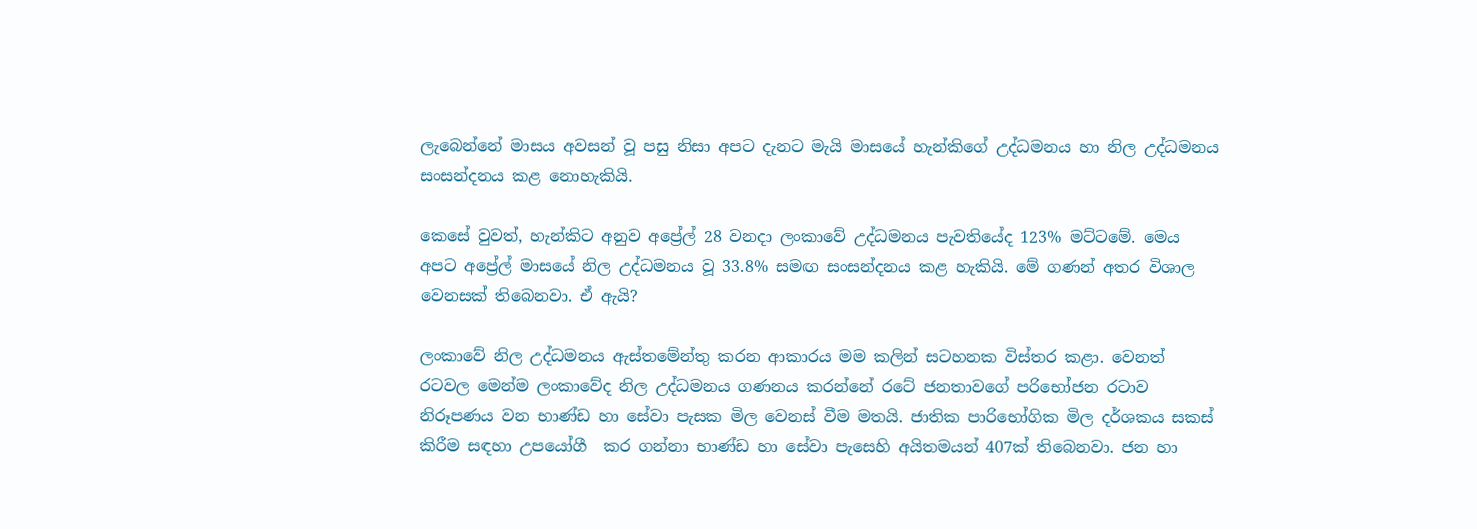ලැබෙන්නේ මාසය අවසන් වූ පසු නිසා අපට දැනට මැයි මාසයේ හැන්කිගේ උද්ධමනය හා නිල උද්ධමනය සංසන්දනය කළ නොහැකියි.

කෙසේ වුවත්, හැන්කිට අනුව අප්‍රේල් 28 වනදා ලංකාවේ උද්ධමනය පැවතියේද 123% මට්ටමේ. මෙය අපට අප්‍රේල් මාසයේ නිල උද්ධමනය වූ 33.8% සමඟ සංසන්දනය කළ හැකියි. මේ ගණන් අතර විශාල වෙනසක් තිබෙනවා. ඒ ඇයි?

ලංකාවේ නිල උද්ධමනය ඇස්තමේන්තු කරන ආකාරය මම කලින් සටහනක විස්තර කළා. වෙනත් රටවල මෙන්ම ලංකාවේද නිල උද්ධමනය ගණනය කරන්නේ රටේ ජනතාවගේ පරිභෝජන රටාව නිරූපණය වන භාණ්ඩ හා සේවා පැසක මිල වෙනස් වීම මතයි. ජාතික පාරිභෝගික මිල දර්ශකය සකස් කිරීම සඳහා උපයෝගී  කර ගන්නා භාණ්ඩ හා සේවා පැසෙහි අයිතමයන් 407ක් තිබෙනවා. ජන හා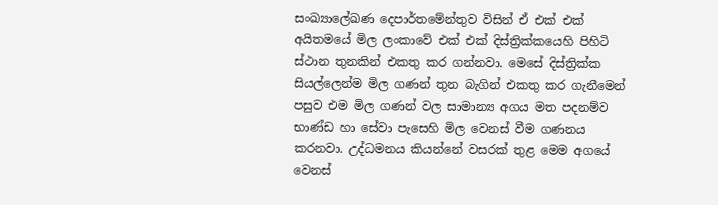සංඛ්‍යාලේඛණ දෙපාර්තමේන්තුව විසින් ඒ එක් එක් අයිතමයේ මිල ලංකාවේ එක් එක් දිස්ත්‍රික්කයෙහි පිහිටි ස්ථාන තුනකින් එකතු කර ගන්නවා. මෙසේ දිස්ත්‍රික්ක සියල්ලෙන්ම මිල ගණන් තුන බැගින් එකතු කර ගැනීමෙන් පසුව එම මිල ගණන් වල සාමාන්‍ය අගය මත පදනම්ව භාණ්ඩ හා සේවා පැසෙහි මිල වෙනස් වීම ගණනය කරනවා. උද්ධමනය කියන්නේ වසරක් තුළ මෙම අගයේ වෙනස්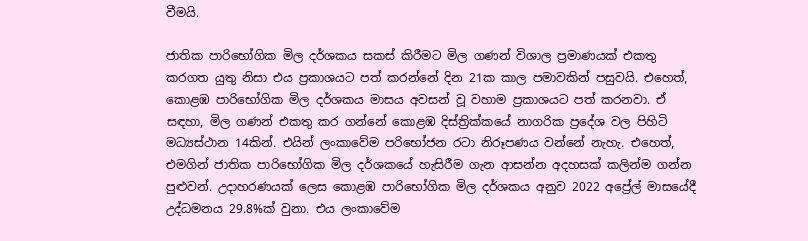වීමයි.

ජාතික පාරිභෝගික මිල දර්ශකය සකස් කිරීමට මිල ගණන් විශාල ප්‍රමාණයක් එකතු කරගත යුතු නිසා එය ප්‍රකාශයට පත් කරන්නේ දින 21ක කාල පමාවකින් පසුවයි. එහෙත්, කොළඹ පාරිභෝගික මිල දර්ශකය මාසය අවසන් වූ වහාම ප්‍රකාශයට පත් කරනවා. ඒ සඳහා, මිල ගණන් එකතු කර ගන්නේ කොළඹ දිස්ත්‍රික්කයේ නාගරික ප්‍රදේශ වල පිහිටි මධ්‍යස්ථාන 14කින්. එයින් ලංකාවේම පරිභෝජන රටා නිරූපණය වන්නේ නැහැ. එහෙත්, එමගින් ජාතික පාරිභෝගික මිල දර්ශකයේ හැසිරීම ගැන ආසන්න අදහසක් කලින්ම ගන්න පුළුවන්. උදාහරණයක් ලෙස කොළඹ පාරිභෝගික මිල දර්ශකය අනුව 2022 අප්‍රේල් මාසයේදී උද්ධමනය 29.8%ක් වුනා. එය ලංකාවේම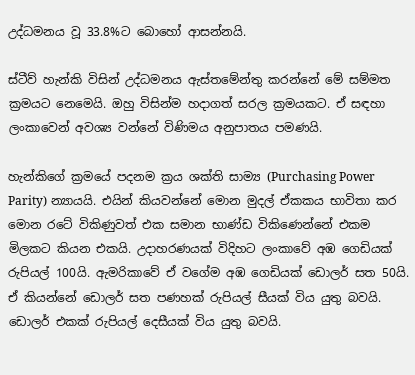උද්ධමනය වූ 33.8%ට බොහෝ ආසන්නයි.

ස්ටීව් හැන්කි විසින් උද්ධමනය ඇස්තමේන්තු කරන්නේ මේ සම්මත ක්‍රමයට නෙමෙයි. ඔහු විසින්ම හදාගත් සරල ක්‍රමයකට. ඒ සඳහා ලංකාවෙන් අවශ්‍ය වන්නේ විණිමය අනුපාතය පමණයි.

හැන්කිගේ ක්‍රමයේ පදනම ක්‍රය ශක්ති සාම්‍ය (Purchasing Power Parity) න්‍යායයි. එයින් කියවන්නේ මොන මුදල් ඒකකය භාවිතා කර මොන රටේ විකිණුවත් එක සමාන භාණ්ඩ විකිණෙන්නේ එකම මිලකට කියන එකයි. උදාහරණයක් විදිහට ලංකාවේ අඹ ගෙඩියක් රුපියල් 100යි. ඇමරිකාවේ ඒ වගේම අඹ ගෙඩියක් ඩොලර් සත 50යි. ඒ කියන්නේ ඩොලර් සත පණහක් රුපියල් සීයක් විය යුතු බවයි. ඩොලර් එකක් රුපියල් දෙසීයක් විය යුතු බවයි.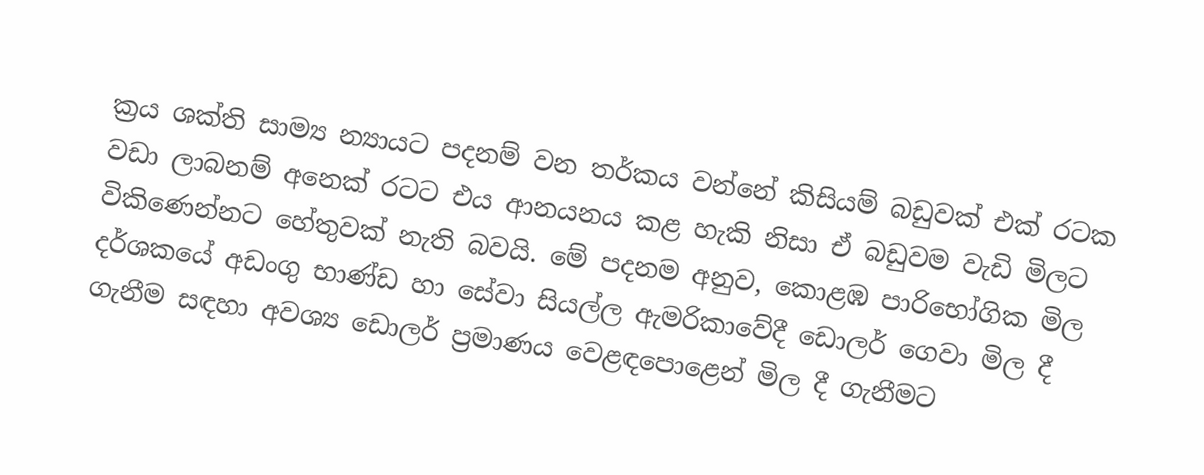ක්‍රය ශක්ති සාම්‍ය න්‍යායට පදනම් වන තර්කය වන්නේ කිසියම් බඩුවක් එක් රටක වඩා ලාබනම් අනෙක් රටට එය ආනයනය කළ හැකි නිසා ඒ බඩුවම වැඩි මිලට විකිණෙන්නට හේතුවක් නැති බවයි. මේ පදනම අනුව, කොළඹ පාරිභෝගික මිල දර්ශකයේ අඩංගු භාණ්ඩ හා සේවා සියල්ල ඇමරිකාවේදී ඩොලර් ගෙවා මිල දී ගැනීම සඳහා අවශ්‍ය ඩොලර් ප්‍රමාණය වෙළඳපොළෙන් මිල දී ගැනීමට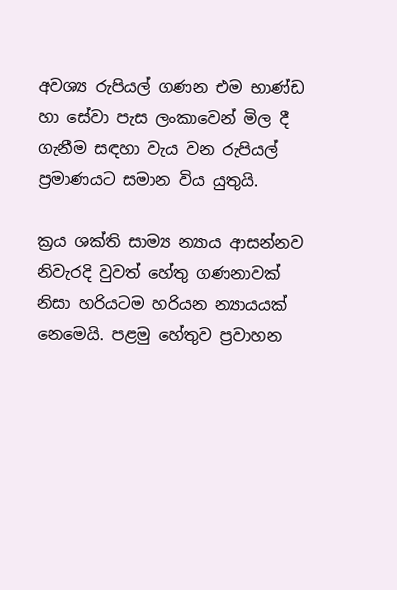අවශ්‍ය රුපියල් ගණන එම භාණ්ඩ හා සේවා පැස ලංකාවෙන් මිල දී ගැනීම සඳහා වැය වන රුපියල් ප්‍රමාණයට සමාන විය යුතුයි.

ක්‍රය ශක්ති සාම්‍ය න්‍යාය ආසන්නව නිවැරදි වුවත් හේතු ගණනාවක් නිසා හරියටම හරියන න්‍යායයක් නෙමෙයි. පළමු හේතුව ප්‍රවාහන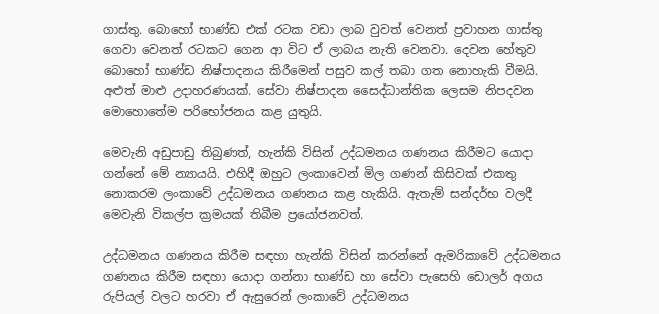ගාස්තු. බොහෝ භාණ්ඩ එක් රටක වඩා ලාබ වුවත් වෙනත් ප්‍රවාහන ගාස්තු ගෙවා වෙනත් රටකට ගෙන ආ විට ඒ ලාබය නැති වෙනවා. දෙවන හේතුව බොහෝ භාණ්ඩ නිෂ්පාදනය කිරීමෙන් පසුව කල් තබා ගත නොහැකි වීමයි. අළුත් මාළු උදාහරණයක්. සේවා නිෂ්පාදන සෛද්ධාන්තික ලෙසම නිපදවන මොහොතේම පරිභෝජනය කළ යුතුයි.

මෙවැනි අඩුපාඩු තිබුණත්, හැන්කි විසින් උද්ධමනය ගණනය කිරීමට යොදා ගන්නේ මේ න්‍යායයි. එහිදී ඔහුට ලංකාවෙන් මිල ගණන් කිසිවක් එකතු නොකරම ලංකාවේ උද්ධමනය ගණනය කළ හැකියි. ඇතැම් සන්දර්භ වලදී මෙවැනි විකල්ප ක්‍රමයක් තිබීම ප්‍රයෝජනවත්.

උද්ධමනය ගණනය කිරීම සඳහා හැන්කි විසින් කරන්නේ ඇමරිකාවේ උද්ධමනය ගණනය කිරීම සඳහා යොදා ගන්නා භාණ්ඩ හා සේවා පැසෙහි ඩොලර් අගය රුපියල් වලට හරවා ඒ ඇසුරෙන් ලංකාවේ උද්ධමනය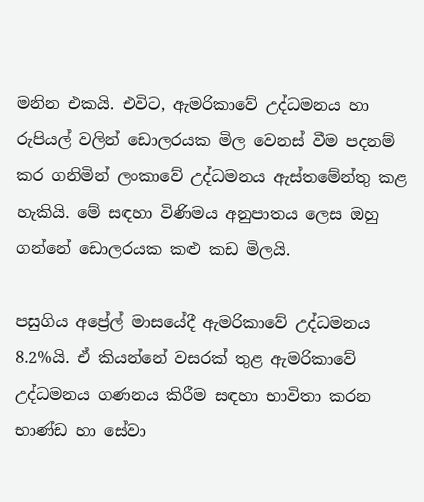මනින එකයි. එවිට, ඇමරිකාවේ උද්ධමනය හා රුපියල් වලින් ඩොලරයක මිල වෙනස් වීම පදනම් කර ගනිමින් ලංකාවේ උද්ධමනය ඇස්තමේන්තු කළ හැකියි. මේ සඳහා විණිමය අනුපාතය ලෙස ඔහු ගන්නේ ඩොලරයක කළු කඩ මිලයි.

පසුගිය අප්‍රේල් මාසයේදී ඇමරිකාවේ උද්ධමනය 8.2%යි. ඒ කියන්නේ වසරක් තුළ ඇමරිකාවේ උද්ධමනය ගණනය කිරීම සඳහා භාවිතා කරන භාණ්ඩ හා සේවා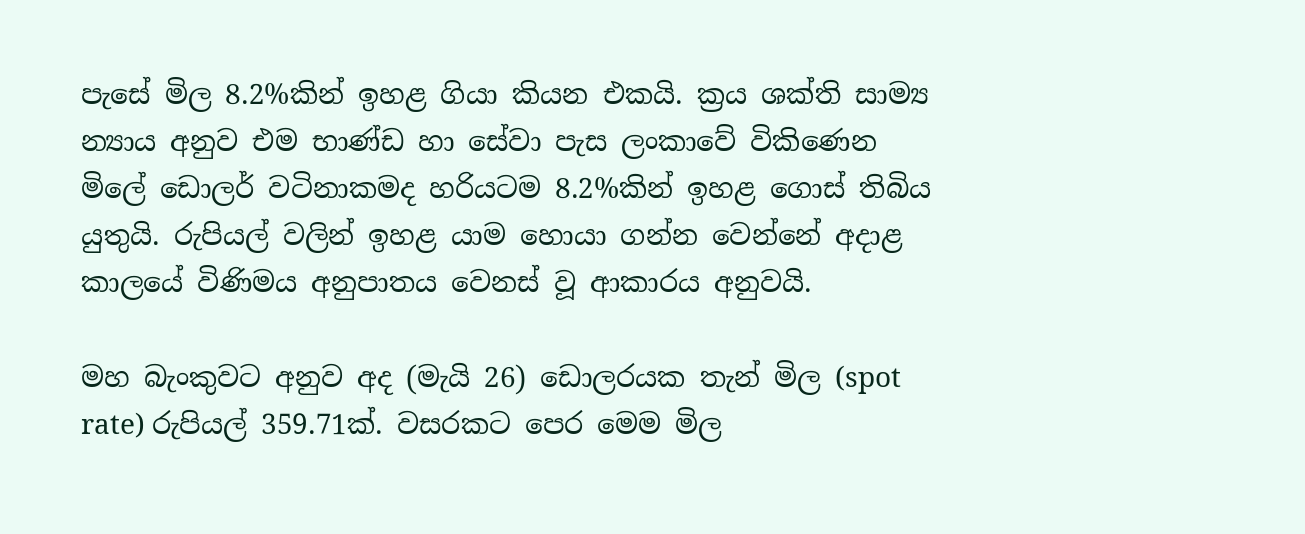පැසේ මිල 8.2%කින් ඉහළ ගියා කියන එකයි. ක්‍රය ශක්ති සාම්‍ය න්‍යාය අනුව එම භාණ්ඩ හා සේවා පැස ලංකාවේ විකිණෙන මිලේ ඩොලර් වටිනාකමද හරියටම 8.2%කින් ඉහළ ගොස් තිබිය යුතුයි. රුපියල් වලින් ඉහළ යාම හොයා ගන්න වෙන්නේ අදාළ කාලයේ විණිමය අනුපාතය වෙනස් වූ ආකාරය අනුවයි.

මහ බැංකුවට අනුව අද (මැයි 26) ඩොලරයක තැන් මිල (spot rate) රුපියල් 359.71ක්. වසරකට පෙර මෙම මිල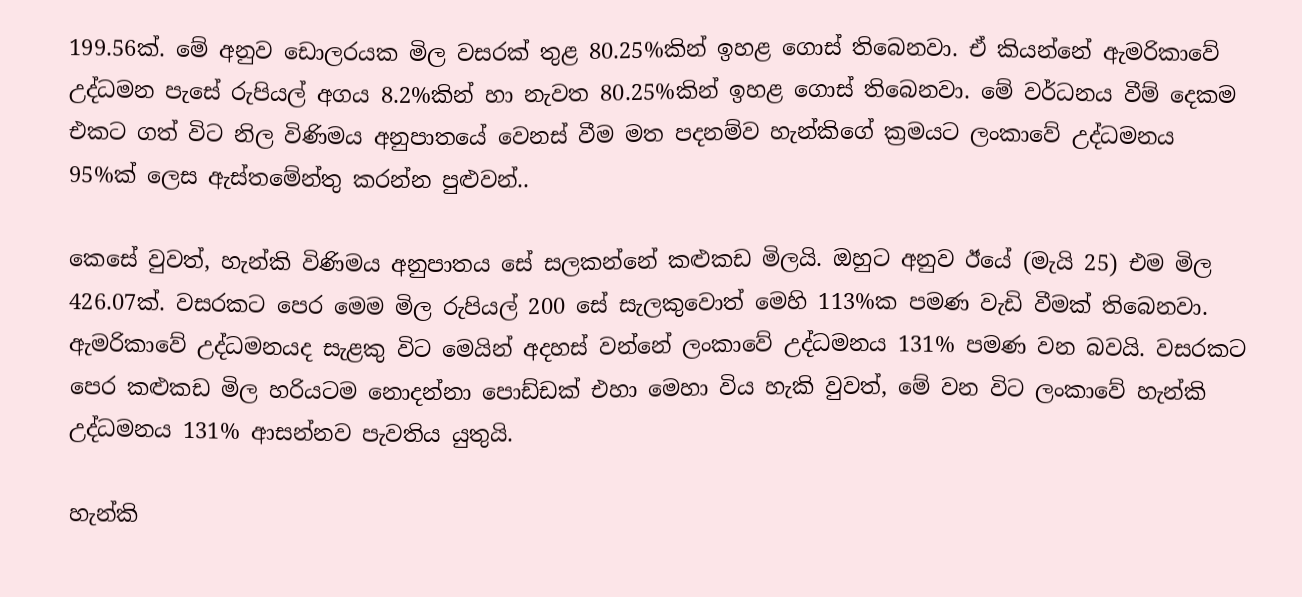199.56ක්. මේ අනුව ඩොලරයක මිල වසරක් තුළ 80.25%කින් ඉහළ ගොස් තිබෙනවා. ඒ කියන්නේ ඇමරිකාවේ උද්ධමන පැසේ රුපියල් අගය 8.2%කින් හා නැවත 80.25%කින් ඉහළ ගොස් තිබෙනවා. මේ වර්ධනය වීම් දෙකම එකට ගත් විට නිල විණිමය අනුපාතයේ වෙනස් වීම මත පදනම්ව හැන්කිගේ ක්‍රමයට ලංකාවේ උද්ධමනය 95%ක් ලෙස ඇස්තමේන්තු කරන්න පුළුවන්..

කෙසේ වුවත්, හැන්කි විණිමය අනුපාතය සේ සලකන්නේ කළුකඩ මිලයි. ඔහුට අනුව ඊයේ (මැයි 25) එම මිල 426.07ක්. වසරකට පෙර මෙම මිල රුපියල් 200 සේ සැලකුවොත් මෙහි 113%ක පමණ වැඩි වීමක් තිබෙනවා. ඇමරිකාවේ උද්ධමනයද සැළකු විට මෙයින් අදහස් වන්නේ ලංකාවේ උද්ධමනය 131% පමණ වන බවයි. වසරකට පෙර කළුකඩ මිල හරියටම නොදන්නා පොඩ්ඩක් එහා මෙහා විය හැකි වුවත්, මේ වන විට ලංකාවේ හැන්කි උද්ධමනය 131% ආසන්නව පැවතිය යුතුයි.

හැන්කි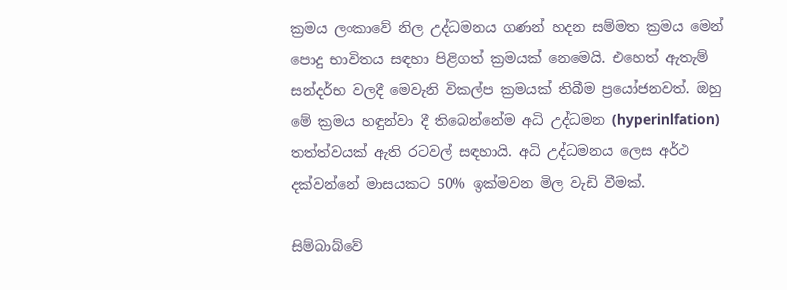ක්‍රමය ලංකාවේ නිල උද්ධමනය ගණන් හදන සම්මත ක්‍රමය මෙන් පොදු භාවිතය සඳහා පිළිගත් ක්‍රමයක් නෙමෙයි. එහෙත් ඇතැම් සන්දර්භ වලදී මෙවැනි විකල්ප ක්‍රමයක් තිබීම ප්‍රයෝජනවත්. ඔහු මේ ක්‍රමය හඳුන්වා දී තිබෙන්නේම අධි උද්ධමන (hyperinlfation) තත්ත්වයක් ඇති රටවල් සඳහායි. අධි උද්ධමනය ලෙස අර්ථ දක්වන්නේ මාසයකට 50% ඉක්මවන මිල වැඩි වීමක්.

සිම්බාබ්වේ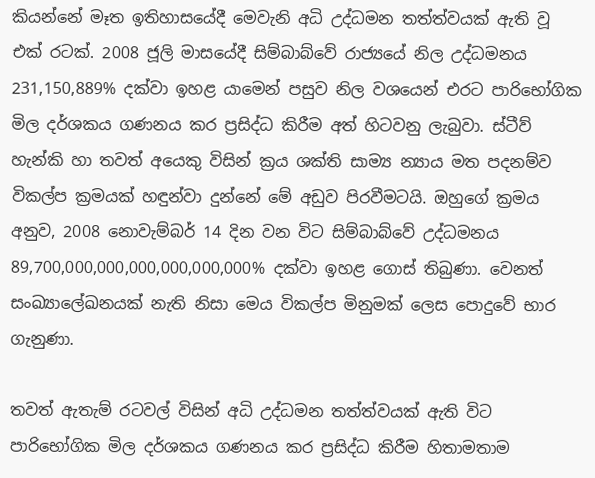කියන්නේ මෑත ඉතිහාසයේදී මෙවැනි අධි උද්ධමන තත්ත්වයක් ඇති වූ එක් රටක්. 2008 ජූලි මාසයේදී සිම්බාබ්වේ රාජ්‍යයේ නිල උද්ධමනය 231,150,889% දක්වා ඉහළ යාමෙන් පසුව නිල වශයෙන් එරට පාරිභෝගික මිල දර්ශකය ගණනය කර ප්‍රසිද්ධ කිරීම අත් හිටවනු ලැබුවා. ස්ටීව් හැන්කි හා තවත් අයෙකු විසින් ක්‍රය ශක්ති සාම්‍ය න්‍යාය මත පදනම්ව විකල්ප ක්‍රමයක් හඳුන්වා දුන්නේ මේ අඩුව පිරවීමටයි. ඔහුගේ ක්‍රමය අනුව, 2008 නොවැම්බර් 14 දින වන විට සිම්බාබ්වේ උද්ධමනය 89,700,000,000,000,000,000,000% දක්වා ඉහළ ගොස් තිබුණා. වෙනත් සංඛ්‍යාලේඛනයක් නැති නිසා මෙය විකල්ප මිනුමක් ලෙස පොදුවේ භාර ගැනුණා.

තවත් ඇතැම් රටවල් විසින් අධි උද්ධමන තත්ත්වයක් ඇති විට පාරිභෝගික මිල දර්ශකය ගණනය කර ප්‍රසිද්ධ කිරීම හිතාමතාම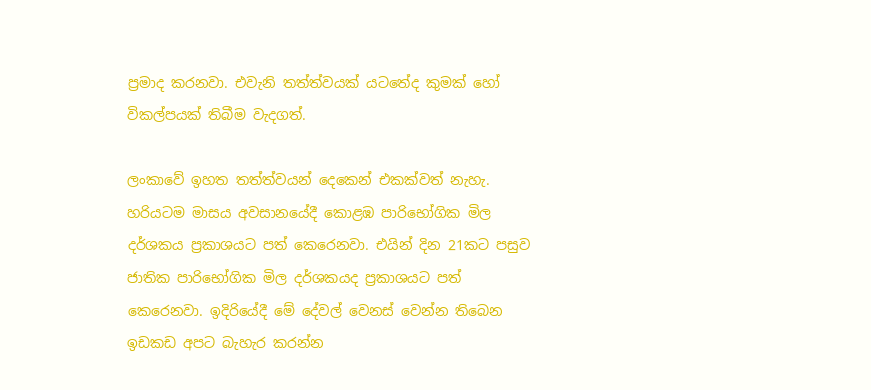ප්‍රමාද කරනවා. එවැනි තත්ත්වයක් යටතේද කුමක් හෝ විකල්පයක් තිබීම වැදගත්.

ලංකාවේ ඉහත තත්ත්වයන් දෙකෙන් එකක්වත් නැහැ. හරියටම මාසය අවසානයේදී කොළඹ පාරිභෝගික මිල දර්ශකය ප්‍රකාශයට පත් කෙරෙනවා. එයින් දින 21කට පසුව ජාතික පාරිභෝගික මිල දර්ශකයද ප්‍රකාශයට පත් කෙරෙනවා. ඉදිරියේදී මේ දේවල් වෙනස් වෙන්න තිබෙන ඉඩකඩ අපට බැහැර කරන්න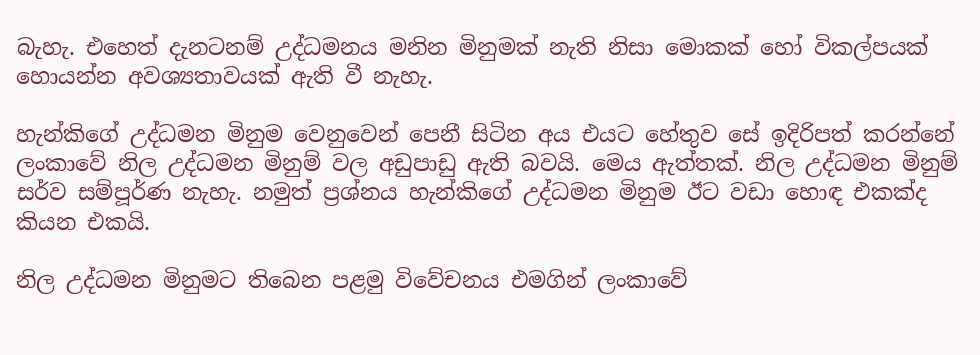බැහැ. එහෙත් දැනටනම් උද්ධමනය මනින මිනුමක් නැති නිසා මොකක් හෝ විකල්පයක් හොයන්න අවශ්‍යතාවයක් ඇති වී නැහැ.

හැන්කිගේ උද්ධමන මිනුම වෙනුවෙන් පෙනී සිටින අය එයට හේතුව සේ ඉදිරිපත් කරන්නේ ලංකාවේ නිල උද්ධමන මිනුම් වල අඩුපාඩු ඇති බවයි. මෙය ඇත්තක්. නිල උද්ධමන මිනුම් සර්ව සම්පූර්ණ නැහැ. නමුත් ප්‍රශ්නය හැන්කිගේ උද්ධමන මිනුම ඊට වඩා හොඳ එකක්ද කියන එකයි.

නිල උද්ධමන මිනුමට තිබෙන පළමු විවේචනය එමගින් ලංකාවේ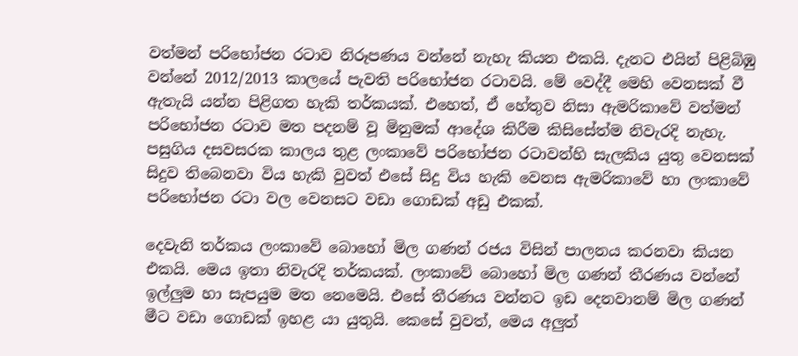වත්මන් පරිභෝජන රටාව නිරූපණය වන්නේ නැහැ කියන එකයි. දැනට එයින් පිළිබිඹු වන්නේ 2012/2013 කාලයේ පැවති පරිභෝජන රටාවයි. මේ වෙද්දී මෙහි වෙනසක් වී ඇතැයි යන්න පිළිගත හැකි තර්කයක්. එහෙත්, ඒ හේතුව නිසා ඇමරිකාවේ වත්මන් පරිභෝජන රටාව මත පදනම් වූ මිනුමක් ආදේශ කිරීම කිසිසේත්ම නිවැරදි නැහැ. පසුගිය දසවසරක කාලය තුළ ලංකාවේ පරිභෝජන රටාවන්හි සැලකිය යුතු වෙනසක් සිදුව තිබෙනවා විය හැකි වුවත් එසේ සිදු විය හැකි වෙනස ඇමරිකාවේ හා ලංකාවේ පරිභෝජන රටා වල වෙනසට වඩා ගොඩක් අඩු එකක්.

දෙවැනි තර්කය ලංකාවේ බොහෝ මිල ගණන් රජය විසින් පාලනය කරනවා කියන එකයි. මෙය ඉතා නිවැරදි තර්කයක්. ලංකාවේ බොහෝ මිල ගණන් තීරණය වන්නේ ඉල්ලුම හා සැපයුම මත නෙමෙයි. එසේ තීරණය වන්නට ඉඩ දෙනවානම් මිල ගණන් මීට වඩා ගොඩක් ඉහළ යා යුතුයි. කෙසේ වුවත්, මෙය අලුත්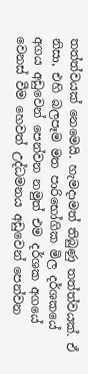තත්ත්වයක් නෙමෙයි. හැමදාමත් තිබුණු තත්ත්වයක්. ඒ නිසා, එහි බලපෑම මත පාරිභෝගික මිල දර්ශකයේ අගය අඩුවෙන් පෙන්වන නමුත් එම දර්ශක අගයේ වෙනස් වීම හෙවත් උද්ධමනය අඩුවෙන් පෙන්වන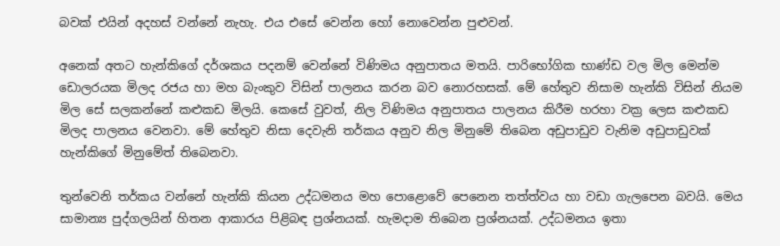බවක් එයින් අදහස් වන්නේ නැහැ. එය එසේ වෙන්න හෝ නොවෙන්න පුළුවන්.

අනෙක් අතට හැන්කිගේ දර්ශකය පදනම් වෙන්නේ විණිමය අනුපාතය මතයි. පාරිභෝගික භාණ්ඩ වල මිල මෙන්ම ඩොලරයක මිලද රජය හා මහ බැංකුව විසින් පාලනය කරන බව නොරහසක්. මේ හේතුව නිසාම හැන්කි විසින් නියම මිල සේ සලකන්නේ කළුකඩ මිලයි. කෙසේ වුවත්, නිල විණිමය අනුපාතය පාලනය කිරීම හරහා වක්‍ර ලෙස කළුකඩ මිලද පාලනය වෙනවා. මේ හේතුව නිසා දෙවැනි තර්කය අනුව නිල මිනුමේ තිබෙන අඩුපාඩුව වැනිම අඩුපාඩුවක් හැන්කිගේ මිනුමේත් තිබෙනවා.

තුන්වෙනි තර්කය වන්නේ හැන්කි කියන උද්ධමනය මහ පොළොවේ පෙනෙන තත්ත්වය හා වඩා ගැලපෙන බවයි. මෙය සාමාන්‍ය පුද්ගලයින් හිතන ආකාරය පිළිබඳ ප්‍රශ්නයක්. හැමදාම තිබෙන ප්‍රශ්නයක්. උද්ධමනය ඉතා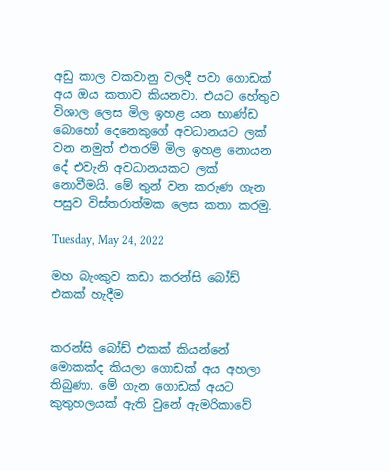අඩු කාල වකවානු වලදී පවා ගොඩක් අය ඔය කතාව කියනවා. එයට හේතුව විශාල ලෙස මිල ඉහළ යන භාණ්ඩ බොහෝ දෙනෙකුගේ අවධානයට ලක් වන නමුත් එතරම් මිල ඉහළ නොයන දේ එවැනි අවධානයකට ලක් නොවීමයි. මේ තුන් වන කරුණ ගැන පසුව විස්තරාත්මක ලෙස කතා කරමු.

Tuesday, May 24, 2022

මහ බැංකුව කඩා කරන්සි බෝඩ් එකක් හැදීම


කරන්සි බෝඩ් එකක් කියන්නේ මොකක්ද කියලා ගොඩක් අය අහලා තිබුණා. මේ ගැන ගොඩක් අයට කුතුහලයක් ඇති වුනේ ඇමරිකාවේ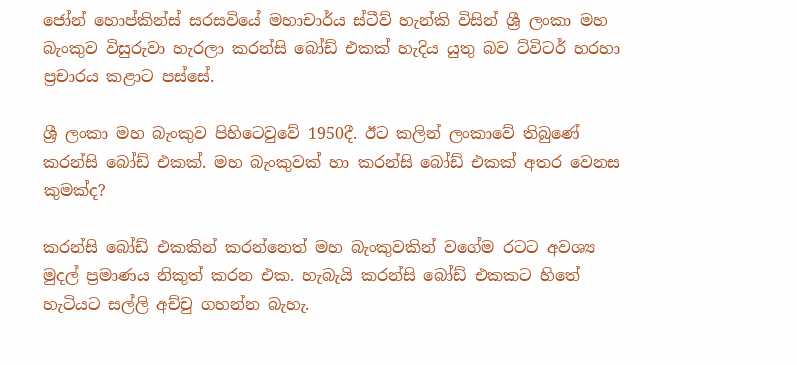ජෝන් හොප්කින්ස් සරසවියේ මහාචාර්ය ස්ටීව් හැන්කි විසින් ශ්‍රී ලංකා මහ බැංකුව විසුරුවා හැරලා කරන්සි බෝඩ් එකක් හැදිය යුතු බව ට්විටර් හරහා ප්‍රචාරය කළාට පස්සේ.

ශ්‍රී ලංකා මහ බැංකුව පිහිටෙවුවේ 1950දී. ඊට කලින් ලංකාවේ තිබුණේ කරන්සි බෝඩ් එකක්. මහ බැංකුවක් හා කරන්සි බෝඩ් එකක් අතර වෙනස කුමක්ද?

කරන්සි බෝඩ් එකකින් කරන්නෙත් මහ බැංකුවකින් වගේම රටට අවශ්‍ය මුදල් ප්‍රමාණය නිකුත් කරන එක. හැබැයි කරන්සි බෝඩ් එකකට හිතේ හැටියට සල්ලි අච්චු ගහන්න බැහැ.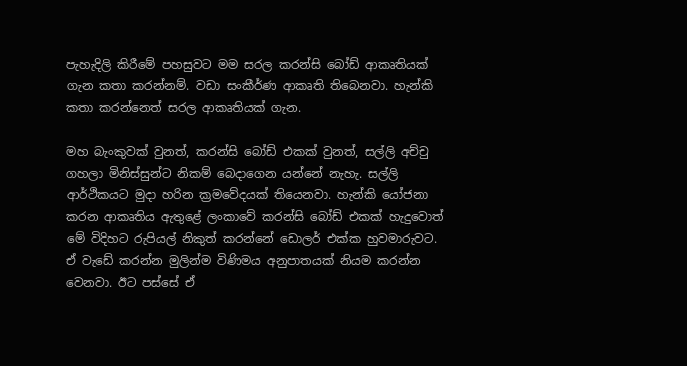පැහැදිලි කිරීමේ පහසුවට මම සරල කරන්සි බෝඩ් ආකෘතියක් ගැන කතා කරන්නම්. වඩා සංකීර්ණ ආකෘති තිබෙනවා. හැන්කි කතා කරන්නෙත් සරල ආකෘතියක් ගැන.

මහ බැංකුවක් වුනත්, කරන්සි බෝඩ් එකක් වුනත්, සල්ලි අච්චු ගහලා මිනිස්සුන්ට නිකම් බෙදාගෙන යන්නේ නැහැ. සල්ලි ආර්ථිකයට මුදා හරින ක්‍රමවේදයක් තියෙනවා. හැන්කි යෝජනා කරන ආකෘතිය ඇතුළේ ලංකාවේ කරන්සි බෝඩ් එකක් හැදුවොත් මේ විදිහට රුපියල් නිකුත් කරන්නේ ඩොලර් එක්ක හුවමාරුවට. ඒ වැඩේ කරන්න මුලින්ම විණිමය අනුපාතයක් නියම කරන්න වෙනවා. ඊට පස්සේ ඒ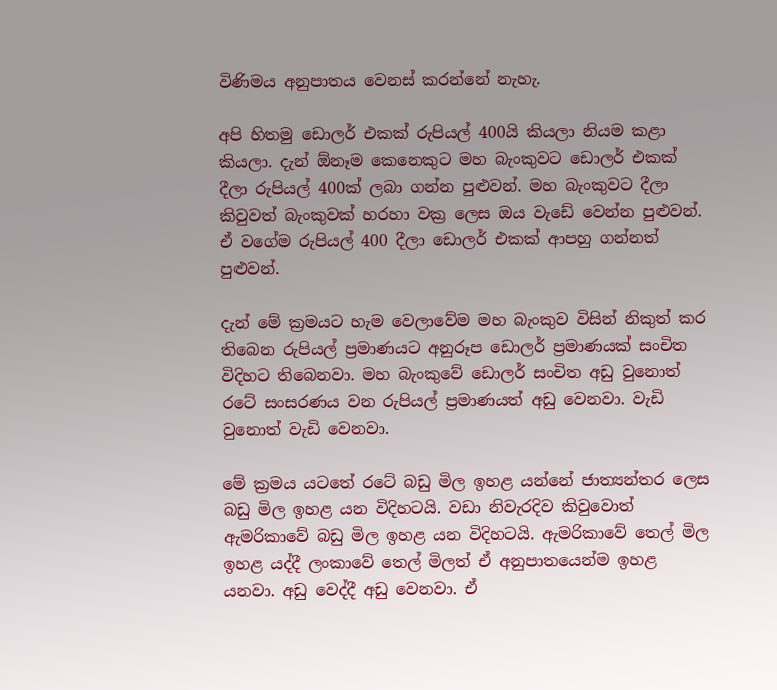විණිමය අනුපාතය වෙනස් කරන්නේ නැහැ.

අපි හිතමු ඩොලර් එකක් රුපියල් 400යි කියලා නියම කළා කියලා. දැන් ඕනෑම කෙනෙකුට මහ බැංකුවට ඩොලර් එකක් දීලා රුපියල් 400ක් ලබා ගන්න පුළුවන්. මහ බැංකුවට දීලා කිවුවත් බැංකුවක් හරහා වක්‍ර ලෙස ඔය වැඩේ වෙන්න පුළුවන්. ඒ වගේම රුපියල් 400 දීලා ඩොලර් එකක් ආපහු ගන්නත් පුළුවන්.

දැන් මේ ක්‍රමයට හැම වෙලාවේම මහ බැංකුව විසින් නිකුත් කර තිබෙන රුපියල් ප්‍රමාණයට අනුරූප ඩොලර් ප්‍රමාණයක් සංචිත විදිහට තිබෙනවා. මහ බැංකුවේ ඩොලර් සංචිත අඩු වුනොත් රටේ සංසරණය වන රුපියල් ප්‍රමාණයත් අඩු වෙනවා. වැඩි වුනොත් වැඩි වෙනවා.

මේ ක්‍රමය යටතේ රටේ බඩු මිල ඉහළ යන්නේ ජාත්‍යන්තර ලෙස බඩු මිල ඉහළ යන විදිහටයි. වඩා නිවැරදිව කිවුවොත් ඇමරිකාවේ බඩු මිල ඉහළ යන විදිහටයි. ඇමරිකාවේ තෙල් මිල ඉහළ යද්දී ලංකාවේ තෙල් මිලත් ඒ අනුපාතයෙන්ම ඉහළ යනවා. අඩු වෙද්දී අඩු වෙනවා. ඒ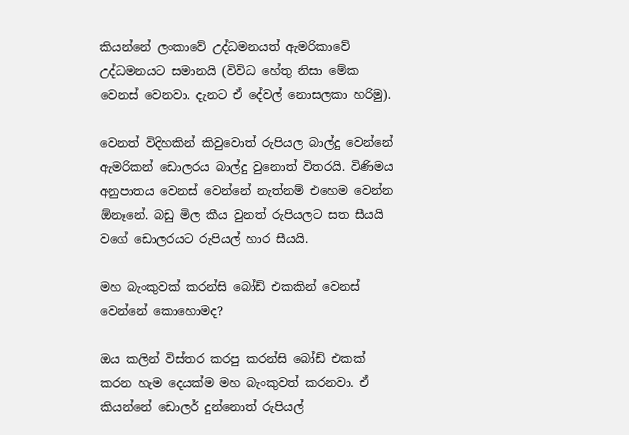කියන්නේ ලංකාවේ උද්ධමනයත් ඇමරිකාවේ උද්ධමනයට සමානයි (විවිධ හේතු නිසා මේක වෙනස් වෙනවා. දැනට ඒ දේවල් නොසලකා හරිමු).

වෙනත් විදිහකින් කිවුවොත් රුපියල බාල්දු වෙන්නේ ඇමරිකන් ඩොලරය බාල්දු වුනොත් විතරයි. විණිමය අනුපාතය වෙනස් වෙන්නේ නැත්නම් එහෙම වෙන්න ඕනෑනේ. බඩු මිල කීය වුනත් රුපියලට සත සීයයි වගේ ඩොලරයට රුපියල් හාර සීයයි.

මහ බැංකුවක් කරන්සි බෝඩ් එකකින් වෙනස් වෙන්නේ කොහොමද?

ඔය කලින් විස්තර කරපු කරන්සි බෝඩ් එකක් කරන හැම දෙයක්ම මහ බැංකුවත් කරනවා. ඒ කියන්නේ ඩොලර් දුන්නොත් රුපියල්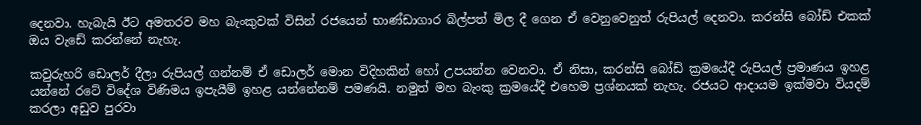දෙනවා. හැබැයි ඊට අමතරව මහ බැංකුවක් විසින් රජයෙන් භාණ්ඩාගාර බිල්පත් මිල දී ගෙන ඒ වෙනුවෙනුත් රුපියල් දෙනවා. කරන්සි බෝඩ් එකක් ඔය වැඩේ කරන්නේ නැහැ.

කවුරුහරි ඩොලර් දීලා රුපියල් ගන්නම් ඒ ඩොලර් මොන විදිහකින් හෝ උපයන්න වෙනවා. ඒ නිසා, කරන්සි බෝඩ් ක්‍රමයේදී රුපියල් ප්‍රමාණය ඉහළ යන්නේ රටේ විදේශ විණිමය ඉපැයීම් ඉහළ යන්නේනම් පමණයි. නමුත් මහ බැංකු ක්‍රමයේදී එහෙම ප්‍රශ්නයක් නැහැ. රජයට ආදායම ඉක්මවා වියදම් කරලා අඩුව පුරවා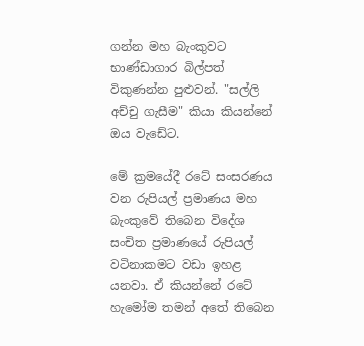ගන්න මහ බැංකුවට භාණ්ඩාගාර බිල්පත් විකුණන්න පුළුවන්. "සල්ලි අච්චු ගැසීම" කියා කියන්නේ ඔය වැඩේට.

මේ ක්‍රමයේදී රටේ සංසරණය වන රුපියල් ප්‍රමාණය මහ බැංකුවේ තිබෙන විදේශ සංචිත ප්‍රමාණයේ රුපියල් වටිනාකමට වඩා ඉහළ යනවා. ඒ කියන්නේ රටේ හැමෝම තමන් අතේ තිබෙන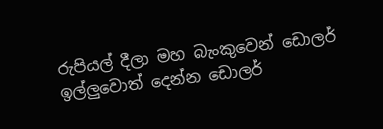රුපියල් දීලා මහ බැංකුවෙන් ඩොලර් ඉල්ලුවොත් දෙන්න ඩොලර්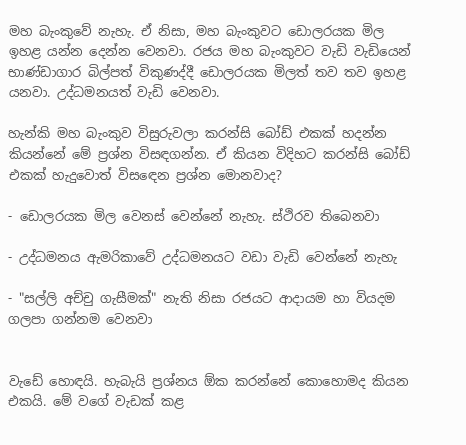මහ බැංකුවේ නැහැ. ඒ නිසා, මහ බැංකුවට ඩොලරයක මිල ඉහළ යන්න දෙන්න වෙනවා. රජය මහ බැංකුවට වැඩි වැඩියෙන් භාණ්ඩාගාර බිල්පත් විකුණද්දී ඩොලරයක මිලත් තව තව ඉහළ යනවා. උද්ධමනයත් වැඩි වෙනවා.

හැන්කි මහ බැංකුව විසුරුවලා කරන්සි බෝඩ් එකක් හදන්න කියන්නේ මේ ප්‍රශ්න විසඳගන්න. ඒ කියන විදිහට කරන්සි බෝඩ් එකක් හැදුවොත් විසඳෙන ප්‍රශ්න මොනවාද?

- ඩොලරයක මිල වෙනස් වෙන්නේ නැහැ. ස්ථිරව තිබෙනවා

- උද්ධමනය ඇමරිකාවේ උද්ධමනයට වඩා වැඩි වෙන්නේ නැහැ

- "සල්ලි අච්චු ගැසීමක්" නැති නිසා රජයට ආදායම හා වියදම ගලපා ගන්නම වෙනවා


වැඩේ හොඳයි. හැබැයි ප්‍රශ්නය ඕක කරන්නේ කොහොමද කියන එකයි. මේ වගේ වැඩක් කළ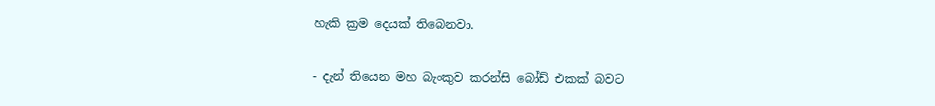හැකි ක්‍රම දෙයක් තිබෙනවා.

- දැන් තියෙන මහ බැංකුව කරන්සි බෝඩ් එකක් බවට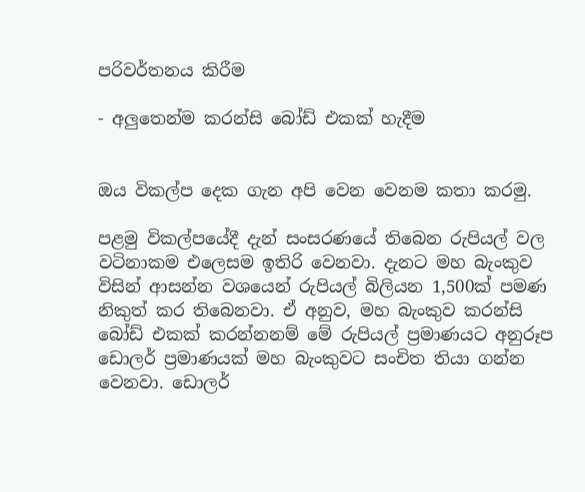පරිවර්තනය කිරීම

- අලුතෙන්ම කරන්සි බෝඩ් එකක් හැදීම


ඔය විකල්ප දෙක ගැන අපි වෙන වෙනම කතා කරමු.

පළමු විකල්පයේදී දැන් සංසරණයේ තිබෙන රුපියල් වල වටිනාකම එලෙසම ඉතිරි වෙනවා. දැනට මහ බැංකුව විසින් ආසන්න වශයෙන් රුපියල් බිලියන 1,500ක් පමණ නිකුත් කර තිබෙනවා. ඒ අනුව, මහ බැංකුව කරන්සි බෝඩ් එකක් කරන්නනම් මේ රුපියල් ප්‍රමාණයට අනුරූප ඩොලර් ප්‍රමාණයක් මහ බැංකුවට සංචිත තියා ගන්න වෙනවා. ඩොලර්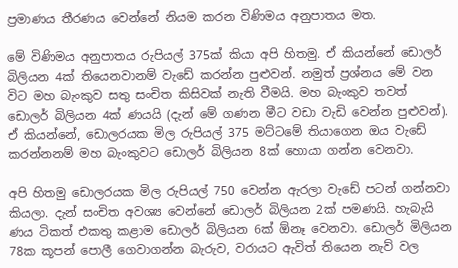ප්‍රමාණය තීරණය වෙන්නේ නියම කරන විණිමය අනුපාතය මත.

මේ විණිමය අනුපාතය රුපියල් 375ක් කියා අපි හිතමු. ඒ කියන්නේ ඩොලර් බිලියන 4ක් තියෙනවානම් වැඩේ කරන්න පුළුවන්. නමුත් ප්‍රශ්නය මේ වන විට මහ බැංකුව සතු සංචිත කිසිවක් නැති වීමයි. මහ බැංකුව තවත් ඩොලර් බිලියන 4ක් ණයයි (දැන් මේ ගණන මීට වඩා වැඩි වෙන්න පුළුවන්). ඒ කියන්නේ, ඩොලරයක මිල රුපියල් 375 මට්ටමේ තියාගෙන ඔය වැඩේ කරන්නනම් මහ බැංකුවට ඩොලර් බිලියන 8ක් හොයා ගන්න වෙනවා.

අපි හිතමු ඩොලරයක මිල රුපියල් 750 වෙන්න ඇරලා වැඩේ පටන් ගන්නවා කියලා. දැන් සංචිත අවශ්‍ය වෙන්නේ ඩොලර් බිලියන 2ක් පමණයි. හැබැයි ණය ටිකත් එකතු කළාම ඩොලර් බිලියන 6ක් ඕනෑ වෙනවා. ඩොලර් මිලියන 78ක කූපන් පොලී ගෙවාගන්න බැරුව, වරායට ඇවිත් තියෙන නැව් වල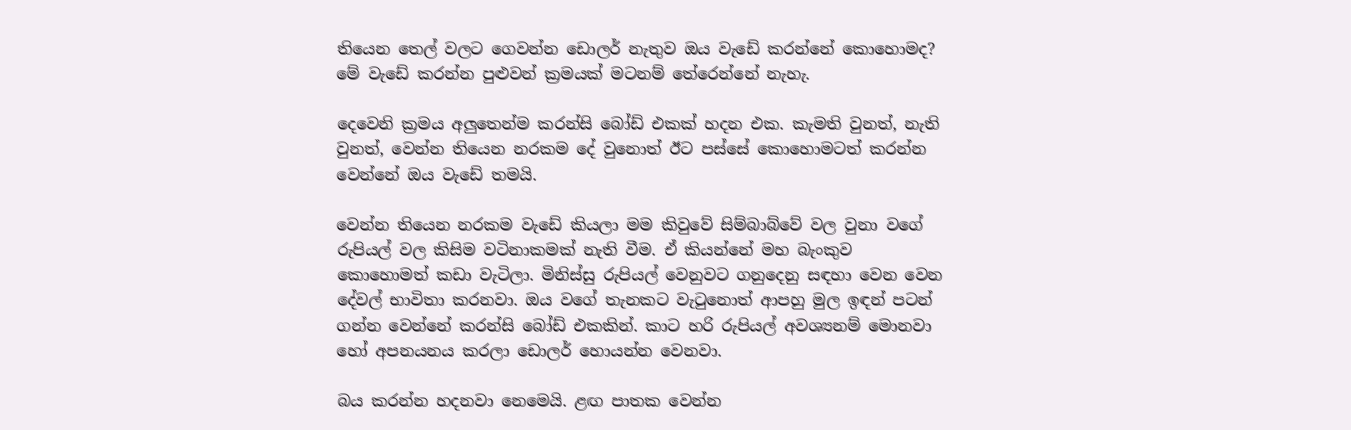තියෙන තෙල් වලට ගෙවන්න ඩොලර් නැතුව ඔය වැඩේ කරන්නේ කොහොමද? මේ වැඩේ කරන්න පුළුවන් ක්‍රමයක් මටනම් තේරෙන්නේ නැහැ.

දෙවෙනි ක්‍රමය අලුතෙන්ම කරන්සි බෝඩ් එකක් හදන එක. කැමති වුනත්, නැති වුනත්, වෙන්න තියෙන නරකම දේ වුනොත් ඊට පස්සේ කොහොමටත් කරන්න වෙන්නේ ඔය වැඩේ තමයි.

වෙන්න තියෙන නරකම වැඩේ කියලා මම කිවුවේ සිම්බාබ්වේ වල වුනා වගේ රුපියල් වල කිසිම වටිනාකමක් නැති වීම. ඒ කියන්නේ මහ බැංකුව කොහොමත් කඩා වැටිලා. මිනිස්සු රුපියල් වෙනුවට ගනුදෙනු සඳහා වෙන වෙන දේවල් භාවිතා කරනවා. ඔය වගේ තැනකට වැටුනොත් ආපහු මුල ඉඳන් පටන් ගන්න වෙන්නේ කරන්සි බෝඩ් එකකින්. කාට හරි රුපියල් අවශ්‍යනම් මොනවා හෝ අපනයනය කරලා ඩොලර් හොයන්න වෙනවා.

බය කරන්න හදනවා නෙමෙයි. ළඟ පාතක වෙන්න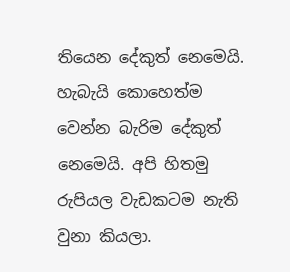තියෙන දේකුත් නෙමෙයි. හැබැයි කොහෙත්ම වෙන්න බැරිම දේකුත් නෙමෙයි. අපි හිතමු රුපියල වැඩකටම නැති වුනා කියලා.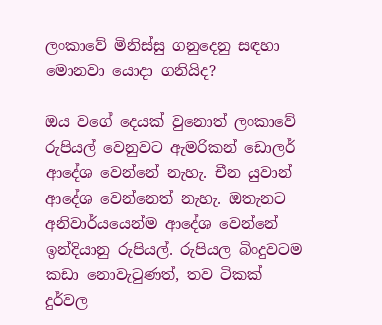ලංකාවේ මිනිස්සු ගනුදෙනු සඳහා මොනවා යොදා ගනියිද?

ඔය වගේ දෙයක් වුනොත් ලංකාවේ රුපියල් වෙනුවට ඇමරිකන් ඩොලර් ආදේශ වෙන්නේ නැහැ. චීන යුවාන් ආදේශ වෙන්නෙත් නැහැ. ඔතැනට අනිවාර්යයෙන්ම ආදේශ වෙන්නේ ඉන්දියානු රුපියල්. රුපියල බිංදුවටම කඩා නොවැටුණත්, තව ටිකක් දුර්වල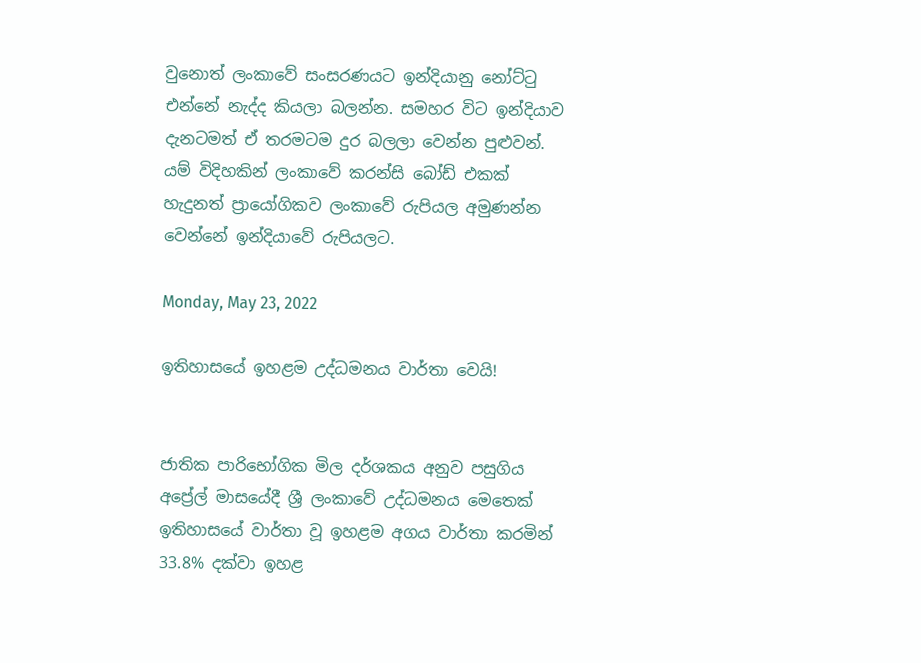වුනොත් ලංකාවේ සංසරණයට ඉන්දියානු නෝට්ටු එන්නේ නැද්ද කියලා බලන්න. සමහර විට ඉන්දියාව දැනටමත් ඒ තරමටම දුර බලලා වෙන්න පුළුවන්. යම් විදිහකින් ලංකාවේ කරන්සි බෝඩ් එකක් හැදුනත් ප්‍රායෝගිකව ලංකාවේ රුපියල අමුණන්න වෙන්නේ ඉන්දියාවේ රුපියලට.

Monday, May 23, 2022

ඉතිහාසයේ ඉහළම උද්ධමනය වාර්තා වෙයි!


ජාතික පාරිභෝගික මිල දර්ශකය අනුව පසුගිය අප්‍රේල් මාසයේදී ශ්‍රී ලංකාවේ උද්ධමනය මෙතෙක් ඉතිහාසයේ වාර්තා වූ ඉහළම අගය වාර්තා කරමින් 33.8% දක්වා ඉහළ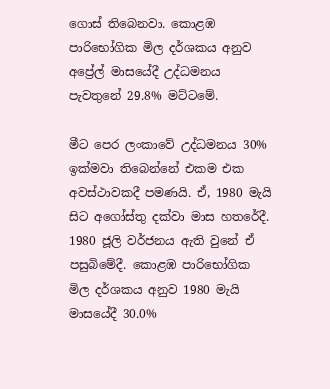ගොස් තිබෙනවා. කොළඹ පාරිභෝගික මිල දර්ශකය අනුව අප්‍රේල් මාසයේදී උද්ධමනය පැවතුනේ 29.8% මට්ටමේ.

මීට පෙර ලංකාවේ උද්ධමනය 30% ඉක්මවා තිබෙන්නේ එකම එක අවස්ථාවකදී පමණයි. ඒ, 1980 මැයි සිට අගෝස්තු දක්වා මාස හතරේදී. 1980 ජූලි වර්ජනය ඇති වුනේ ඒ පසුබිමේදී. කොළඹ පාරිභෝගික මිල දර්ශකය අනුව 1980 මැයි මාසයේදී 30.0%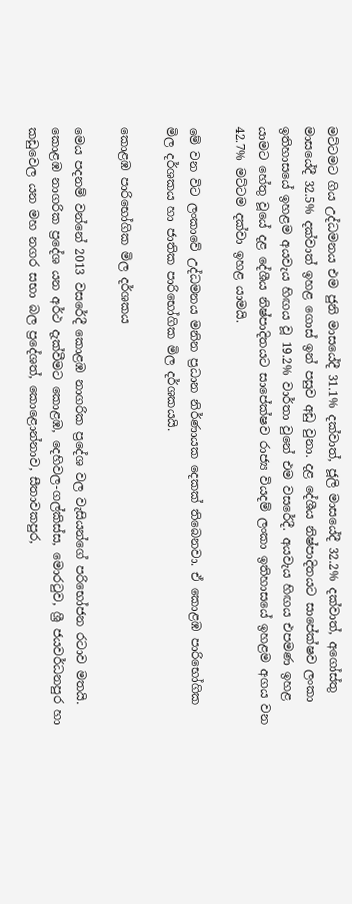මට්ටමට ගිය උද්ධමනය එම ජුනි මාසයේදී 31.1% දක්වාත්, ජූලි මාසයේදී 32.2% දක්වාත්, අගෝස්තු මාසයේදී 32.5% දක්වාත් ඉහළ ගොස් ඉන් පසුව අඩු වුනා. දළ දේශීය නිෂ්පාදිතයට සාපේක්ෂව ලංකා ඉතිහාසයේ ඉහළම අයවැය හිඟය වූ 19.2% වාර්තා වුනේ එම වසරේදී. අයවැය හිඟය එපමණ ඉහළ යාමට හේතු වූයේ දළ දේශීය නිෂ්පාදිතයට සාපේක්ෂව රාජ්‍ය වියදම් ලංකා ඉතිහාසයේ ඉහළම අගය වන 42.7% මට්ටම දක්වා ඉහළ යාමයි.

මේ වන විට ලංකාවේ උද්ධමනය මනින ප්‍රධාන නිර්ණායක දෙකක් තිබෙනවා. ඒ කොළඹ පාරිභෝගික මිල දර්ශකය හා ජාතික පාරිභෝගික මිල දර්ශකයයි.

කොළඹ පාරිභෝගික මිල දර්ශකය

මෙය පදනම් වන්නේ 2013 වසරේදී කොළඹ නාගරික ප්‍රදේශ වල වැසියන්ගේ පරිභෝජන රටාව මතයි. කොළඹ නාගරික ප්‍රදේශ යන අර්ථ දැක්වීමට කොළඹ, දෙහිවල-ගල්කිස්ස, මොරටුව, ශ්‍රී ජයවර්ධනපුර හා කඩුවෙල යන මහ නගර සභා බල ප්‍රදේශත්, කොළොන්නාව, සීතාවකපුර,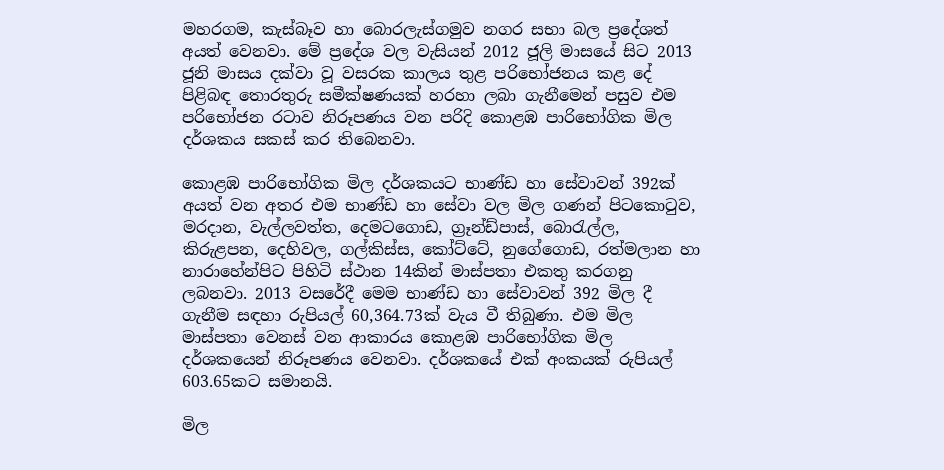මහරගම, කැස්බෑව හා බොරලැස්ගමුව නගර සභා බල ප්‍රදේශත් අයත් වෙනවා. මේ ප්‍රදේශ වල වැසියන් 2012 ජූලි මාසයේ සිට 2013 ජූනි මාසය දක්වා වූ වසරක කාලය තුළ පරිභෝජනය කළ දේ පිළිබඳ තොරතුරු සමීක්ෂණයක් හරහා ලබා ගැනීමෙන් පසුව එම පරිභෝජන රටාව නිරූපණය වන පරිදි කොළඹ පාරිභෝගික මිල දර්ශකය සකස් කර තිබෙනවා.

කොළඹ පාරිභෝගික මිල දර්ශකයට භාණ්ඩ හා සේවාවන් 392ක් අයත් වන අතර එම භාණ්ඩ හා සේවා වල මිල ගණන් පිටකොටුව, මරදාන, වැල්ලවත්ත, දෙමටගොඩ, ග්‍රෑන්ඩ්පාස්, බොරැල්ල, කිරුළපන, දෙහිවල, ගල්කිස්ස, කෝට්ටේ, නුගේගොඩ, රත්මලාන හා නාරාහේන්පිට පිහිටි ස්ථාන 14කින් මාස්පතා එකතු කරගනු ලබනවා. 2013 වසරේදී මෙම භාණ්ඩ හා සේවාවන් 392 මිල දී ගැනීම සඳහා රුපියල් 60,364.73ක් වැය වී තිබුණා. එම මිල මාස්පතා වෙනස් වන ආකාරය කොළඹ පාරිභෝගික මිල දර්ශකයෙන් නිරූපණය වෙනවා. දර්ශකයේ එක් අංකයක් රුපියල් 603.65කට සමානයි.

මිල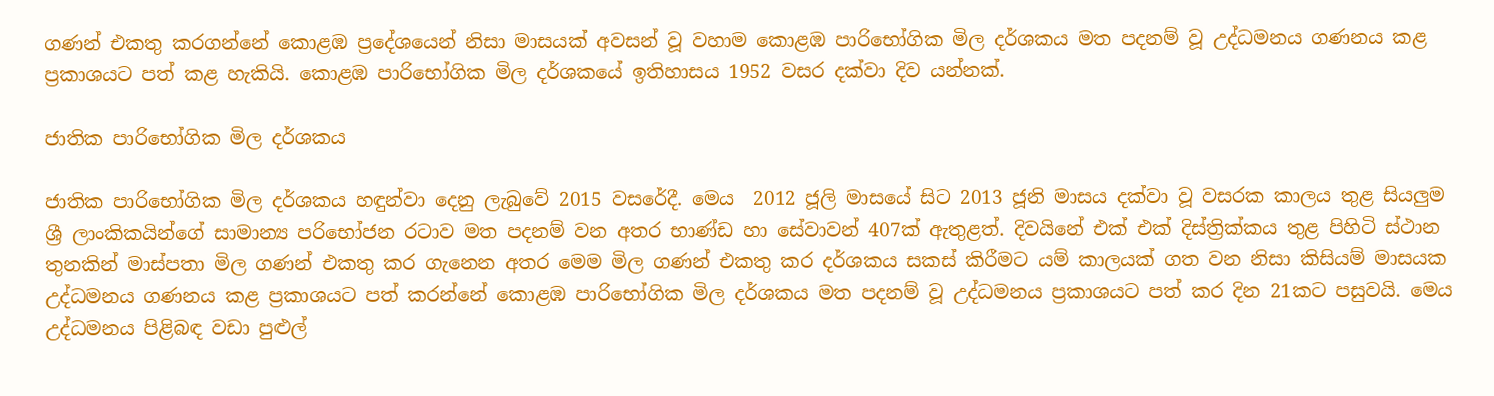ගණන් එකතු කරගන්නේ කොළඹ ප්‍රදේශයෙන් නිසා මාසයක් අවසන් වූ වහාම කොළඹ පාරිභෝගික මිල දර්ශකය මත පදනම් වූ උද්ධමනය ගණනය කළ ප්‍රකාශයට පත් කළ හැකියි. කොළඹ පාරිභෝගික මිල දර්ශකයේ ඉතිහාසය 1952 වසර දක්වා දිව යන්නක්.

ජාතික පාරිභෝගික මිල දර්ශකය

ජාතික පාරිභෝගික මිල දර්ශකය හඳුන්වා දෙනු ලැබුවේ 2015 වසරේදී. මෙය  2012 ජූලි මාසයේ සිට 2013 ජූනි මාසය දක්වා වූ වසරක කාලය තුළ සියලුම ශ්‍රී ලාංකිකයින්ගේ සාමාන්‍ය පරිභෝජන රටාව මත පදනම් වන අතර භාණ්ඩ හා සේවාවන් 407ක් ඇතුළත්. දිවයිනේ එක් එක් දිස්ත්‍රික්කය තුළ පිහිටි ස්ථාන තුනකින් මාස්පතා මිල ගණන් එකතු කර ගැනෙන අතර මෙම මිල ගණන් එකතු කර දර්ශකය සකස් කිරීමට යම් කාලයක් ගත වන නිසා කිසියම් මාසයක උද්ධමනය ගණනය කළ ප්‍රකාශයට පත් කරන්නේ කොළඹ පාරිභෝගික මිල දර්ශකය මත පදනම් වූ උද්ධමනය ප්‍රකාශයට පත් කර දින 21කට පසුවයි. මෙය උද්ධමනය පිළිබඳ වඩා පුළුල්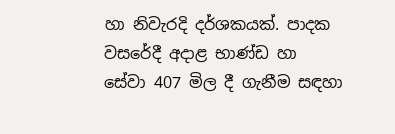හා නිවැරදි දර්ශකයක්. පාදක වසරේදී අදාළ භාණ්ඩ හා සේවා 407 මිල දී ගැනීම සඳහා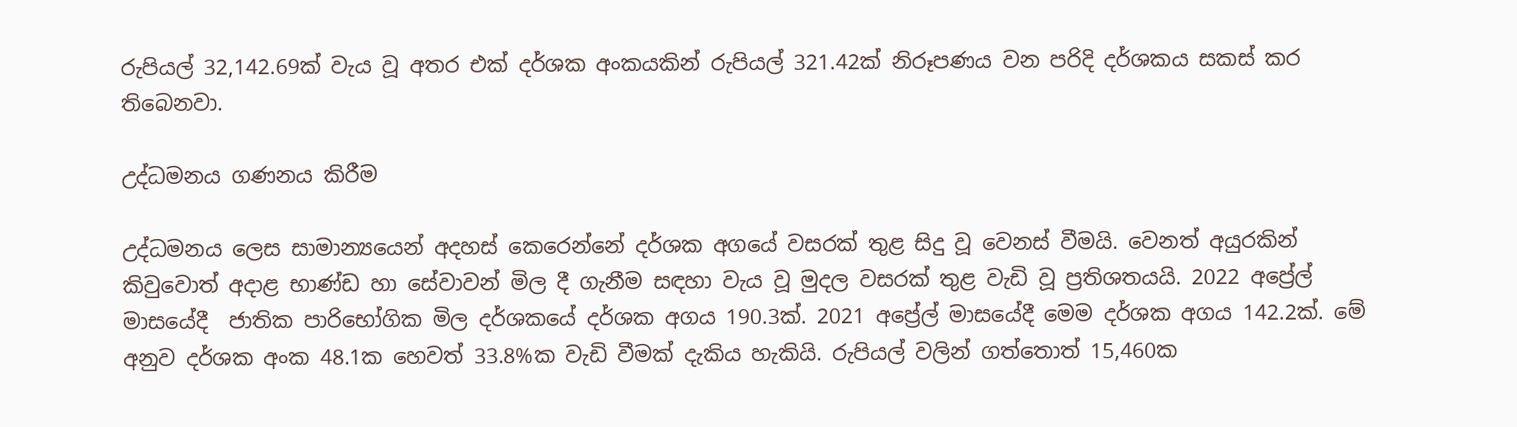රුපියල් 32,142.69ක් වැය වූ අතර එක් දර්ශක අංකයකින් රුපියල් 321.42ක් නිරූපණය වන පරිදි දර්ශකය සකස් කර තිබෙනවා.

උද්ධමනය ගණනය කිරීම

උද්ධමනය ලෙස සාමාන්‍යයෙන් අදහස් කෙරෙන්නේ දර්ශක අගයේ වසරක් තුළ සිදු වූ වෙනස් වීමයි. වෙනත් අයුරකින් කිවුවොත් අදාළ භාණ්ඩ හා සේවාවන් මිල දී ගැනීම සඳහා වැය වූ මුදල වසරක් තුළ වැඩි වූ ප්‍රතිශතයයි. 2022 අප්‍රේල් මාසයේදී  ජාතික පාරිභෝගික මිල දර්ශකයේ දර්ශක අගය 190.3ක්. 2021 අප්‍රේල් මාසයේදී මෙම දර්ශක අගය 142.2ක්. මේ අනුව දර්ශක අංක 48.1ක හෙවත් 33.8%ක වැඩි වීමක් දැකිය හැකියි. රුපියල් වලින් ගත්තොත් 15,460ක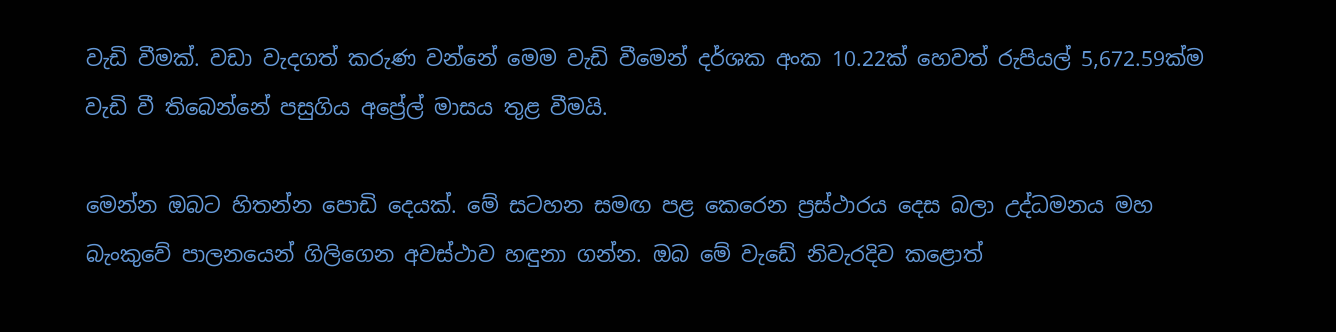වැඩි වීමක්. වඩා වැදගත් කරුණ වන්නේ මෙම වැඩි වීමෙන් දර්ශක අංක 10.22ක් හෙවත් රුපියල් 5,672.59ක්ම වැඩි වී තිබෙන්නේ පසුගිය අප්‍රේල් මාසය තුළ වීමයි.

මෙන්න ඔබට හිතන්න පොඩි දෙයක්. මේ සටහන සමඟ පළ කෙරෙන ප්‍රස්ථාරය දෙස බලා උද්ධමනය මහ බැංකුවේ පාලනයෙන් ගිලිගෙන අවස්ථාව හඳුනා ගන්න. ඔබ මේ වැඩේ නිවැරදිව කළොත්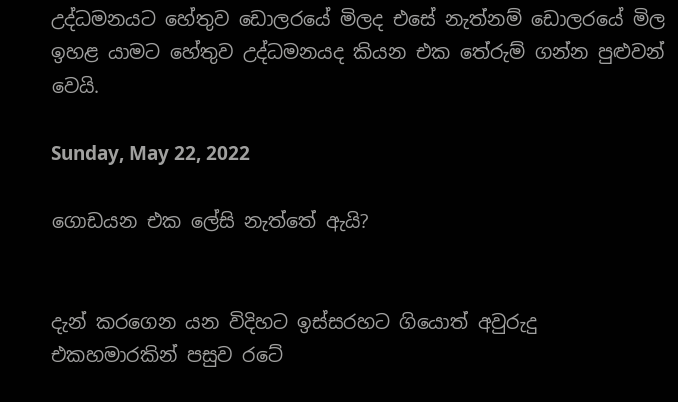උද්ධමනයට හේතුව ඩොලරයේ මිලද එසේ නැත්නම් ඩොලරයේ මිල ඉහළ යාමට හේතුව උද්ධමනයද කියන එක තේරුම් ගන්න පුළුවන් වෙයි.

Sunday, May 22, 2022

ගොඩයන එක ලේසි නැත්තේ ඇයි?


දැන් කරගෙන යන විදිහට ඉස්සරහට ගියොත් අවුරුදු එකහමාරකින් පසුව රටේ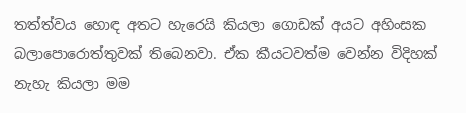තත්ත්වය හොඳ අතට හැරෙයි කියලා ගොඩක් අයට අහිංසක බලාපොරොත්තුවක් තිබෙනවා. ඒක කීයටවත්ම වෙන්න විදිහක් නැහැ කියලා මම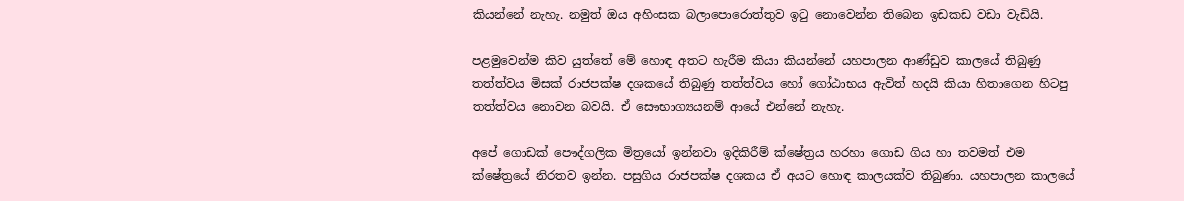කියන්නේ නැහැ. නමුත් ඔය අහිංසක බලාපොරොත්තුව ඉටු නොවෙන්න තිබෙන ඉඩකඩ වඩා වැඩියි.

පළමුවෙන්ම කිව යුත්තේ මේ හොඳ අතට හැරීම කියා කියන්නේ යහපාලන ආණ්ඩුව කාලයේ තිබුණු තත්ත්වය මිසක් රාජපක්ෂ දශකයේ තිබුණු තත්ත්වය හෝ ගෝඨාභය ඇවිත් හදයි කියා හිතාගෙන හිටපු තත්ත්වය නොවන බවයි. ඒ සෞභාග්‍යයනම් ආයේ එන්නේ නැහැ.

අපේ ගොඩක් පෞද්ගලික මිත්‍රයෝ ඉන්නවා ඉදිකිරීම් ක්ෂේත්‍රය හරහා ගොඩ ගිය හා තවමත් එම ක්ෂේත්‍රයේ නිරතව ඉන්න. පසුගිය රාජපක්ෂ දශකය ඒ අයට හොඳ කාලයක්ව තිබුණා. යහපාලන කාලයේ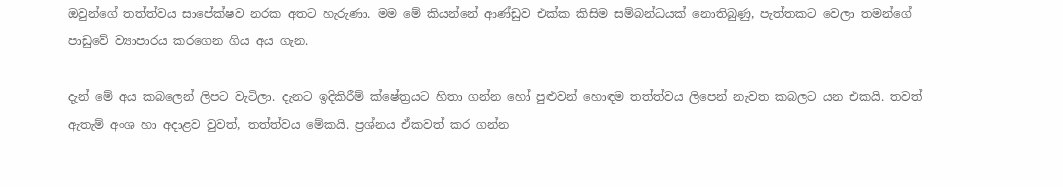ඔවුන්ගේ තත්ත්වය සාපේක්ෂව නරක අතට හැරුණා. මම මේ කියන්නේ ආණ්ඩුව එක්ක කිසිම සම්බන්ධයක් නොතිබුණු, පැත්තකට වෙලා තමන්ගේ පාඩුවේ ව්‍යාපාරය කරගෙන ගිය අය ගැන.

දැන් මේ අය කබලෙන් ලිපට වැටිලා. දැනට ඉදිකිරීම් ක්ෂේත්‍රයට හිතා ගන්න හෝ පුළුවන් හොඳම තත්ත්වය ලිපෙන් නැවත කබලට යන එකයි. තවත් ඇතැම් අංශ හා අදාළව වුවත්, තත්ත්වය මේකයි. ප්‍රශ්නය ඒකවත් කර ගන්න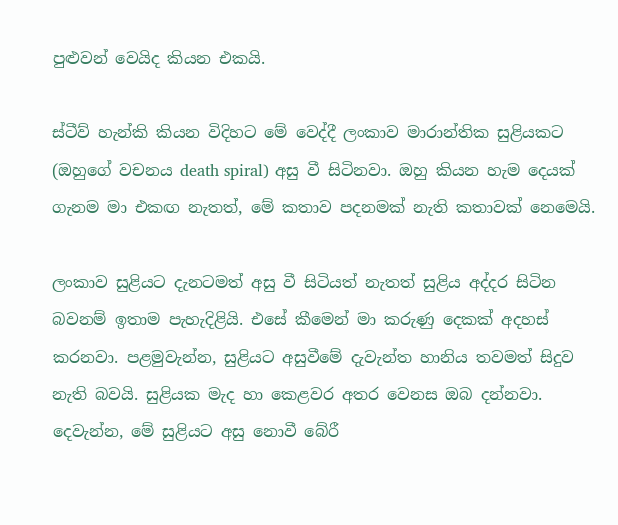පුළුවන් වෙයිද කියන එකයි.

ස්ටීව් හැන්කි කියන විදිහට මේ වෙද්දී ලංකාව මාරාන්තික සුළියකට (ඔහුගේ වචනය death spiral) අසු වී සිටිනවා. ඔහු කියන හැම දෙයක් ගැනම මා එකඟ නැතත්, මේ කතාව පදනමක් නැති කතාවක් නෙමෙයි.

ලංකාව සුළියට දැනටමත් අසු වී සිටියත් නැතත් සුළිය අද්දර සිටින බවනම් ඉතාම පැහැදිළියි. එසේ කීමෙන් මා කරුණු දෙකක් අදහස් කරනවා. පළමුවැන්න, සුළියට අසුවීමේ දැවැන්ත හානිය තවමත් සිදුව නැති බවයි. සුළියක මැද හා කෙළවර අතර වෙනස ඔබ දන්නවා. දෙවැන්න, මේ සුළියට අසු නොවී බේරී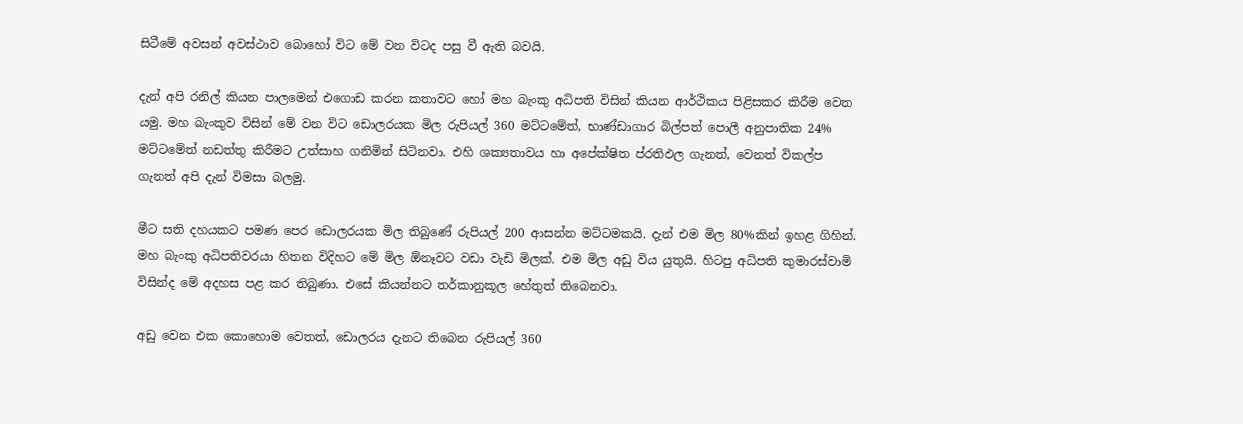සිටීමේ අවසන් අවස්ථාව බොහෝ විට මේ වන විටද පසු වී ඇති බවයි.

දැන් අපි රනිල් කියන පාලමෙන් එගොඩ කරන කතාවට හෝ මහ බැංකු අධිපති විසින් කියන ආර්ථිකය පිළිසකර කිරීම වෙත යමු. මහ බැංකුව විසින් මේ වන විට ඩොලරයක මිල රුපියල් 360 මට්ටමේත්, භාණ්ඩාගාර බිල්පත් පොලී අනුපාතික 24% මට්ටමේත් නඩත්තු කිරීමට උත්සාහ ගනිමින් සිටිනවා. එහි ශක්‍යතාවය හා අපේක්ෂිත ප්රතිඵල ගැනත්, වෙනත් විකල්ප ගැනත් අපි දැන් විමසා බලමු.

මීට සති දහයකට පමණ පෙර ඩොලරයක මිල තිබුණේ රුපියල් 200 ආසන්න මට්ටමකයි. දැන් එම මිල 80%කින් ඉහළ ගිහින්. මහ බැංකු අධිපතිවරයා හිතන විදිහට මේ මිල ඕනෑවට වඩා වැඩි මිලක්. එම මිල අඩු විය යුතුයි. හිටපු අධිපති කුමාරස්වාමි විසින්ද මේ අදහස පළ කර තිබුණා. එසේ කියන්නට තර්කානුකූල හේතුත් තිබෙනවා.

අඩු වෙන එක කොහොම වෙතත්, ඩොලරය දැනට තිබෙන රුපියල් 360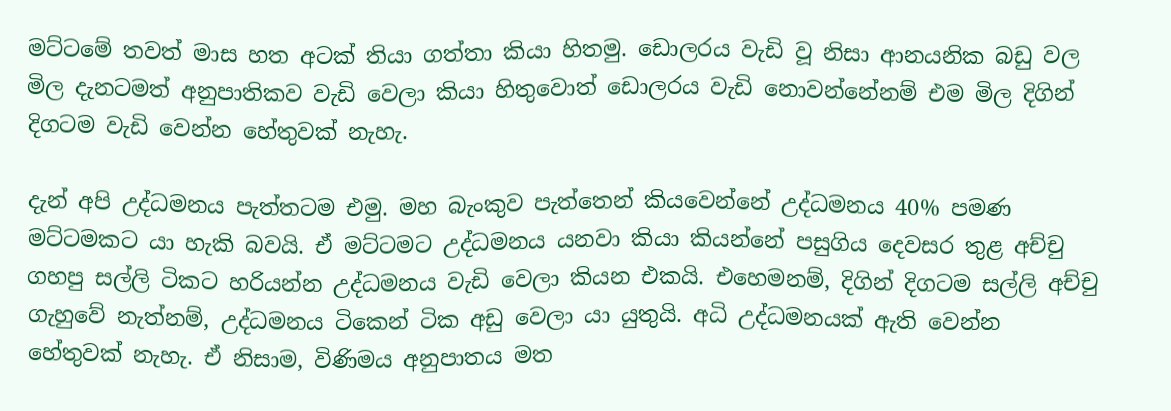මට්ටමේ තවත් මාස හත අටක් තියා ගත්තා කියා හිතමු. ඩොලරය වැඩි වූ නිසා ආනයනික බඩු වල මිල දැනටමත් අනුපාතිකව වැඩි වෙලා කියා හිතුවොත් ඩොලරය වැඩි නොවන්නේනම් එම මිල දිගින් දිගටම වැඩි වෙන්න හේතුවක් නැහැ.

දැන් අපි උද්ධමනය පැත්තටම එමු. මහ බැංකුව පැත්තෙන් කියවෙන්නේ උද්ධමනය 40% පමණ මට්ටමකට යා හැකි බවයි. ඒ මට්ටමට උද්ධමනය යනවා කියා කියන්නේ පසුගිය දෙවසර තුළ අච්චු ගහපු සල්ලි ටිකට හරියන්න උද්ධමනය වැඩි වෙලා කියන එකයි. එහෙමනම්, දිගින් දිගටම සල්ලි අච්චු ගැහුවේ නැත්නම්, උද්ධමනය ටිකෙන් ටික අඩු වෙලා යා යුතුයි. අධි උද්ධමනයක් ඇති වෙන්න හේතුවක් නැහැ. ඒ නිසාම, විණිමය අනුපාතය මත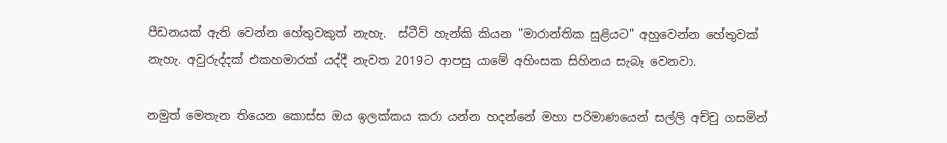පීඩනයක් ඇති වෙන්න හේතුවකුත් නැහැ.  ස්ටීව් හැන්කි කියන "මාරාන්තික සුළියට" අහුවෙන්න හේතුවක් නැහැ. අවුරුද්දක් එකහමාරක් යද්දී නැවත 2019ට ආපසු යාමේ අහිංසක සිහිනය සැබෑ වෙනවා.

නමුත් මෙතැන තියෙන කොස්ස ඔය ඉලක්කය කරා යන්න හදන්නේ මහා පරිමාණයෙන් සල්ලි අච්චු ගසමින්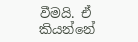වීමයි. ඒ කියන්නේ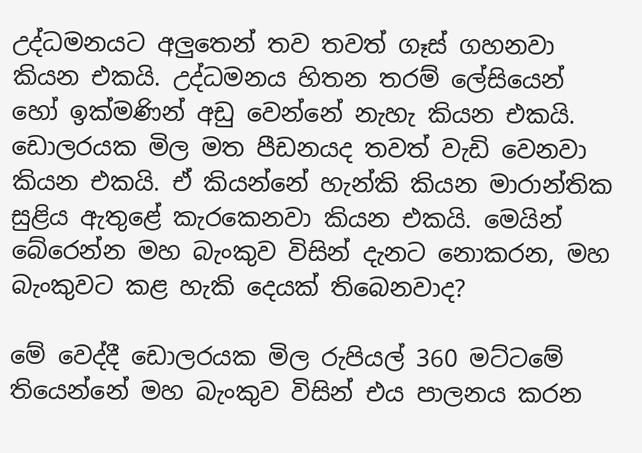උද්ධමනයට අලුතෙන් තව තවත් ගෑස් ගහනවා කියන එකයි. උද්ධමනය හිතන තරම් ලේසියෙන් හෝ ඉක්මණින් අඩු වෙන්නේ නැහැ කියන එකයි. ඩොලරයක මිල මත පීඩනයද තවත් වැඩි වෙනවා කියන එකයි. ඒ කියන්නේ හැන්කි කියන මාරාන්තික සුළිය ඇතුළේ කැරකෙනවා කියන එකයි. මෙයින් බේරෙන්න මහ බැංකුව විසින් දැනට නොකරන, මහ බැංකුවට කළ හැකි දෙයක් තිබෙනවාද?

මේ වෙද්දී ඩොලරයක මිල රුපියල් 360 මට්ටමේ තියෙන්නේ මහ බැංකුව විසින් එය පාලනය කරන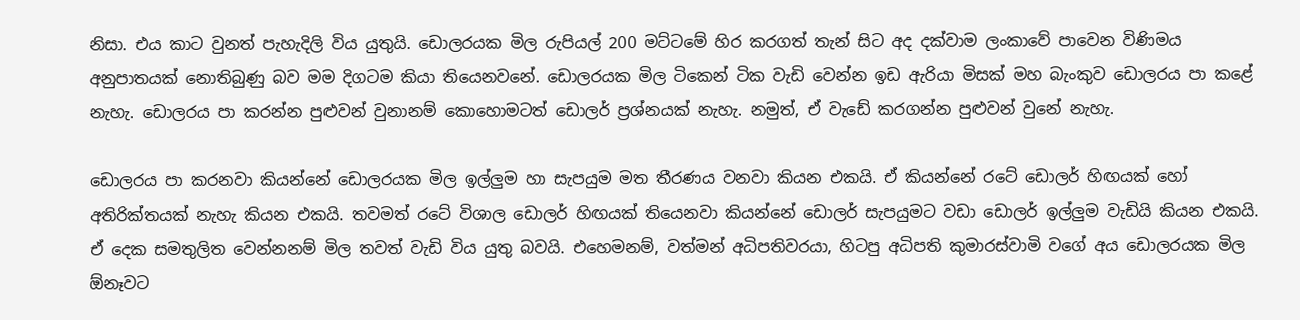නිසා. එය කාට වුනත් පැහැදිලි විය යුතුයි. ඩොලරයක මිල රුපියල් 200 මට්ටමේ හිර කරගත් තැන් සිට අද දක්වාම ලංකාවේ පාවෙන විණිමය අනුපාතයක් නොතිබුණු බව මම දිගටම කියා තියෙනවනේ. ඩොලරයක මිල ටිකෙන් ටික වැඩි වෙන්න ඉඩ ඇරියා මිසක් මහ බැංකුව ඩොලරය පා කළේ නැහැ. ඩොලරය පා කරන්න පුළුවන් වුනානම් කොහොමටත් ඩොලර් ප්‍රශ්නයක් නැහැ. නමුත්, ඒ වැඩේ කරගන්න පුළුවන් වුනේ නැහැ.

ඩොලරය පා කරනවා කියන්නේ ඩොලරයක මිල ඉල්ලුම හා සැපයුම මත තීරණය වනවා කියන එකයි. ඒ කියන්නේ රටේ ඩොලර් හිඟයක් හෝ අතිරික්තයක් නැහැ කියන එකයි. තවමත් රටේ විශාල ඩොලර් හිඟයක් තියෙනවා කියන්නේ ඩොලර් සැපයුමට වඩා ඩොලර් ඉල්ලුම වැඩියි කියන එකයි. ඒ දෙක සමතුලිත වෙන්නනම් මිල තවත් වැඩි විය යුතු බවයි. එහෙමනම්, වත්මන් අධිපතිවරයා, හිටපු අධිපති කුමාරස්වාමි වගේ අය ඩොලරයක මිල ඕනෑවට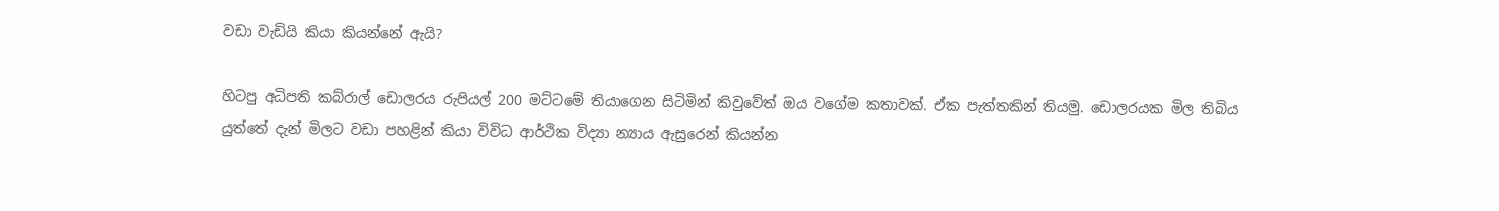වඩා වැඩියි කියා කියන්නේ ඇයි?

හිටපු අධිපති කබ්රාල් ඩොලරය රුපියල් 200 මට්ටමේ තියාගෙන සිටිමින් කිවුවේත් ඔය වගේම කතාවක්. ඒක පැත්තකින් තියමු. ඩොලරයක මිල තිබිය යුත්තේ දැන් මිලට වඩා පහළින් කියා විවිධ ආර්ථික විද්‍යා න්‍යාය ඇසුරෙන් කියන්න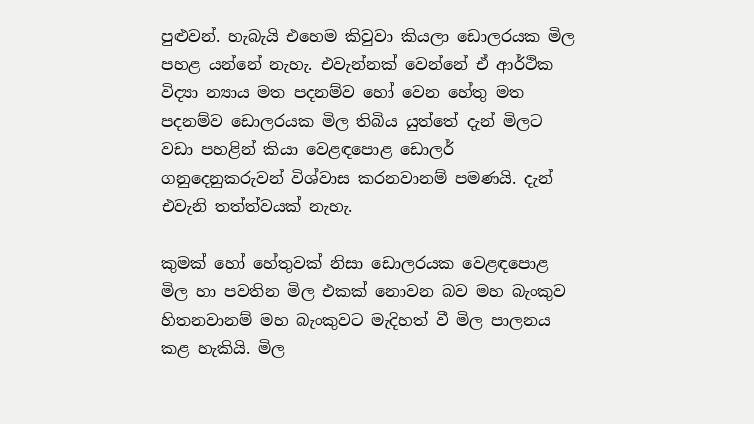පුළුවන්. හැබැයි එහෙම කිවුවා කියලා ඩොලරයක මිල පහළ යන්නේ නැහැ. එවැන්නක් වෙන්නේ ඒ ආර්ථික විද්‍යා න්‍යාය මත පදනම්ව හෝ වෙන හේතු මත පදනම්ව ඩොලරයක මිල තිබිය යුත්තේ දැන් මිලට වඩා පහළින් කියා වෙළඳපොළ ඩොලර් ගනුදෙනුකරුවන් විශ්වාස කරනවානම් පමණයි. දැන් එවැනි තත්ත්වයක් නැහැ.

කුමක් හෝ හේතුවක් නිසා ඩොලරයක වෙළඳපොළ මිල හා පවතින මිල එකක් නොවන බව මහ බැංකුව හිතනවානම් මහ බැංකුවට මැදිහත් වී මිල පාලනය කළ හැකියි. මිල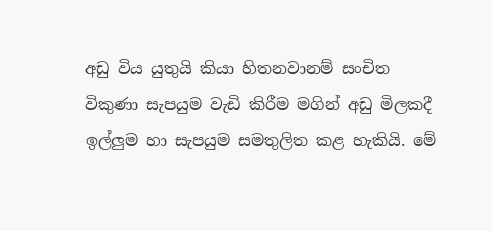අඩු විය යුතුයි කියා හිතනවානම් සංචිත විකුණා සැපයුම වැඩි කිරීම මගින් අඩු මිලකදී ඉල්ලුම හා සැපයුම සමතුලිත කළ හැකියි. මේ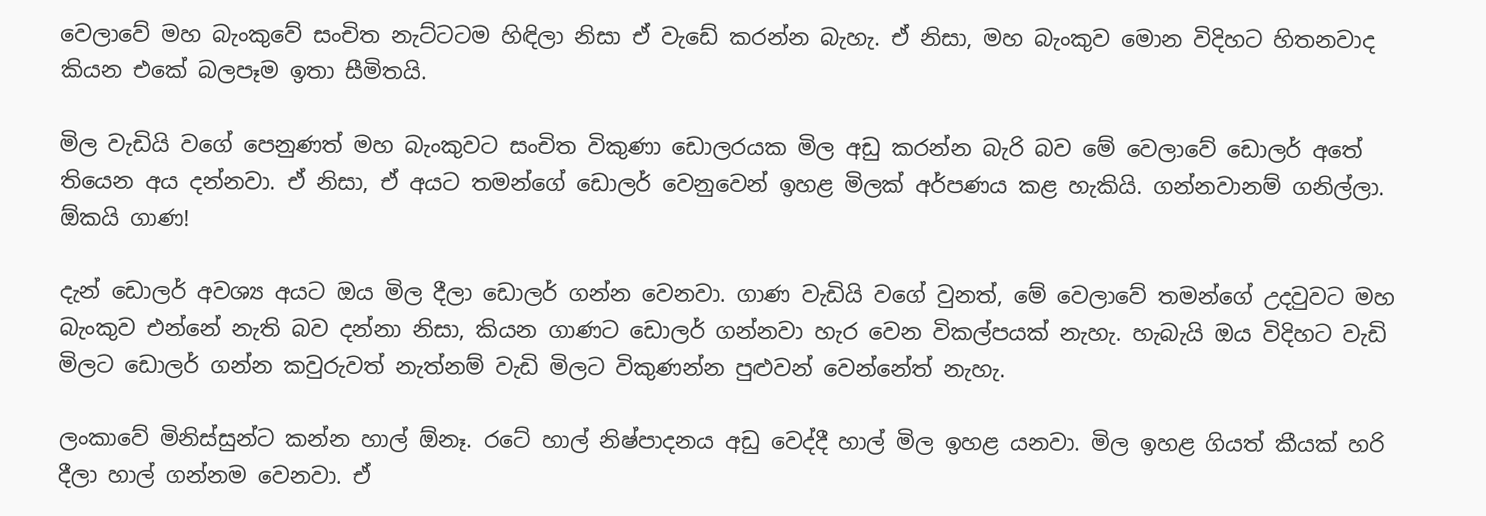වෙලාවේ මහ බැංකුවේ සංචිත නැට්ටටම හිඳිලා නිසා ඒ වැඩේ කරන්න බැහැ. ඒ නිසා, මහ බැංකුව මොන විදිහට හිතනවාද කියන එකේ බලපෑම ඉතා සීමිතයි.

මිල වැඩියි වගේ පෙනුණත් මහ බැංකුවට සංචිත විකුණා ඩොලරයක මිල අඩු කරන්න බැරි බව මේ වෙලාවේ ඩොලර් අතේ තියෙන අය දන්නවා. ඒ නිසා, ඒ අයට තමන්ගේ ඩොලර් වෙනුවෙන් ඉහළ මිලක් අර්පණය කළ හැකියි. ගන්නවානම් ගනිල්ලා. ඕකයි ගාණ!

දැන් ඩොලර් අවශ්‍ය අයට ඔය මිල දීලා ඩොලර් ගන්න වෙනවා. ගාණ වැඩියි වගේ වුනත්, මේ වෙලාවේ තමන්ගේ උදවුවට මහ බැංකුව එන්නේ නැති බව දන්නා නිසා, කියන ගාණට ඩොලර් ගන්නවා හැර වෙන විකල්පයක් නැහැ. හැබැයි ඔය විදිහට වැඩි මිලට ඩොලර් ගන්න කවුරුවත් නැත්නම් වැඩි මිලට විකුණන්න පුළුවන් වෙන්නේත් නැහැ.

ලංකාවේ මිනිස්සුන්ට කන්න හාල් ඕනෑ. රටේ හාල් නිෂ්පාදනය අඩු වෙද්දී හාල් මිල ඉහළ යනවා. මිල ඉහළ ගියත් කීයක් හරි දීලා හාල් ගන්නම වෙනවා. ඒ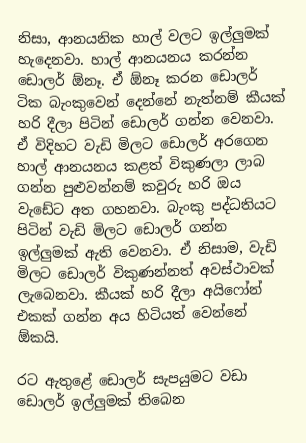නිසා, ආනයනික හාල් වලට ඉල්ලුමක් හැදෙනවා. හාල් ආනයනය කරන්න ඩොලර් ඕනෑ. ඒ ඕනෑ කරන ඩොලර් ටික බැංකුවෙන් දෙන්නේ නැත්නම් කීයක් හරි දීලා පිටින් ඩොලර් ගන්න වෙනවා. ඒ විදිහට වැඩි මිලට ඩොලර් අරගෙන හාල් ආනයනය කළත් විකුණලා ලාබ ගන්න පුළුවන්නම් කවුරු හරි ඔය වැඩේට අත ගහනවා. බැංකු පද්ධතියට පිටින් වැඩි මිලට ඩොලර් ගන්න ඉල්ලුමක් ඇති වෙනවා. ඒ නිසාම, වැඩි මිලට ඩොලර් විකුණන්නත් අවස්ථාවක් ලැබෙනවා. කීයක් හරි දීලා අයිෆෝන් එකක් ගන්න අය හිටියත් වෙන්නේ ඕකයි.

රට ඇතුළේ ඩොලර් සැපයුමට වඩා ඩොලර් ඉල්ලුමක් තිබෙන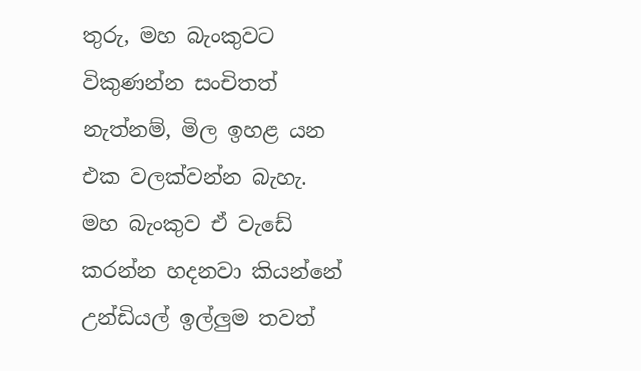තුරු, මහ බැංකුවට විකුණන්න සංචිතත් නැත්නම්, මිල ඉහළ යන එක වලක්වන්න බැහැ. මහ බැංකුව ඒ වැඩේ කරන්න හදනවා කියන්නේ උන්ඩියල් ඉල්ලුම තවත්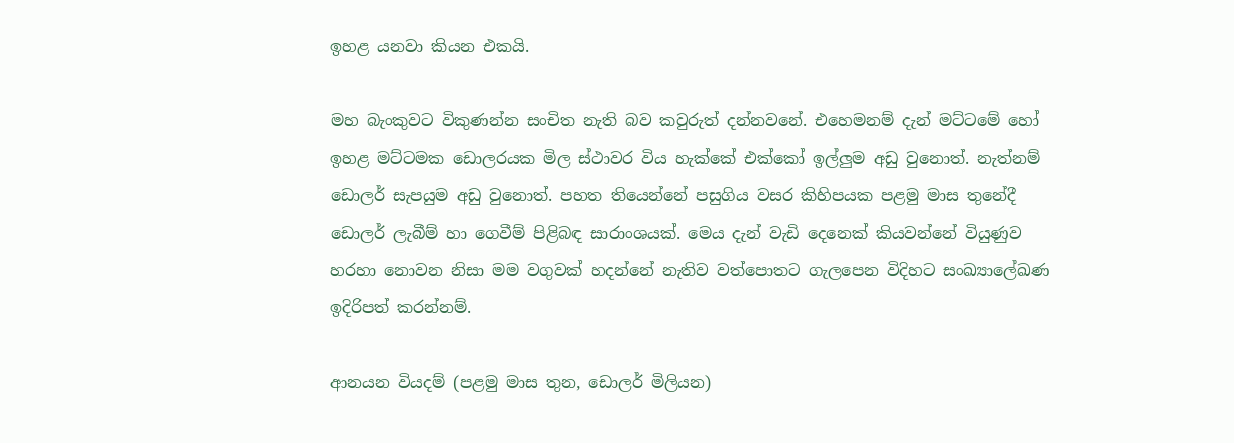ඉහළ යනවා කියන එකයි.

මහ බැංකුවට විකුණන්න සංචිත නැති බව කවුරුත් දන්නවනේ. එහෙමනම් දැන් මට්ටමේ හෝ ඉහළ මට්ටමක ඩොලරයක මිල ස්ථාවර විය හැක්කේ එක්කෝ ඉල්ලුම අඩු වුනොත්. නැත්නම් ඩොලර් සැපයුම අඩු වුනොත්. පහත තියෙන්නේ පසුගිය වසර කිහිපයක පළමු මාස තුනේදී ඩොලර් ලැබීම් හා ගෙවීම් පිළිබඳ සාරාංශයක්. මෙය දැන් වැඩි දෙනෙක් කියවන්නේ වියුණුව හරහා නොවන නිසා මම වගුවක් හදන්නේ නැතිව වත්පොතට ගැලපෙන විදිහට සංඛ්‍යාලේඛණ ඉදිරිපත් කරන්නම්.

ආනයන වියදම් (පළමු මාස තුන, ඩොලර් මිලියන)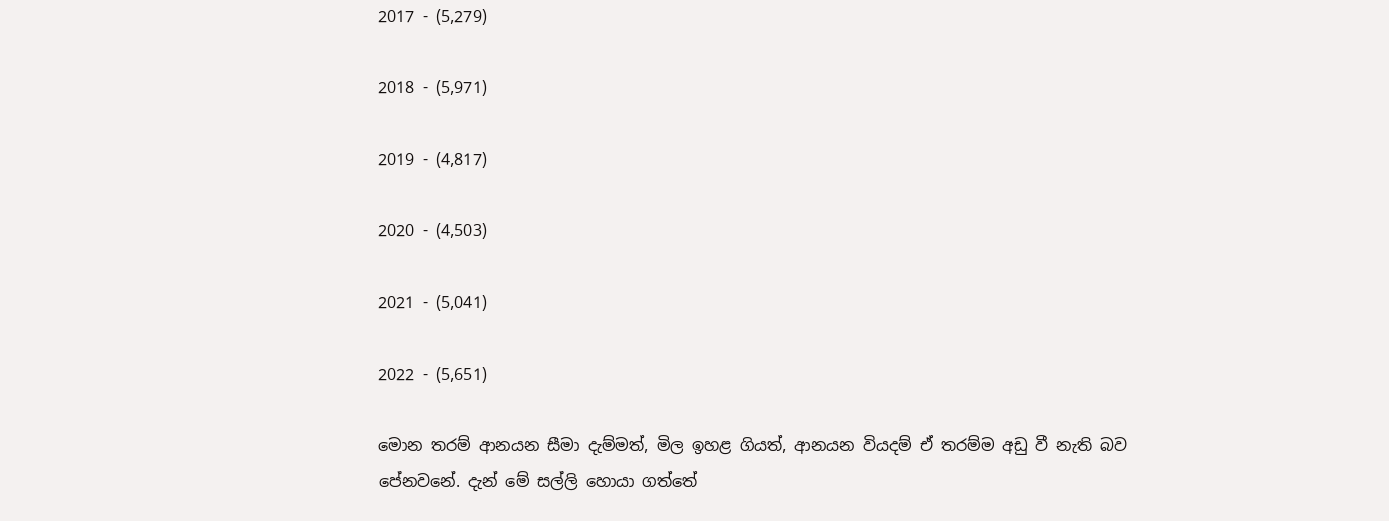2017 - (5,279)

2018 - (5,971)

2019 - (4,817)

2020 - (4,503)

2021 - (5,041)

2022 - (5,651)

මොන තරම් ආනයන සීමා දැම්මත්, මිල ඉහළ ගියත්, ආනයන වියදම් ඒ තරම්ම අඩු වී නැති බව පේනවනේ. දැන් මේ සල්ලි හොයා ගත්තේ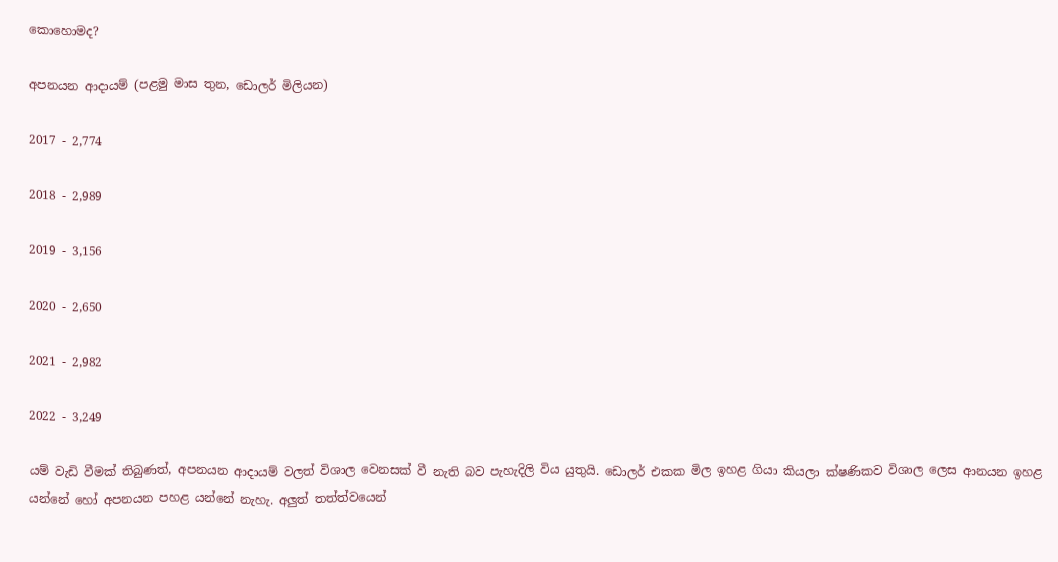කොහොමද?

අපනයන ආදායම් (පළමු මාස තුන, ඩොලර් මිලියන)

2017 - 2,774

2018 - 2,989

2019 - 3,156

2020 - 2,650

2021 - 2,982

2022 - 3,249

යම් වැඩි වීමක් තිබුණත්, අපනයන ආදායම් වලත් විශාල වෙනසක් වී නැති බව පැහැදිලි විය යුතුයි. ඩොලර් එකක මිල ඉහළ ගියා කියලා ක්ෂණිකව විශාල ලෙස ආනයන ඉහළ යන්නේ හෝ අපනයන පහළ යන්නේ නැහැ. අලුත් තත්ත්වයෙන්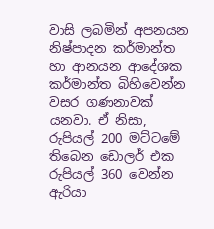වාසි ලබමින් අපනයන නිෂ්පාදන කර්මාන්ත හා ආනයන ආදේශක කර්මාන්ත බිහිවෙන්න වසර ගණනාවක් යනවා. ඒ නිසා, රුපියල් 200 මට්ටමේ තිබෙන ඩොලර් එක රුපියල් 360 වෙන්න ඇරියා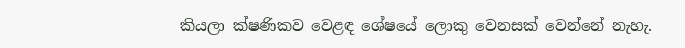කියලා ක්ෂණිකව වෙළඳ ශේෂයේ ලොකු වෙනසක් වෙන්නේ නැහැ.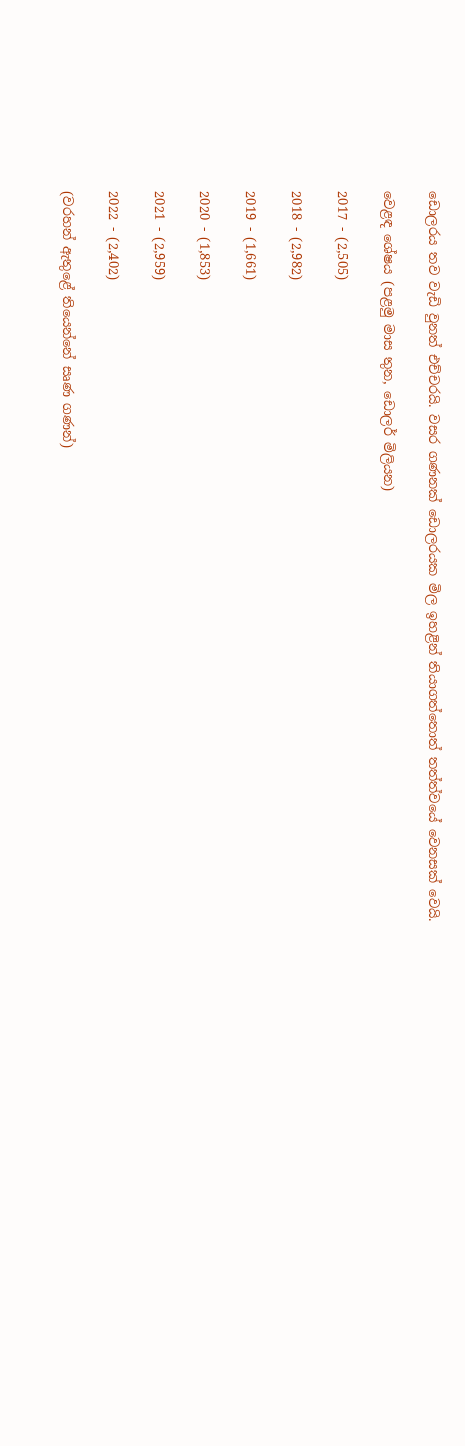ඩොලරය තව වැඩි වුනත් එච්චරයි. වසර ගණනක් ඩොලරයක මිල ඉහළින් තියාගත්තොත් තත්ත්වයේ වෙනසක් වෙයි.

වෙළඳ ශේෂය (පළමු මාස තුන, ඩොලර් මිලියන)

2017 - (2,505)

2018 - (2,982)

2019 - (1,661)

2020 - (1,853)

2021 - (2,959)

2022 - (2,402)

(වරහන් ඇතුළේ තියෙන්නේ සෘණ ගණන්)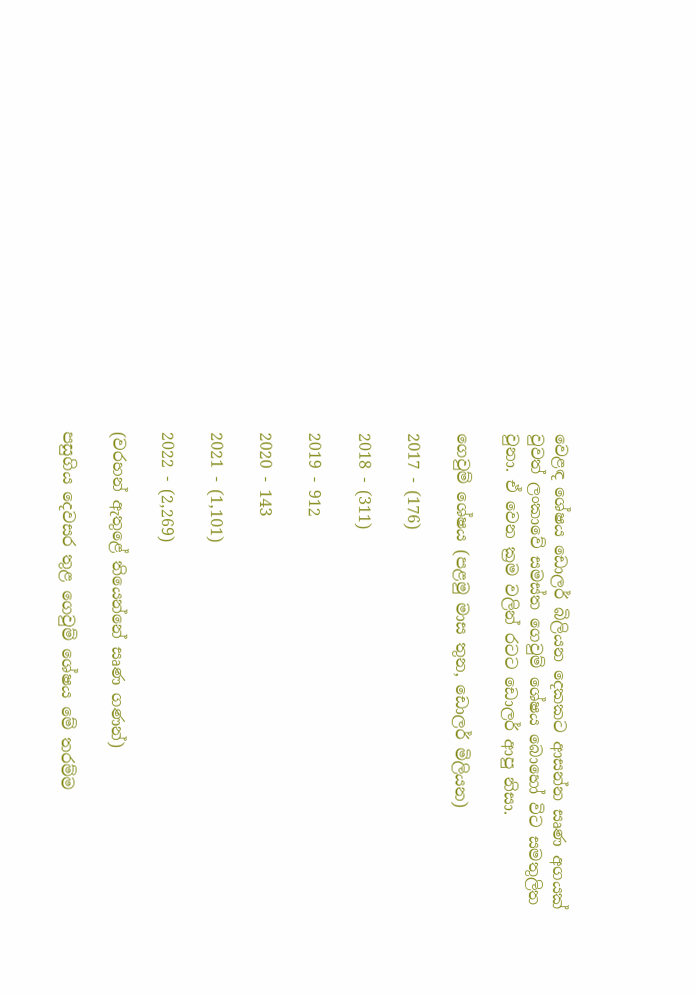වෙළඳ ශේෂය ඩොලර් බිලියන දෙකකට ආසන්න සෘණ අගයක් වුවත් ලංකාවේ සමස්ත ගෙවුම් ශේෂය බොහෝ විට සමතුලිත වුනා. ඒ වෙන ක්‍රම වලින් රටට ඩොලර් ආපු නිසා.

ගෙවුම් ශේෂය (පළමු මාස තුන, ඩොලර් මිලියන)

2017 - (176)

2018 - (311)

2019 - 912

2020 - 143

2021 - (1,101)

2022 - (2,269)

(වරහන් ඇතුළේ තියෙන්නේ සෘණ ගණන්)

පසුගිය දෙවසර තුළ ගෙවුම් ශේෂය මේ තරම්ම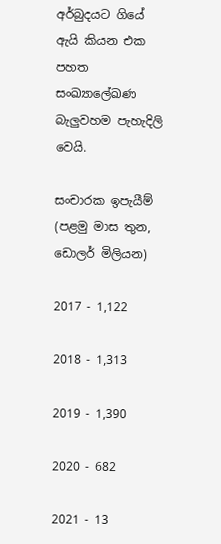අර්බුදයට ගියේ ඇයි කියන එක පහත සංඛ්‍යාලේඛණ බැලුවහම පැහැදිලි වෙයි.

සංචාරක ඉපැයීම් (පළමු මාස තුන, ඩොලර් මිලියන)

2017 - 1,122

2018 - 1,313

2019 - 1,390

2020 - 682

2021 - 13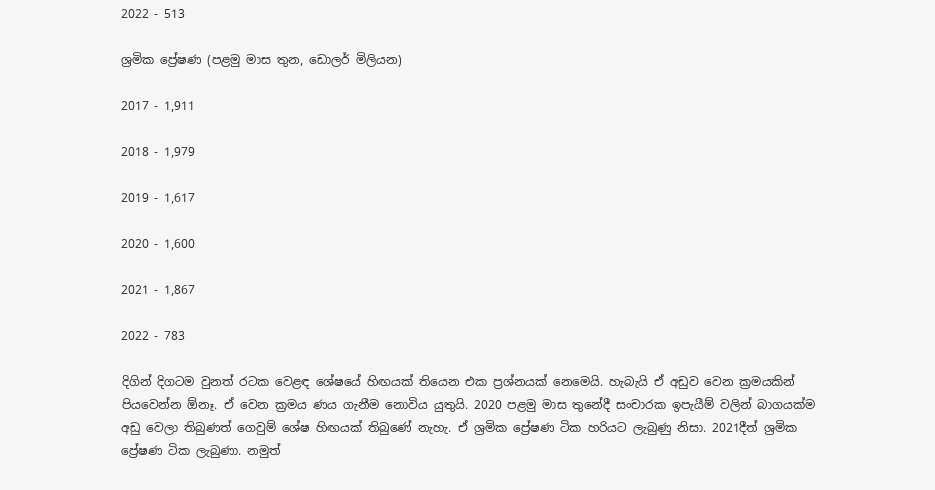2022 - 513

ශ්‍රමික ප්‍රේෂණ (පළමු මාස තුන, ඩොලර් මිලියන)

2017 - 1,911

2018 - 1,979

2019 - 1,617

2020 - 1,600

2021 - 1,867

2022 - 783

දිගින් දිගටම වුනත් රටක වෙළඳ ශේෂයේ හිඟයක් තියෙන එක ප්‍රශ්නයක් නෙමෙයි. හැබැයි ඒ අඩුව වෙන ක්‍රමයකින් පියවෙන්න ඕනෑ. ඒ වෙන ක්‍රමය ණය ගැනීම නොවිය යුතුයි. 2020 පළමු මාස තුනේදී සංචාරක ඉපැයීම් වලින් බාගයක්ම අඩු වෙලා තිබුණත් ගෙවුම් ශේෂ හිඟයක් තිබුණේ නැහැ. ඒ ශ්‍රමික ප්‍රේෂණ ටික හරියට ලැබුණු නිසා. 2021දීත් ශ්‍රමික ප්‍රේෂණ ටික ලැබුණා. නමුත්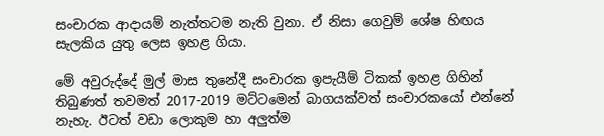සංචාරක ආදායම් නැත්තටම නැති වුනා. ඒ නිසා ගෙවුම් ශේෂ හිඟය සැලකිය යුතු ලෙස ඉහළ ගියා.

මේ අවුරුද්දේ මුල් මාස තුනේදී සංචාරක ඉපැයීම් ටිකක් ඉහළ ගිහින් තිබුණත් තවමත් 2017-2019 මට්ටමෙන් බාගයක්වත් සංචාරකයෝ එන්නේ නැහැ. ඊටත් වඩා ලොකුම හා අලුත්ම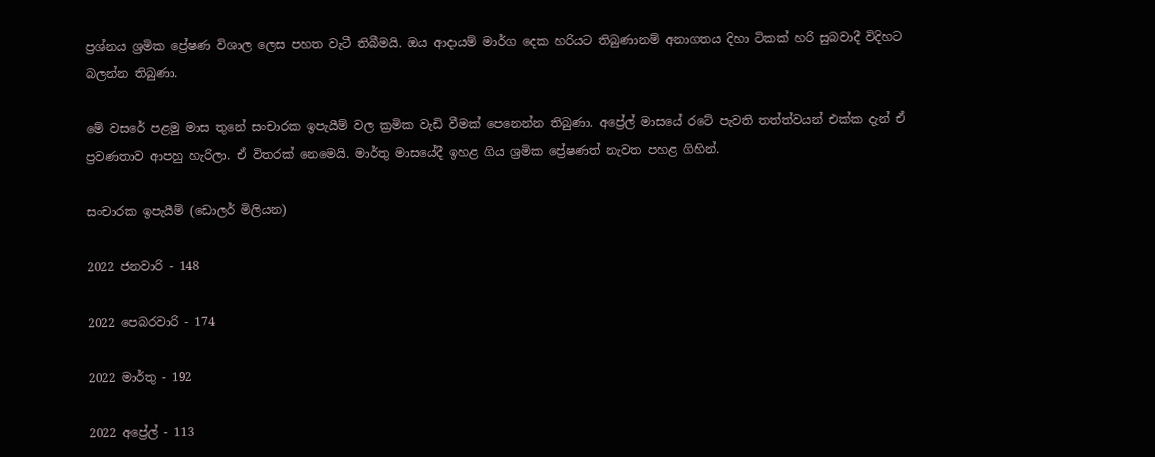ප්‍රශ්නය ශ්‍රමික ප්‍රේෂණ විශාල ලෙස පහත වැටී තිබීමයි. ඔය ආදායම් මාර්ග දෙක හරියට තිබුණානම් අනාගතය දිහා ටිකක් හරි සුබවාදී විදිහට බලන්න තිබුණා.

මේ වසරේ පළමු මාස තුනේ සංචාරක ඉපැයීම් වල ක්‍රමික වැඩි වීමක් පෙනෙන්න තිබුණා. අප්‍රේල් මාසයේ රටේ පැවති තත්ත්වයන් එක්ක දැන් ඒ ප්‍රවණතාව ආපහු හැරිලා. ඒ විතරක් නෙමෙයි. මාර්තු මාසයේදී ඉහළ ගිය ශ්‍රමික ප්‍රේෂණත් නැවත පහළ ගිහින්.

සංචාරක ඉපැයීම් (ඩොලර් මිලියන)

2022 ජනවාරි - 148

2022 පෙබරවාරි - 174

2022 මාර්තු - 192

2022 අප්‍රේල් - 113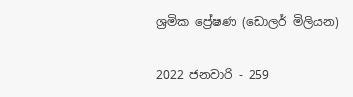ශ්‍රමික ප්‍රේෂණ (ඩොලර් මිලියන)

2022 ජනවාරි - 259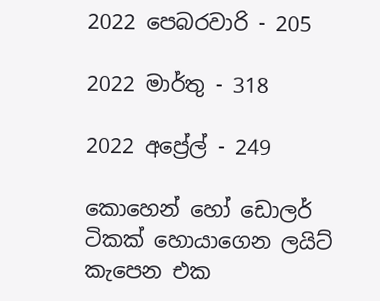2022 පෙබරවාරි - 205

2022 මාර්තු - 318

2022 අප්‍රේල් - 249

කොහෙන් හෝ ඩොලර් ටිකක් හොයාගෙන ලයිට් කැපෙන එක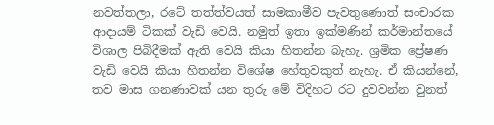නවත්තලා, රටේ තත්ත්වයත් සාමකාමීව පැවතුණොත් සංචාරක ආදායම් ටිකක් වැඩි වෙයි. නමුත් ඉතා ඉක්මණින් කර්මාන්තයේ විශාල පිබිදීමක් ඇති වෙයි කියා හිතන්න බැහැ. ශ්‍රමික ප්‍රේෂණ වැඩි වෙයි කියා හිතන්න විශේෂ හේතුවකුත් නැහැ. ඒ කියන්නේ, තව මාස ගනණාවක් යන තුරු මේ විදිහට රට දුවවන්න වුනත්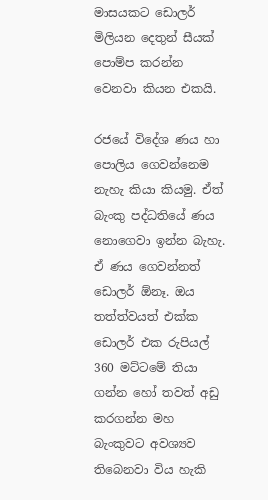මාසයකට ඩොලර් මිලියන දෙතුන් සීයක් පොම්ප කරන්න වෙනවා කියන එකයි.

රජයේ විදේශ ණය හා පොලිය ගෙවන්නෙම නැහැ කියා කියමු. ඒත් බැංකු පද්ධතියේ ණය නොගෙවා ඉන්න බැහැ. ඒ ණය ගෙවන්නත් ඩොලර් ඕනෑ. ඔය තත්ත්වයත් එක්ක ඩොලර් එක රුපියල් 360 මට්ටමේ තියා ගන්න හෝ තවත් අඩු කරගන්න මහ බැංකුවට අවශ්‍යව තිබෙනවා විය හැකි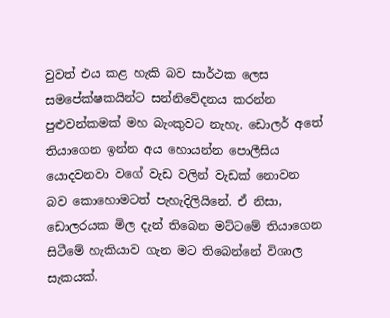වුවත් එය කළ හැකි බව සාර්ථක ලෙස සමපේක්ෂකයින්ට සන්නිවේදනය කරන්න පුළුවන්කමක් මහ බැංකුවට නැහැ. ඩොලර් අතේ තියාගෙන ඉන්න අය හොයන්න පොලීසිය යොදවනවා වගේ වැඩ වලින් වැඩක් නොවන බව කොහොමටත් පැහැදිලියිනේ. ඒ නිසා, ඩොලරයක මිල දැන් තිබෙන මට්ටමේ තියාගෙන සිටීමේ හැකියාව ගැන මට තිබෙන්නේ විශාල සැකයක්.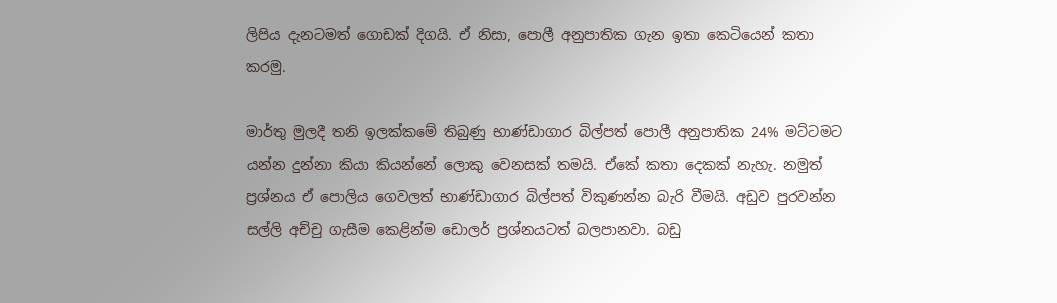ලිපිය දැනටමත් ගොඩක් දිගයි. ඒ නිසා, පොලී අනුපාතික ගැන ඉතා කෙටියෙන් කතා කරමු.

මාර්තු මුලදී තනි ඉලක්කමේ තිබුණු භාණ්ඩාගාර බිල්පත් පොලී අනුපාතික 24% මට්ටමට යන්න දුන්නා කියා කියන්නේ ලොකු වෙනසක් තමයි. ඒකේ කතා දෙකක් නැහැ. නමුත් ප්‍රශ්නය ඒ පොලිය ගෙවලත් භාණ්ඩාගාර බිල්පත් විකුණන්න බැරි වීමයි. අඩුව පුරවන්න සල්ලි අච්චු ගැසීම කෙළින්ම ඩොලර් ප්‍රශ්නයටත් බලපානවා. බඩු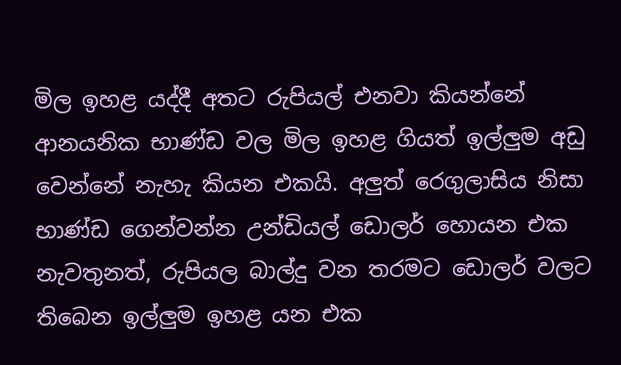මිල ඉහළ යද්දී අතට රුපියල් එනවා කියන්නේ ආනයනික භාණ්ඩ වල මිල ඉහළ ගියත් ඉල්ලුම අඩු වෙන්නේ නැහැ කියන එකයි. අලුත් රෙගුලාසිය නිසා භාණ්ඩ ගෙන්වන්න උන්ඩියල් ඩොලර් හොයන එක නැවතුනත්, රුපියල බාල්දු වන තරමට ඩොලර් වලට තිබෙන ඉල්ලුම ඉහළ යන එක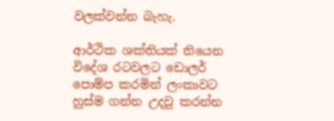වලක්වන්න බැහැ.

ආර්ථික ශක්තියක් තියෙන විදේශ රටවලට ඩොලර් පොම්ප කරමින් ලංකාවට හුස්ම ගන්න උදවු කරන්න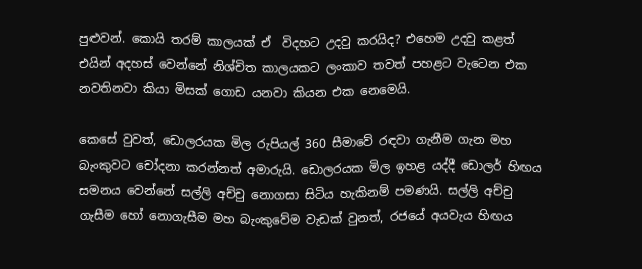පුළුවන්. කොයි තරම් කාලයක් ඒ  විදහට උදවු කරයිද? එහෙම උදවු කළත් එයින් අදහස් වෙන්නේ නිශ්චිත කාලයකට ලංකාව තවත් පහළට වැටෙන එක නවතිනවා කියා මිසක් ගොඩ යනවා කියන එක නෙමෙයි.

කෙසේ වුවත්, ඩොලරයක මිල රුපියල් 360 සීමාවේ රඳවා ගැනීම ගැන මහ බැංකුවට චෝදනා කරන්නත් අමාරුයි. ඩොලරයක මිල ඉහළ යද්දී ඩොලර් හිඟය සමනය වෙන්නේ සල්ලි අච්චු නොගසා සිටිය හැකිනම් පමණයි. සල්ලි අච්චු ගැසීම හෝ නොගැසීම මහ බැංකුවේම වැඩක් වුනත්, රජයේ අයවැය හිඟය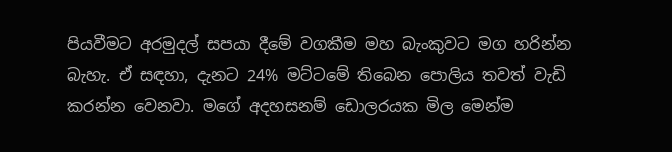පියවීමට අරමුදල් සපයා දීමේ වගකීම මහ බැංකුවට මග හරින්න බැහැ. ඒ සඳහා, දැනට 24% මට්ටමේ තිබෙන පොලිය තවත් වැඩි කරන්න වෙනවා. මගේ අදහසනම් ඩොලරයක මිල මෙන්ම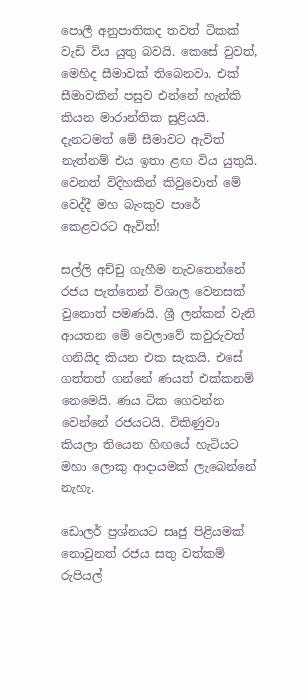පොලී අනුපාතිකද තවත් ටිකක් වැඩි විය යුතු බවයි. කෙසේ වුවත්, මෙහිද සීමාවක් තිබෙනවා. එක් සීමාවකින් පසුව එන්නේ හැන්කි කියන මාරාන්තික සුළියයි. දැනටමත් මේ සීමාවට ඇවිත් නැත්නම් එය ඉතා ළඟ විය යුතුයි. වෙනත් විදිහකින් කිවුවොත් මේ වෙද්දී මහ බැංකුව පාරේ කෙළවරට ඇවිත්!

සල්ලි අච්චු ගැහීම නැවතෙන්නේ රජය පැත්තෙන් විශාල වෙනසක් වුනොත් පමණයි. ශ්‍රී ලන්කන් වැනි ආයතන මේ වෙලාවේ කවුරුවත් ගනියිද කියන එක සැකයි. එසේ ගත්තත් ගන්නේ ණයත් එක්කනම් නෙමෙයි. ණය ටික ගෙවන්න වෙන්නේ රජයටයි. විකිණුවා කියලා තියෙන හිඟයේ හැටියට මහා ලොකු ආදායමක් ලැබෙන්නේ නැහැ.

ඩොලර් ප්‍රශ්නයට සෘජු පිළියමක් නොවුනත් රජය සතු වත්කම් රුපියල්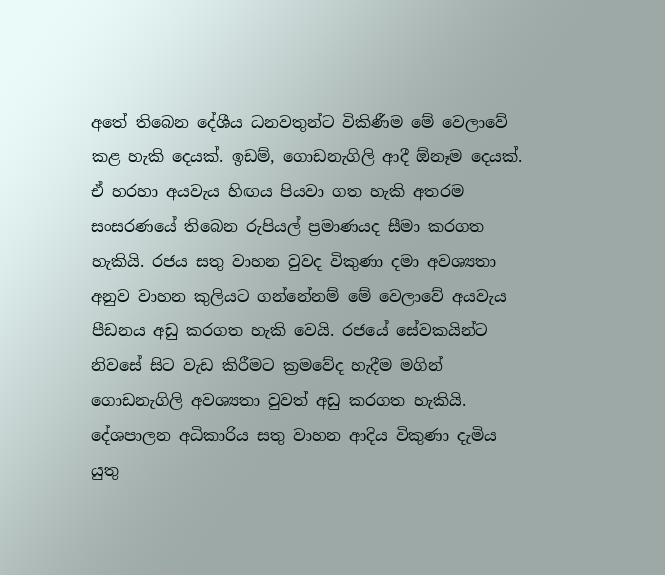අතේ තිබෙන දේශීය ධනවතුන්ට විකිණීම මේ වෙලාවේ කළ හැකි දෙයක්. ඉඩම්, ගොඩනැගිලි ආදී ඕනෑම දෙයක්.  ඒ හරහා අයවැය හිඟය පියවා ගත හැකි අතරම සංසරණයේ තිබෙන රුපියල් ප්‍රමාණයද සීමා කරගත හැකියි. රජය සතු වාහන වුවද විකුණා දමා අවශ්‍යතා අනුව වාහන කුලියට ගන්නේනම් මේ වෙලාවේ අයවැය පීඩනය අඩු කරගත හැකි වෙයි. රජයේ සේවකයින්ට නිවසේ සිට වැඩ කිරීමට ක්‍රමවේද හැදීම මගින් ගොඩනැගිලි අවශ්‍යතා වුවත් අඩු කරගත හැකියි. දේශපාලන අධිකාරිය සතු වාහන ආදිය විකුණා දැමිය යුතු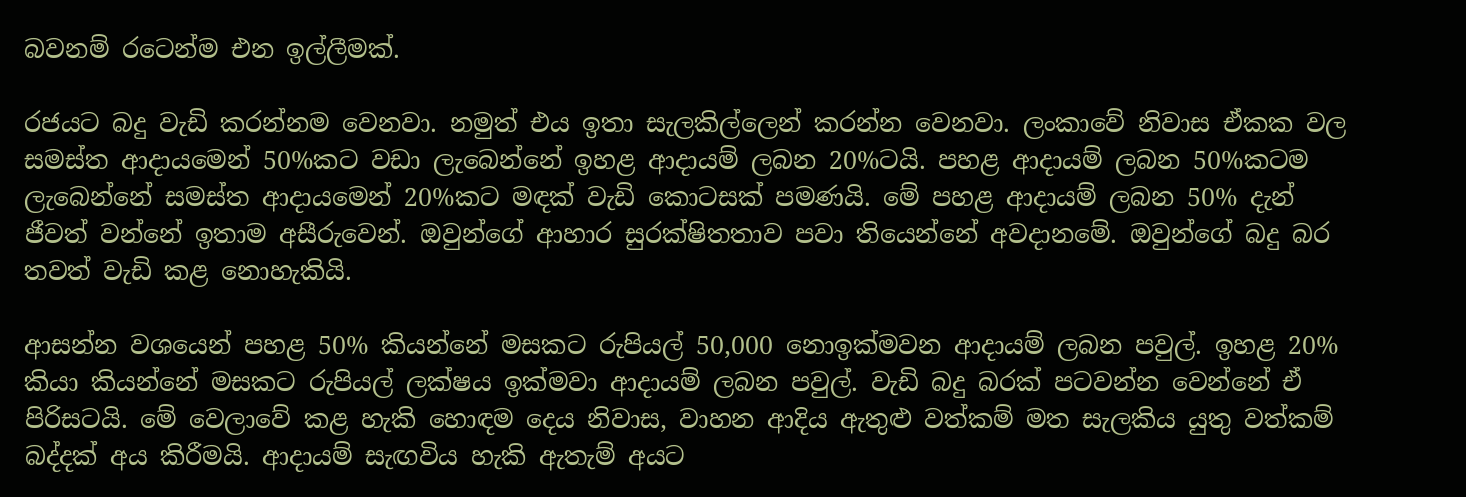බවනම් රටෙන්ම එන ඉල්ලීමක්.

රජයට බදු වැඩි කරන්නම වෙනවා. නමුත් එය ඉතා සැලකිල්ලෙන් කරන්න වෙනවා. ලංකාවේ නිවාස ඒකක වල සමස්ත ආදායමෙන් 50%කට වඩා ලැබෙන්නේ ඉහළ ආදායම් ලබන 20%ටයි. පහළ ආදායම් ලබන 50%කටම ලැබෙන්නේ සමස්ත ආදායමෙන් 20%කට මඳක් වැඩි කොටසක් පමණයි. මේ පහළ ආදායම් ලබන 50% දැන් ජීවත් වන්නේ ඉතාම අසීරුවෙන්. ඔවුන්ගේ ආහාර සුරක්ෂිතතාව පවා තියෙන්නේ අවදානමේ. ඔවුන්ගේ බදු බර තවත් වැඩි කළ නොහැකියි.

ආසන්න වශයෙන් පහළ 50% කියන්නේ මසකට රුපියල් 50,000 නොඉක්මවන ආදායම් ලබන පවුල්. ඉහළ 20% කියා කියන්නේ මසකට රුපියල් ලක්ෂය ඉක්මවා ආදායම් ලබන පවුල්. වැඩි බදු බරක් පටවන්න වෙන්නේ ඒ පිරිසටයි. මේ වෙලාවේ කළ හැකි හොඳම දෙය නිවාස, වාහන ආදිය ඇතුළු වත්කම් මත සැලකිය යුතු වත්කම් බද්දක් අය කිරීමයි. ආදායම් සැඟවිය හැකි ඇතැම් අයට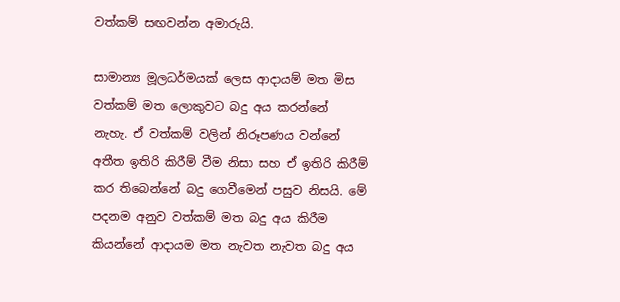වත්කම් සඟවන්න අමාරුයි.

සාමාන්‍ය මූලධර්මයක් ලෙස ආදායම් මත මිස වත්කම් මත ලොකුවට බදු අය කරන්නේ නැහැ. ඒ වත්කම් වලින් නිරූපණය වන්නේ අතීත ඉතිරි කිරීම් වීම නිසා සහ ඒ ඉතිරි කිරීම් කර තිබෙන්නේ බදු ගෙවීමෙන් පසුව නිසයි. මේ පදනම අනුව වත්කම් මත බදු අය කිරීම කියන්නේ ආදායම මත නැවත නැවත බදු අය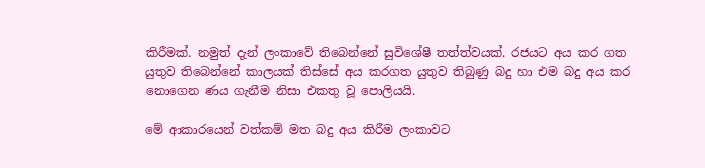කිරීමක්. නමුත් දැන් ලංකාවේ තිබෙන්නේ සුවිශේෂී තත්ත්වයක්. රජයට අය කර ගත යුතුව තිබෙන්නේ කාලයක් තිස්සේ අය කරගත යුතුව තිබුණු බදු හා එම බදු අය කර නොගෙන ණය ගැනීම නිසා එකතු වූ පොලියයි.

මේ ආකාරයෙන් වත්කම් මත බදු අය කිරීම ලංකාවට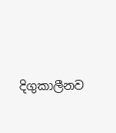දිගුකාලීනව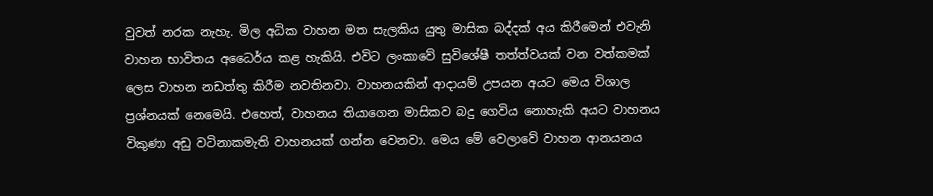වුවත් නරක නැහැ. මිල අධික වාහන මත සැලකිය යුතු මාසික බද්දක් අය කිරීමෙන් එවැනි වාහන භාවිතය අධෛර්ය කළ හැකියි. එවිට ලංකාවේ සුවිශේෂී තත්ත්වයක් වන වත්කමක් ලෙස වාහන නඩත්තු කිරීම නවතිනවා. වාහනයකින් ආදායම් උපයන අයට මෙය විශාල ප්‍රශ්නයක් නෙමෙයි. එහෙත්, වාහනය තියාගෙන මාසිකව බදු ගෙවිය නොහැකි අයට වාහනය විකුණා අඩු වටිනාකමැති වාහනයක් ගන්න වෙනවා. මෙය මේ වෙලාවේ වාහන ආනයනය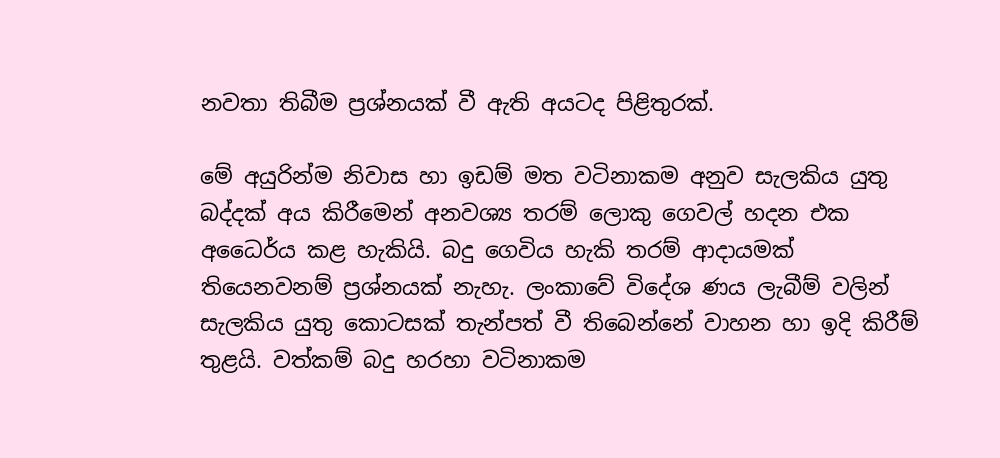නවතා තිබීම ප්‍රශ්නයක් වී ඇති අයටද පිළිතුරක්.

මේ අයුරින්ම නිවාස හා ඉඩම් මත වටිනාකම අනුව සැලකිය යුතු බද්දක් අය කිරීමෙන් අනවශ්‍ය තරම් ලොකු ගෙවල් හදන එක අධෛර්ය කළ හැකියි. බදු ගෙවිය හැකි තරම් ආදායමක් තියෙනවනම් ප්‍රශ්නයක් නැහැ. ලංකාවේ විදේශ ණය ලැබීම් වලින් සැලකිය යුතු කොටසක් තැන්පත් වී තිබෙන්නේ වාහන හා ඉදි කිරීම් තුළයි. වත්කම් බදු හරහා වටිනාකම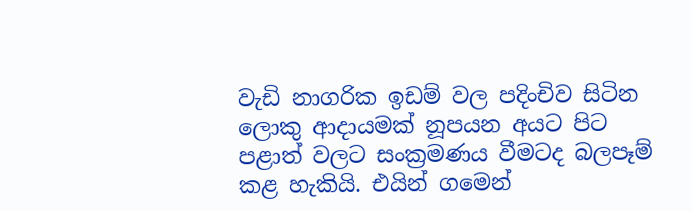වැඩි නාගරික ඉඩම් වල පදිංචිව සිටින ලොකු ආදායමක් නූපයන අයට පිට පළාත් වලට සංක්‍රමණය වීමටද බලපෑම් කළ හැකියි. එයින් ගමෙන්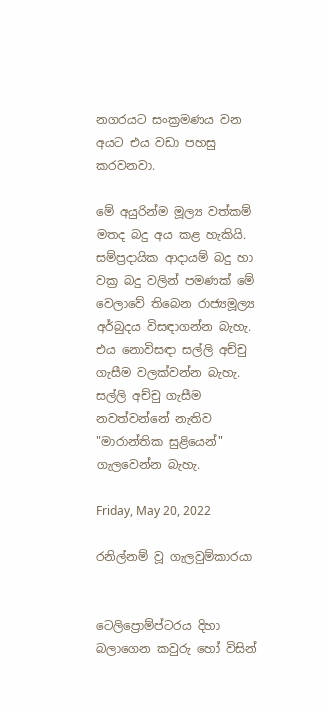නගරයට සංක්‍රමණය වන අයට එය වඩා පහසු කරවනවා.

මේ අයුරින්ම මූල්‍ය වත්කම් මතද බදු අය කළ හැකියි. සම්ප්‍රදායික ආදායම් බදු හා වක්‍ර බදු වලින් පමණක් මේ වෙලාවේ තිබෙන රාජ්‍යමූල්‍ය අර්බුදය විසඳාගන්න බැහැ. එය නොවිසඳා සල්ලි අච්චු ගැසීම වලක්වන්න බැහැ. සල්ලි අච්චු ගැසීම නවත්වන්නේ නැතිව "මාරාන්තික සුළියෙන්" ගැලවෙන්න බැහැ.

Friday, May 20, 2022

රනිල්නම් වූ ගැලවුම්කාරයා


ටෙලිප්‍රොම්ප්ටරය දිහා බලාගෙන කවුරු හෝ විසින්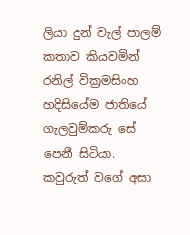ලියා දුන් වැල් පාලම් කතාව කියවමින් රනිල් වික්‍රමසිංහ හදිසියේම ජාතියේ ගැලවුම්කරු සේ පෙනී සිටියා. කවුරුත් වගේ අසා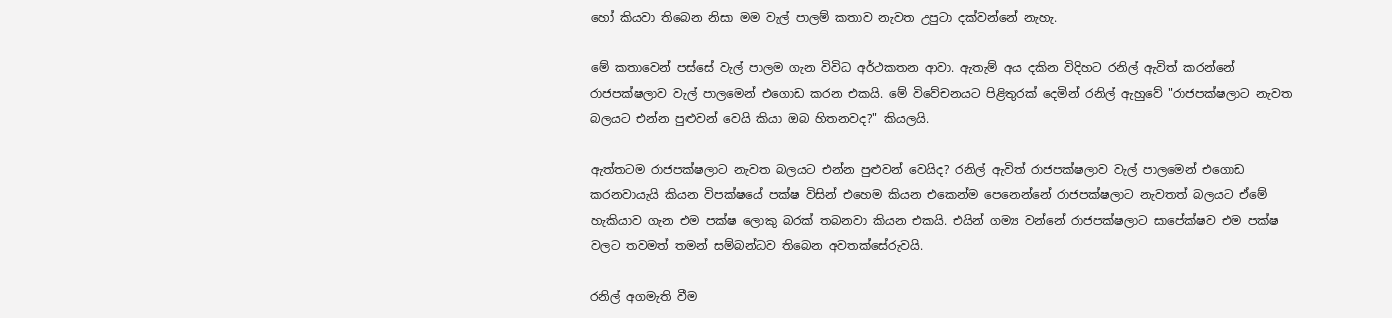හෝ කියවා තිබෙන නිසා මම වැල් පාලම් කතාව නැවත උපුටා දක්වන්නේ නැහැ.

මේ කතාවෙන් පස්සේ වැල් පාලම ගැන විවිධ අර්ථකතන ආවා. ඇතැම් අය දකින විදිහට රනිල් ඇවිත් කරන්නේ රාජපක්ෂලාව වැල් පාලමෙන් එගොඩ කරන එකයි. මේ විවේචනයට පිළිතුරක් දෙමින් රනිල් ඇහුවේ "රාජපක්ෂලාට නැවත බලයට එන්න පුළුවන් වෙයි කියා ඔබ හිතනවද?" කියලයි.

ඇත්තටම රාජපක්ෂලාට නැවත බලයට එන්න පුළුවන් වෙයිද? රනිල් ඇවිත් රාජපක්ෂලාව වැල් පාලමෙන් එගොඩ කරනවායැයි කියන විපක්ෂයේ පක්ෂ විසින් එහෙම කියන එකෙන්ම පෙනෙන්නේ රාජපක්ෂලාට නැවතත් බලයට ඒමේ හැකියාව ගැන එම පක්ෂ ලොකු බරක් තබනවා කියන එකයි. එයින් ගම්‍ය වන්නේ රාජපක්ෂලාට සාපේක්ෂව එම පක්ෂ වලට තවමත් තමන් සම්බන්ධව තිබෙන අවතක්සේරුවයි.

රනිල් අගමැති වීම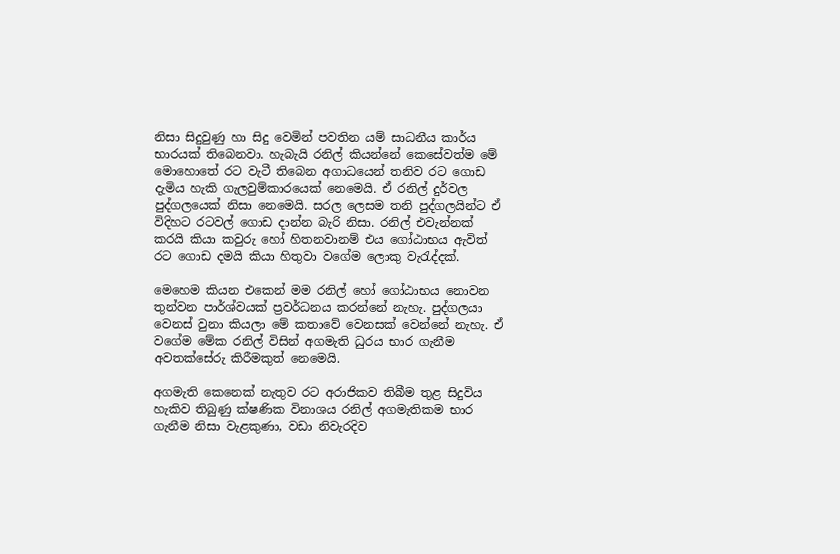නිසා සිදුවුණු හා සිදු වෙමින් පවතින යම් සාධනීය කාර්ය භාරයක් තිබෙනවා. හැබැයි රනිල් කියන්නේ කෙසේවත්ම මේ මොහොතේ රට වැටී තිබෙන අගාධයෙන් තනිව රට ගොඩ දැමිය හැකි ගැලවුම්කාරයෙක් නෙමෙයි. ඒ රනිල් දුර්වල පුද්ගලයෙක් නිසා නෙමෙයි. සරල ලෙසම තනි පුද්ගලයින්ට ඒ විදිහට රටවල් ගොඩ දාන්න බැරි නිසා. රනිල් එවැන්නක් කරයි කියා කවුරු හෝ හිතනවානම් එය ගෝඨාභය ඇවිත් රට ගොඩ දමයි කියා හිතුවා වගේම ලොකු වැරැද්දක්.

මෙහෙම කියන එකෙන් මම රනිල් හෝ ගෝඨාභය නොවන තුන්වන පාර්ශ්වයක් ප්‍රවර්ධනය කරන්නේ නැහැ. පුද්ගලයා වෙනස් වුනා කියලා මේ කතාවේ වෙනසක් වෙන්නේ නැහැ. ඒ වගේම මේක රනිල් විසින් අගමැති ධුරය භාර ගැනීම අවතක්සේරු කිරීමකුත් නෙමෙයි.

අගමැති කෙනෙක් නැතුව රට අරාජිකව තිබීම තුළ සිදුවිය හැකිව තිබුණු ක්ෂණික විනාශය රනිල් අගමැතිකම භාර ගැනීම නිසා වැළකුණා, වඩා නිවැරදිව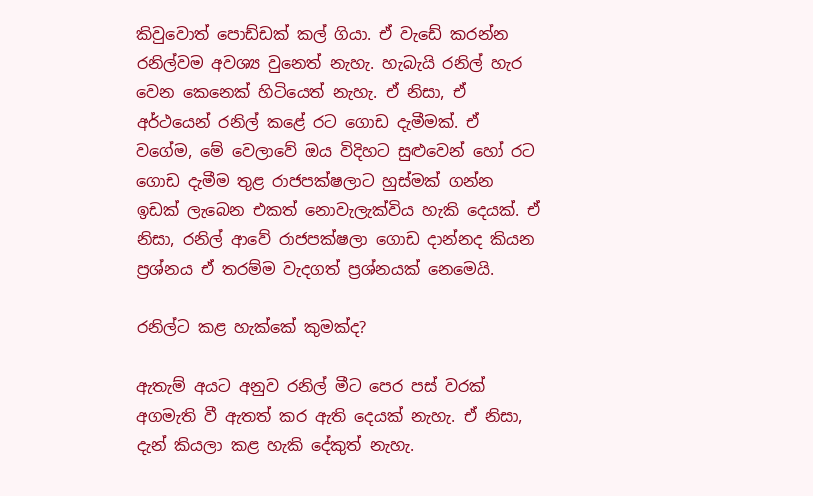කිවුවොත් පොඩ්ඩක් කල් ගියා. ඒ වැඩේ කරන්න රනිල්වම අවශ්‍ය වුනෙත් නැහැ. හැබැයි රනිල් හැර වෙන කෙනෙක් හිටියෙත් නැහැ. ඒ නිසා, ඒ අර්ථයෙන් රනිල් කළේ රට ගොඩ දැමීමක්. ඒ වගේම, මේ වෙලාවේ ඔය විදිහට සුළුවෙන් හෝ රට ගොඩ දැමීම තුළ රාජපක්ෂලාට හුස්මක් ගන්න ඉඩක් ලැබෙන එකත් නොවැලැක්විය හැකි දෙයක්. ඒ නිසා, රනිල් ආවේ රාජපක්ෂලා ගොඩ දාන්නද කියන ප්‍රශ්නය ඒ තරම්ම වැදගත් ප්‍රශ්නයක් නෙමෙයි.

රනිල්ට කළ හැක්කේ කුමක්ද?

ඇතැම් අයට අනුව රනිල් මීට පෙර පස් වරක් අගමැති වී ඇතත් කර ඇති දෙයක් නැහැ. ඒ නිසා, දැන් කියලා කළ හැකි දේකුත් නැහැ.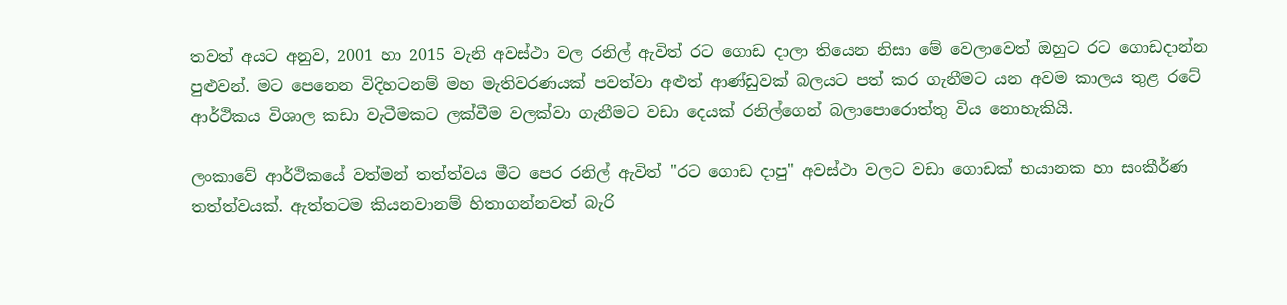තවත් අයට අනුව, 2001 හා 2015 වැනි අවස්ථා වල රනිල් ඇවිත් රට ගොඩ දාලා තියෙන නිසා මේ වෙලාවෙත් ඔහුට රට ගොඩදාන්න පුළුවන්. මට පෙනෙන විදිහටනම් මහ මැතිවරණයක් පවත්වා අළුත් ආණ්ඩුවක් බලයට පත් කර ගැනීමට යන අවම කාලය තුළ රටේ ආර්ථිකය විශාල කඩා වැටීමකට ලක්වීම වලක්වා ගැනීමට වඩා දෙයක් රනිල්ගෙන් බලාපොරොත්තු විය නොහැකියි.

ලංකාවේ ආර්ථිකයේ වත්මන් තත්ත්වය මීට පෙර රනිල් ඇවිත් "රට ගොඩ දාපු" අවස්ථා වලට වඩා ගොඩක් භයානක හා සංකීර්ණ තත්ත්වයක්. ඇත්තටම කියනවානම් හිතාගන්නවත් බැරි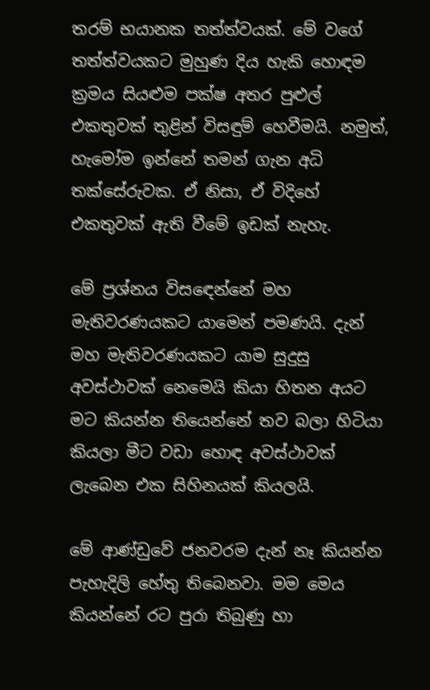තරම් භයානක තත්ත්වයක්. මේ වගේ තත්ත්වයකට මුහුණ දිය හැකි හොඳම ක්‍රමය සියළුම පක්ෂ අතර පුළුල් එකතුවක් තුළින් විසඳුම් හෙවීමයි. නමුත්, හැමෝම ඉන්නේ තමන් ගැන අධි තක්සේරුවක. ඒ නිසා, ඒ විදිහේ එකතුවක් ඇති වීමේ ඉඩක් නැහැ.

මේ ප්‍රශ්නය විසඳෙන්නේ මහ මැතිවරණයකට යාමෙන් පමණයි. දැන් මහ මැතිවරණයකට යාම සුදුසු අවස්ථාවක් නෙමෙයි කියා හිතන අයට මට කියන්න තියෙන්නේ තව බලා හිටියා කියලා මීට වඩා හොඳ අවස්ථාවක් ලැබෙන එක සිහිනයක් කියලයි.

මේ ආණ්ඩුවේ ජනවරම දැන් නෑ කියන්න පැහැදිලි හේතු තිබෙනවා. මම මෙය කියන්නේ රට පුරා තිබුණු හා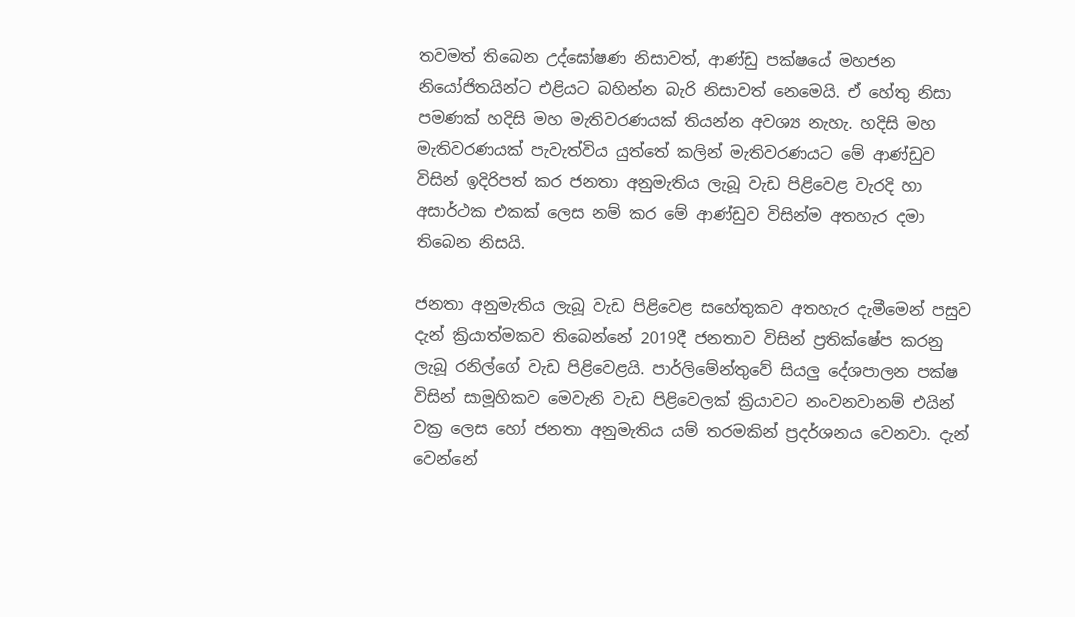තවමත් තිබෙන උද්ඝෝෂණ නිසාවත්, ආණ්ඩු පක්ෂයේ මහජන නියෝජිතයින්ට එළියට බහින්න බැරි නිසාවත් නෙමෙයි. ඒ හේතු නිසා පමණක් හදිසි මහ මැතිවරණයක් තියන්න අවශ්‍ය නැහැ. හදිසි මහ මැතිවරණයක් පැවැත්විය යුත්තේ කලින් මැතිවරණයට මේ ආණ්ඩුව විසින් ඉදිරිපත් කර ජනතා අනුමැතිය ලැබූ වැඩ පිළිවෙළ වැරදි හා අසාර්ථක එකක් ලෙස නම් කර මේ ආණ්ඩුව විසින්ම අතහැර දමා තිබෙන නිසයි.

ජනතා අනුමැතිය ලැබූ වැඩ පිළිවෙළ සහේතුකව අතහැර දැමීමෙන් පසුව දැන් ක්‍රියාත්මකව තිබෙන්නේ 2019දී ජනතාව විසින් ප්‍රතික්ෂේප කරනු ලැබූ රනිල්ගේ වැඩ පිළිවෙළයි. පාර්ලිමේන්තුවේ සියලු දේශපාලන පක්ෂ විසින් සාමූහිකව මෙවැනි වැඩ පිළිවෙලක් ක්‍රියාවට නංවනවානම් එයින් වක්‍ර ලෙස හෝ ජනතා අනුමැතිය යම් තරමකින් ප්‍රදර්ශනය වෙනවා. දැන් වෙන්නේ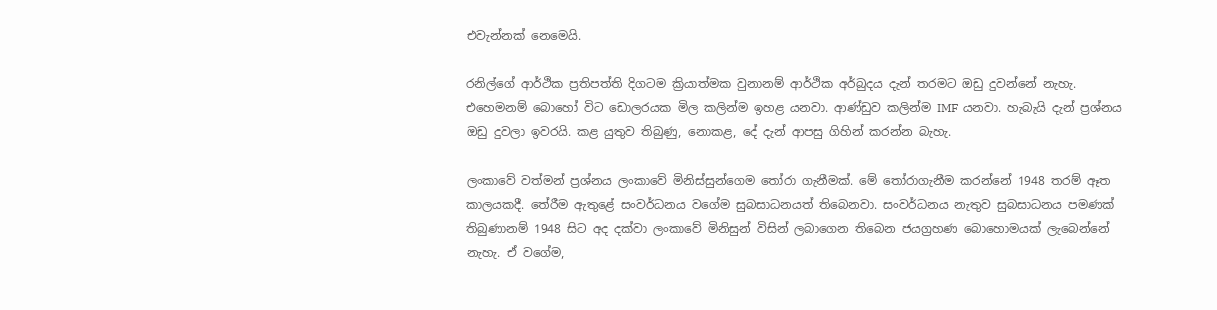එවැන්නක් නෙමෙයි.

රනිල්ගේ ආර්ථික ප්‍රතිපත්ති දිගටම ක්‍රියාත්මක වුනානම් ආර්ථික අර්බුදය දැන් තරමට ඔඩු දුවන්නේ නැහැ. එහෙමනම් බොහෝ විට ඩොලරයක මිල කලින්ම ඉහළ යනවා. ආණ්ඩුව කලින්ම IMF යනවා. හැබැයි දැන් ප්‍රශ්නය ඔඩු දුවලා ඉවරයි. කළ යුතුව තිබුණු, නොකළ, දේ දැන් ආපසු ගිහින් කරන්න බැහැ.

ලංකාවේ වත්මන් ප්‍රශ්නය ලංකාවේ මිනිස්සුන්ගෙම තෝරා ගැනීමක්. මේ තෝරාගැනීම කරන්නේ 1948 තරම් ඈත කාලයකදී. තේරීම ඇතුළේ සංවර්ධනය වගේම සුබසාධනයත් තිබෙනවා. සංවර්ධනය නැතුව සුබසාධනය පමණක් තිබුණානම් 1948 සිට අද දක්වා ලංකාවේ මිනිසුන් විසින් ලබාගෙන තිබෙන ජයග්‍රහණ බොහොමයක් ලැබෙන්නේ නැහැ. ඒ වගේම,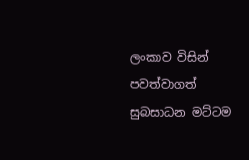ලංකාව විසින් පවත්වාගත් සුබසාධන මට්ටම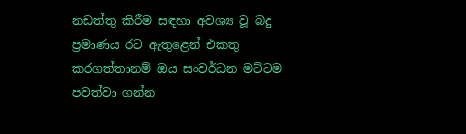නඩත්තු කිරීම සඳහා අවශ්‍ය වූ බදු ප්‍රමාණය රට ඇතුළෙන් එකතු කරගත්තානම් ඔය සංවර්ධන මට්ටම පවත්වා ගන්න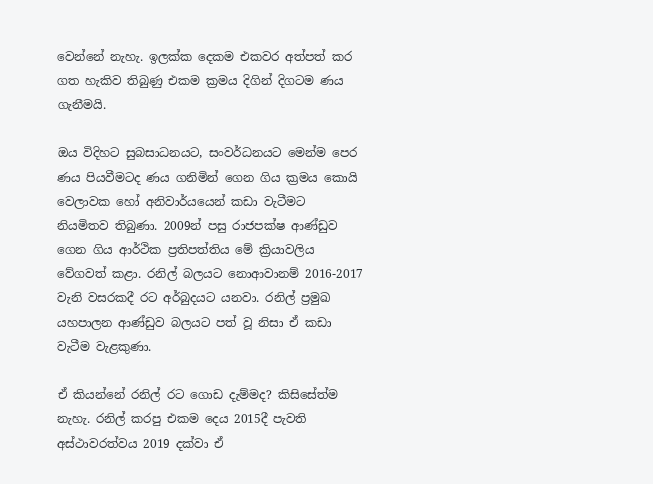වෙන්නේ නැහැ. ඉලක්ක දෙකම එකවර අත්පත් කර ගත හැකිව තිබුණු එකම ක්‍රමය දිගින් දිගටම ණය ගැනීමයි.

ඔය විදිහට සුබසාධනයට, සංවර්ධනයට මෙන්ම පෙර ණය පියවීමටද ණය ගනිමින් ගෙන ගිය ක්‍රමය කොයි වෙලාවක හෝ අනිවාර්යයෙන් කඩා වැටීමට නියමිතව තිබුණා. 2009න් පසු රාජපක්ෂ ආණ්ඩුව ගෙන ගිය ආර්ථික ප්‍රතිපත්තිය මේ ක්‍රියාවලිය වේගවත් කළා. රනිල් බලයට නොආවානම් 2016-2017 වැනි වසරකදී රට අර්බුදයට යනවා. රනිල් ප්‍රමුඛ යහපාලන ආණ්ඩුව බලයට පත් වූ නිසා ඒ කඩා වැටීම වැළකුණා.

ඒ කියන්නේ රනිල් රට ගොඩ දැම්මද? කිසිසේත්ම නැහැ. රනිල් කරපු එකම දෙය 2015දී පැවති අස්ථාවරත්වය 2019 දක්වා ඒ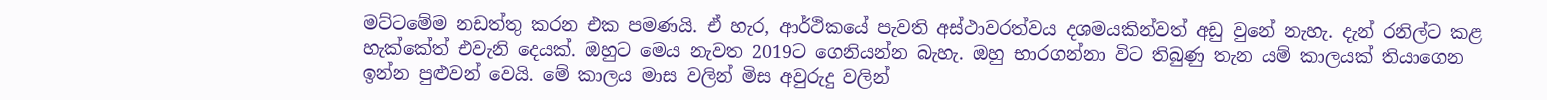මට්ටමේම නඩත්තු කරන එක පමණයි. ඒ හැර, ආර්ථිකයේ පැවති අස්ථාවරත්වය දශමයකින්වත් අඩු වුනේ නැහැ. දැන් රනිල්ට කළ හැක්කේත් එවැනි දෙයක්. ඔහුට මෙය නැවත 2019ට ගෙනියන්න බැහැ. ඔහු භාරගන්නා විට තිබුණු තැන යම් කාලයක් තියාගෙන ඉන්න පුළුවන් වෙයි. මේ කාලය මාස වලින් මිස අවුරුදු වලින්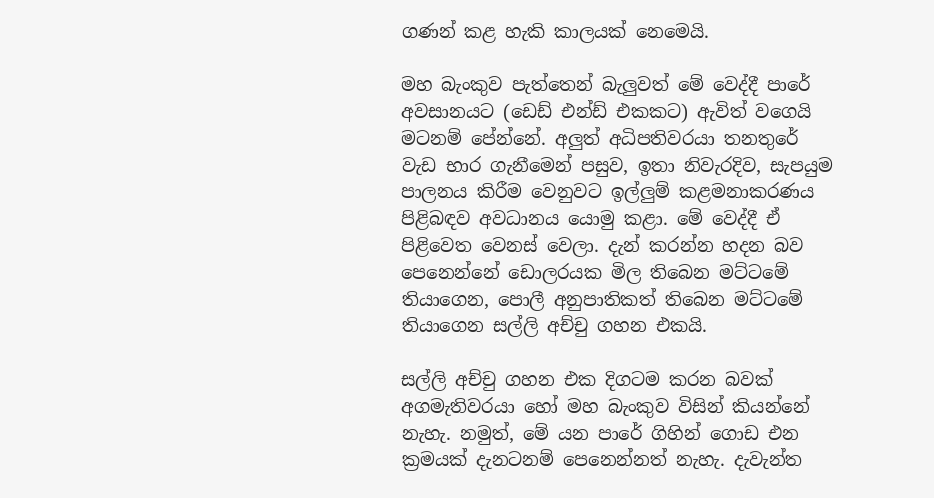ගණන් කළ හැකි කාලයක් නෙමෙයි.

මහ බැංකුව පැත්තෙන් බැලුවත් මේ වෙද්දී පාරේ අවසානයට (ඩෙඩ් එන්ඩ් එකකට) ඇවිත් වගෙයි මටනම් පේන්නේ. අලුත් අධිපතිවරයා තනතුරේ වැඩ භාර ගැනීමෙන් පසුව, ඉතා නිවැරදිව, සැපයුම පාලනය කිරීම වෙනුවට ඉල්ලුම් කළමනාකරණය පිළිබඳව අවධානය යොමු කළා. මේ වෙද්දී ඒ පිළිවෙත වෙනස් වෙලා. දැන් කරන්න හදන බව පෙනෙන්නේ ඩොලරයක මිල තිබෙන මට්ටමේ තියාගෙන, පොලී අනුපාතිකත් තිබෙන මට්ටමේ තියාගෙන සල්ලි අච්චු ගහන එකයි.

සල්ලි අච්චු ගහන එක දිගටම කරන බවක් අගමැතිවරයා හෝ මහ බැංකුව විසින් කියන්නේ නැහැ. නමුත්, මේ යන පාරේ ගිහින් ගොඩ එන ක්‍රමයක් දැනටනම් පෙනෙන්නත් නැහැ. දැවැන්ත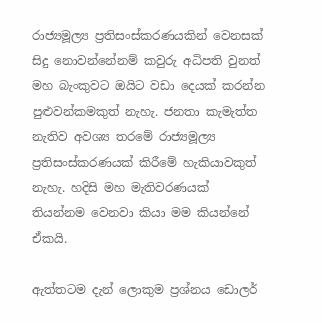රාජ්‍යමූල්‍ය ප්‍රතිසංස්කරණයකින් වෙනසක් සිදු නොවන්නේනම් කවුරු අධිපති වුනත් මහ බැංකුවට ඔයිට වඩා දෙයක් කරන්න පුළුවන්කමකුත් නැහැ. ජනතා කැමැත්ත නැතිව අවශ්‍ය තරමේ රාජ්‍යමූල්‍ය ප්‍රතිසංස්කරණයක් කිරීමේ හැකියාවකුත් නැහැ. හදිසි මහ මැතිවරණයක් තියන්නම වෙනවා කියා මම කියන්නේ ඒකයි.

ඇත්තටම දැන් ලොකුම ප්‍රශ්නය ඩොලර්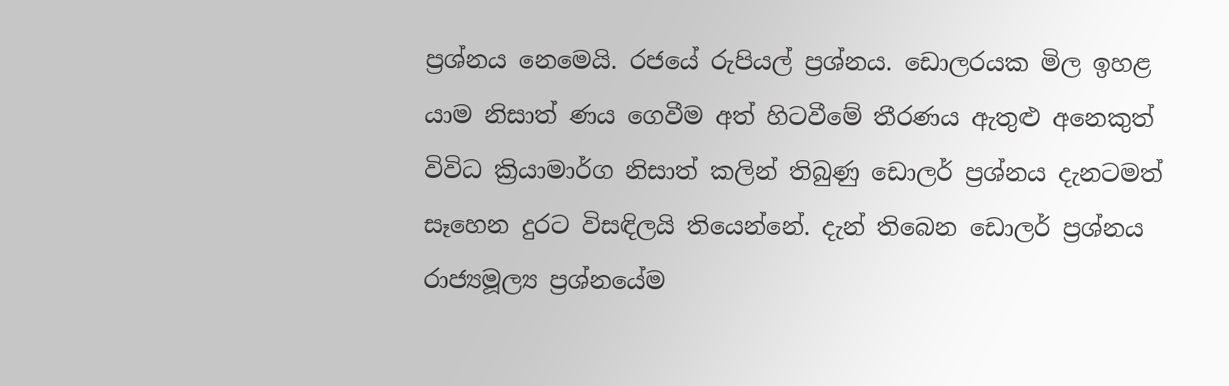ප්‍රශ්නය නෙමෙයි. රජයේ රුපියල් ප්‍රශ්නය. ඩොලරයක මිල ඉහළ යාම නිසාත් ණය ගෙවීම අත් හිටවීමේ තීරණය ඇතුළු අනෙකුත් විවිධ ක්‍රියාමාර්ග නිසාත් කලින් තිබුණු ඩොලර් ප්‍රශ්නය දැනටමත් සෑහෙන දුරට විසඳිලයි තියෙන්නේ. දැන් තිබෙන ඩොලර් ප්‍රශ්නය රාජ්‍යමූල්‍ය ප්‍රශ්නයේම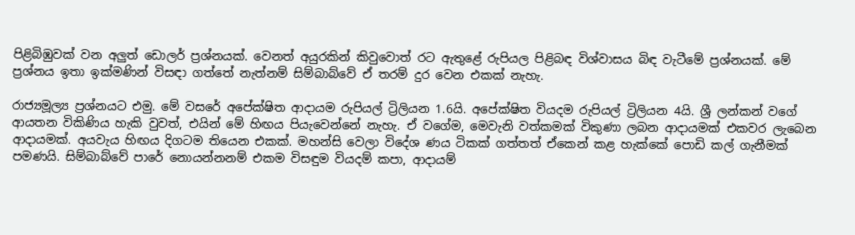පිළිබිඹුවක් වන අලුත් ඩොලර් ප්‍රශ්නයක්. වෙනත් අයුරකින් කිවුවොත් රට ඇතුළේ රුපියල පිළිබඳ විශ්වාසය බිඳ වැටීමේ ප්‍රශ්නයක්. මේ ප්‍රශ්නය ඉතා ඉක්මණින් විසඳා ගත්තේ නැත්නම් සිම්බාබ්වේ ඒ තරම් දුර වෙන එකක් නැහැ.

රාජ්‍යමූල්‍ය ප්‍රශ්නයට එමු. මේ වසරේ අපේක්ෂිත ආදායම රුපියල් ට්‍රිලියන 1.6යි. අපේක්ෂිත වියදම රුපියල් ට්‍රිලියන 4යි. ශ්‍රී ලන්කන් වගේ ආයතන විකිණිය හැකි වුවත්, එයින් මේ හිඟය පියැවෙන්නේ නැහැ. ඒ වගේම, මෙවැනි වත්කමක් විකුණා ලබන ආදායමක් එකවර ලැබෙන ආදායමක්. අයවැය හිඟය දිගටම තියෙන එකක්. මහන්සි වෙලා විදේශ ණය ටිකක් ගත්තත් ඒකෙන් කළ හැක්කේ පොඩි කල් ගැනීමක් පමණයි. සිම්බාබ්වේ පාරේ නොයන්නනම් එකම විසඳුම වියදම් කපා, ආදායම්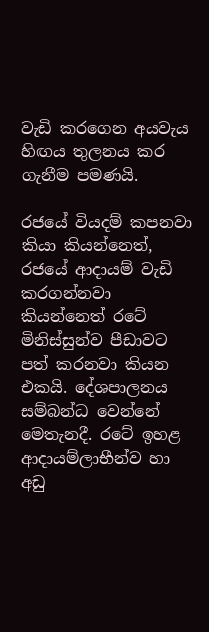වැඩි කරගෙන අයවැය හිඟය තුලනය කර ගැනීම පමණයි.

රජයේ වියදම් කපනවා කියා කියන්නෙත්, රජයේ ආදායම් වැඩි කරගන්නවා කියන්නෙත් රටේ මිනිස්සුන්ව පීඩාවට පත් කරනවා කියන එකයි. දේශපාලනය සම්බන්ධ වෙන්නේ මෙතැනදී. රටේ ඉහළ ආදායම්ලාභීන්ව හා අඩු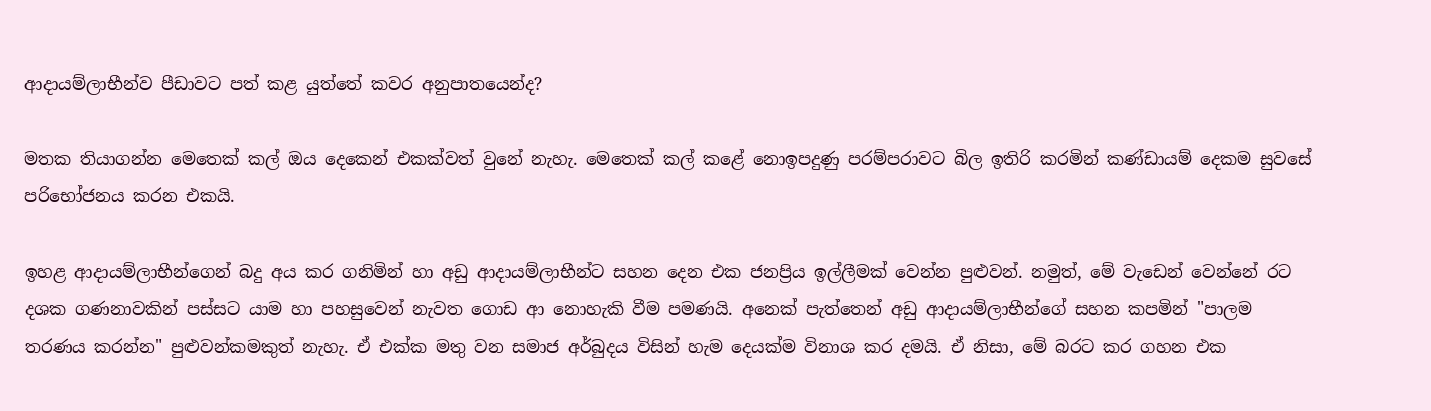ආදායම්ලාභීන්ව පීඩාවට පත් කළ යුත්තේ කවර අනුපාතයෙන්ද?

මතක තියාගන්න මෙතෙක් කල් ඔය දෙකෙන් එකක්වත් වුනේ නැහැ. මෙතෙක් කල් කළේ නොඉපදුණු පරම්පරාවට බිල ඉතිරි කරමින් කණ්ඩායම් දෙකම සුවසේ පරිභෝජනය කරන එකයි.

ඉහළ ආදායම්ලාභීන්ගෙන් බදු අය කර ගනිමින් හා අඩු ආදායම්ලාභීන්ට සහන දෙන එක ජනප්‍රිය ඉල්ලීමක් වෙන්න පුළුවන්. නමුත්, මේ වැඩෙන් වෙන්නේ රට දශක ගණනාවකින් පස්සට යාම හා පහසුවෙන් නැවත ගොඩ ආ නොහැකි වීම පමණයි. අනෙක් පැත්තෙන් අඩු ආදායම්ලාභීන්ගේ සහන කපමින් "පාලම තරණය කරන්න" පුළුවන්කමකුත් නැහැ. ඒ එක්ක මතු වන සමාජ අර්බුදය විසින් හැම දෙයක්ම විනාශ කර දමයි. ඒ නිසා, මේ බරට කර ගහන එක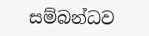සම්බන්ධව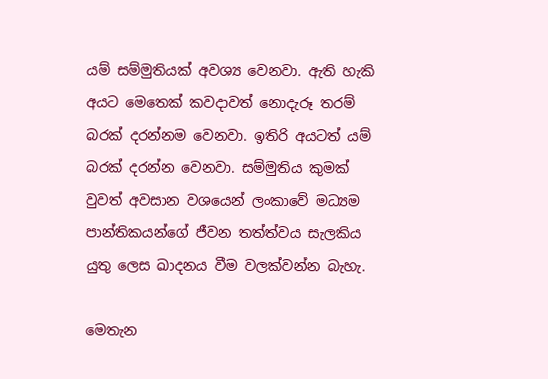යම් සම්මුතියක් අවශ්‍ය වෙනවා. ඇති හැකි අයට මෙතෙක් කවදාවත් නොදැරූ තරම් බරක් දරන්නම වෙනවා. ඉතිරි අයටත් යම් බරක් දරන්න වෙනවා. සම්මුතිය කුමක් වුවත් අවසාන වශයෙන් ලංකාවේ මධ්‍යම පාන්තිකයන්ගේ ජීවන තත්ත්වය සැලකිය යුතු ලෙස ඛාදනය වීම වලක්වන්න බැහැ.

මෙතැන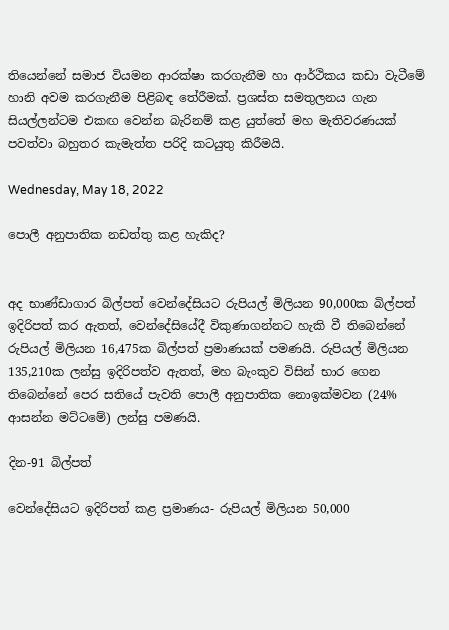තියෙන්නේ සමාජ වියමන ආරක්ෂා කරගැනීම හා ආර්ථිකය කඩා වැටීමේ හානි අවම කරගැනීම පිළිබඳ තේරීමක්. ප්‍රශස්ත සමතුලනය ගැන සියල්ලන්ටම එකඟ වෙන්න බැරිනම් කළ යුත්තේ මහ මැතිවරණයක් පවත්වා බහුතර කැමැත්ත පරිදි කටයුතු කිරීමයි.

Wednesday, May 18, 2022

පොලී අනුපාතික නඩත්තු කළ හැකිද?


අද භාණ්ඩාගාර බිල්පත් වෙන්දේසියට රුපියල් මිලියන 90,000ක බිල්පත් ඉදිරිපත් කර ඇතත්, වෙන්දේසියේදී විකුණාගන්නට හැකි වී තිබෙන්නේ රුපියල් මිලියන 16,475ක බිල්පත් ප්‍රමාණයක් පමණයි. රුපියල් මිලියන 135,210ක ලන්සු ඉදිරිපත්ව ඇතත්, මහ බැංකුව විසින් භාර ගෙන තිබෙන්නේ පෙර සතියේ පැවති පොලී අනුපාතික නොඉක්මවන (24% ආසන්න මට්ටමේ) ලන්සු පමණයි.

දින-91 බිල්පත්

වෙන්දේසියට ඉදිරිපත් කළ ප්‍රමාණය- රුපියල් මිලියන 50,000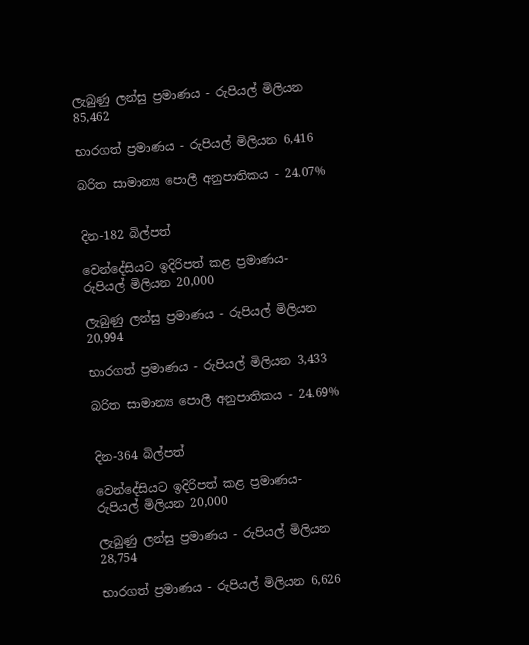ලැබුණු ලන්සු ප්‍රමාණය - රුපියල් මිලියන 85,462

භාරගත් ප්‍රමාණය - රුපියල් මිලියන 6,416

බරිත සාමාන්‍ය පොලී අනුපාතිකය - 24.07%


දින-182 බිල්පත්

වෙන්දේසියට ඉදිරිපත් කළ ප්‍රමාණය- රුපියල් මිලියන 20,000

ලැබුණු ලන්සු ප්‍රමාණය - රුපියල් මිලියන 20,994

භාරගත් ප්‍රමාණය - රුපියල් මිලියන 3,433

බරිත සාමාන්‍ය පොලී අනුපාතිකය - 24.69%


දින-364 බිල්පත්

වෙන්දේසියට ඉදිරිපත් කළ ප්‍රමාණය- රුපියල් මිලියන 20,000

ලැබුණු ලන්සු ප්‍රමාණය - රුපියල් මිලියන 28,754

භාරගත් ප්‍රමාණය - රුපියල් මිලියන 6,626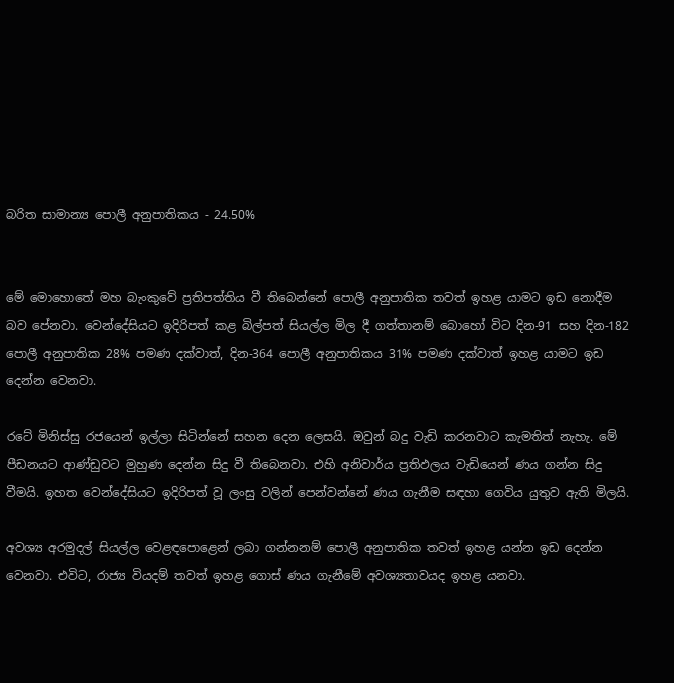බරිත සාමාන්‍ය පොලී අනුපාතිකය - 24.50%


මේ මොහොතේ මහ බැංකුවේ ප්‍රතිපත්තිය වී තිබෙන්නේ පොලී අනුපාතික තවත් ඉහළ යාමට ඉඩ නොදීම බව පේනවා. වෙන්දේසියට ඉදිරිපත් කළ බිල්පත් සියල්ල මිල දී ගත්තානම් බොහෝ විට දින-91 සහ දින-182 පොලී අනුපාතික 28% පමණ දක්වාත්, දින-364 පොලී අනුපාතිකය 31% පමණ දක්වාත් ඉහළ යාමට ඉඩ දෙන්න වෙනවා.

රටේ මිනිස්සු රජයෙන් ඉල්ලා සිටින්නේ සහන දෙන ලෙසයි. ඔවුන් බදු වැඩි කරනවාට කැමතිත් නැහැ. මේ පීඩනයට ආණ්ඩුවට මුහුණ දෙන්න සිදු වී තිබෙනවා. එහි අනිවාර්ය ප්‍රතිඵලය වැඩියෙන් ණය ගන්න සිදු වීමයි. ඉහත වෙන්දේසියට ඉදිරිපත් වූ ලංසු වලින් පෙන්වන්නේ ණය ගැනීම සඳහා ගෙවිය යුතුව ඇති මිලයි.

අවශ්‍ය අරමුදල් සියල්ල වෙළඳපොළෙන් ලබා ගන්නනම් පොලී අනුපාතික තවත් ඉහළ යන්න ඉඩ දෙන්න වෙනවා. එවිට, රාජ්‍ය වියදම් තවත් ඉහළ ගොස් ණය ගැනීමේ අවශ්‍යතාවයද ඉහළ යනවා.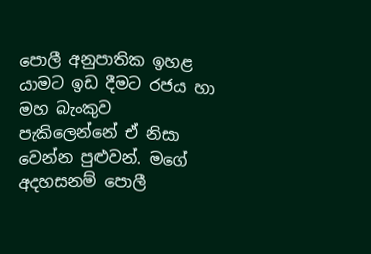පොලී අනුපාතික ඉහළ යාමට ඉඩ දීමට රජය හා මහ බැංකුව පැකිලෙන්නේ ඒ නිසා වෙන්න පුළුවන්. මගේ අදහසනම් පොලී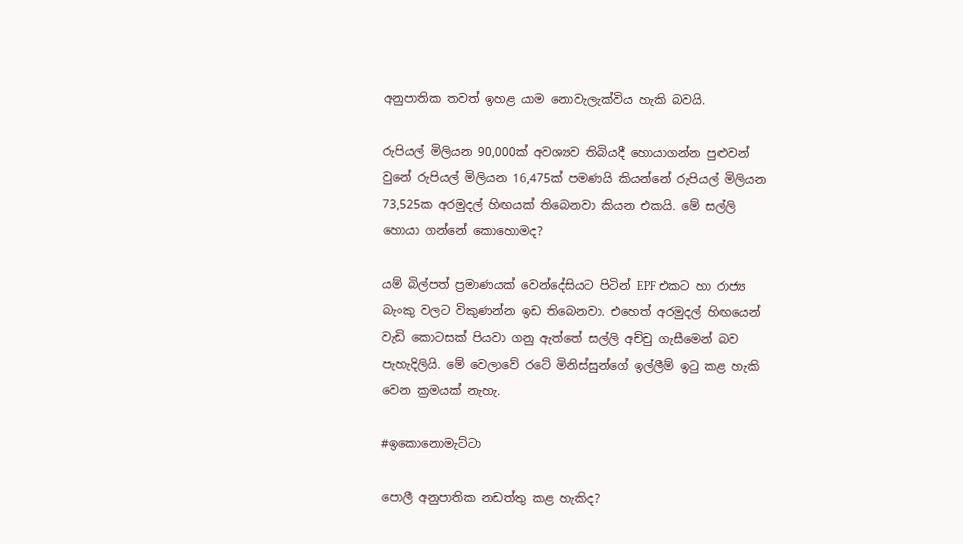අනුපාතික තවත් ඉහළ යාම නොවැලැක්විය හැකි බවයි.

රුපියල් මිලියන 90,000ක් අවශ්‍යව තිබියදී හොයාගන්න පුළුවන් වුනේ රුපියල් මිලියන 16,475ක් පමණයි කියන්නේ රුපියල් මිලියන 73,525ක අරමුදල් හිඟයක් තිබෙනවා කියන එකයි. මේ සල්ලි හොයා ගන්නේ කොහොමද?

යම් බිල්පත් ප්‍රමාණයක් වෙන්දේසියට පිටින් EPF එකට හා රාජ්‍ය බැංකු වලට විකුණන්න ඉඩ තිබෙනවා. එහෙත් අරමුදල් හිඟයෙන් වැඩි කොටසක් පියවා ගනු ඇත්තේ සල්ලි අච්චු ගැසීමෙන් බව පැහැදිලියි. මේ වෙලාවේ රටේ මිනිස්සුන්ගේ ඉල්ලීම් ඉටු කළ හැකි වෙන ක්‍රමයක් නැහැ.

#ඉකොනොමැට්ටා

පොලී අනුපාතික නඩත්තු කළ හැකිද?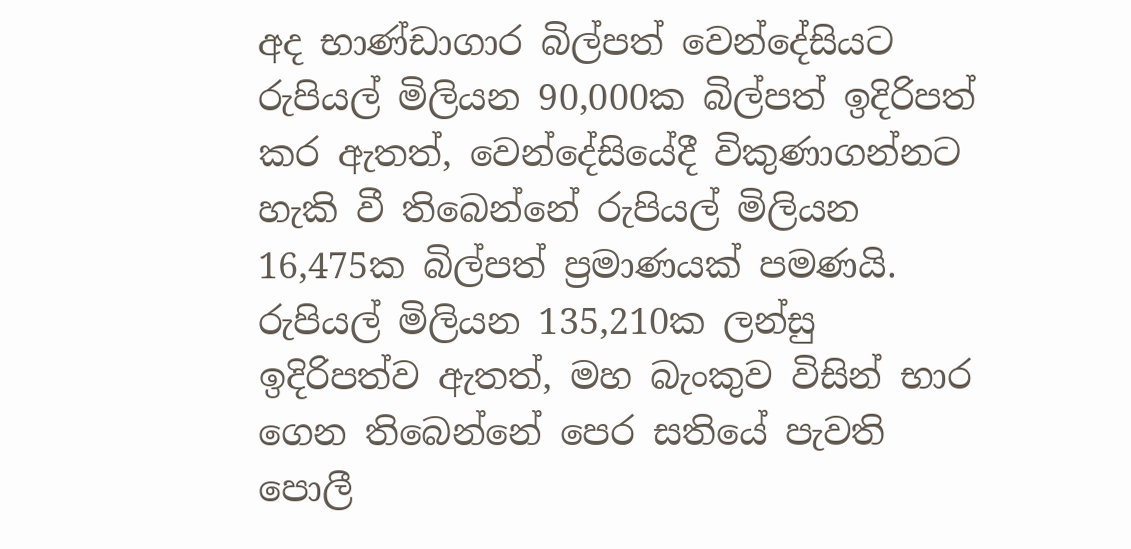අද භාණ්ඩාගාර බිල්පත් වෙන්දේසියට රුපියල් මිලියන 90,000ක බිල්පත් ඉදිරිපත් කර ඇතත්, වෙන්දේසියේදී විකුණාගන්නට හැකි වී තිබෙන්නේ රුපියල් මිලියන 16,475ක බිල්පත් ප්‍රමාණයක් පමණයි. රුපියල් මිලියන 135,210ක ලන්සු ඉදිරිපත්ව ඇතත්, මහ බැංකුව විසින් භාර ගෙන තිබෙන්නේ පෙර සතියේ පැවති පොලී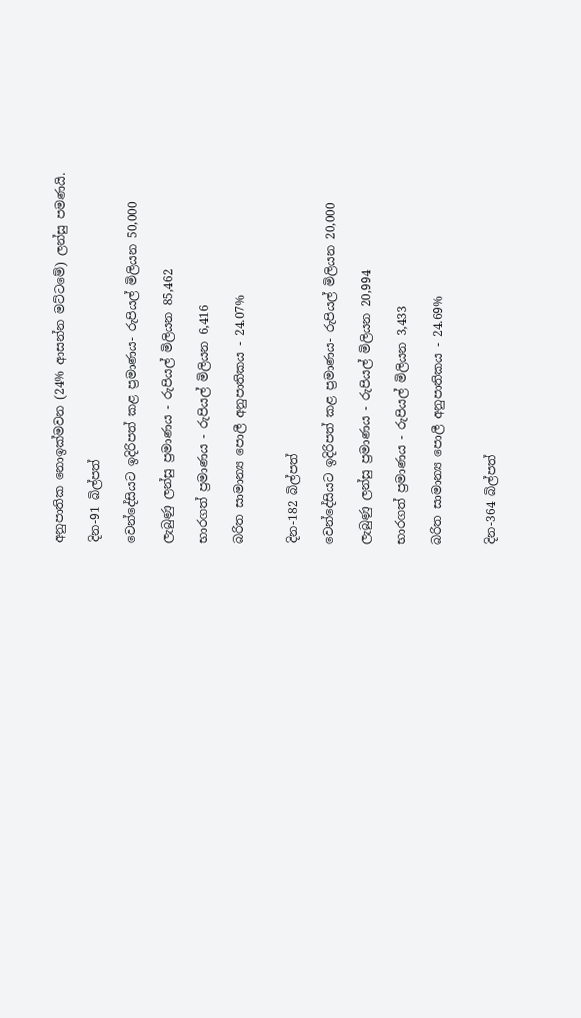අනුපාතික නොඉක්මවන (24% ආසන්න මට්ටමේ) ලන්සු පමණයි.

දින-91 බිල්පත්

වෙන්දේසියට ඉදිරිපත් කළ ප්‍රමාණය- රුපියල් මිලියන 50,000

ලැබුණු ලන්සු ප්‍රමාණය - රුපියල් මිලියන 85,462

භාරගත් ප්‍රමාණය - රුපියල් මිලියන 6,416

බරිත සාමාන්‍ය පොලී අනුපාතිකය - 24.07%


දින-182 බිල්පත්

වෙන්දේසියට ඉදිරිපත් කළ ප්‍රමාණය- රුපියල් මිලියන 20,000

ලැබුණු ලන්සු ප්‍රමාණය - රුපියල් මිලියන 20,994

භාරගත් ප්‍රමාණය - රුපියල් මිලියන 3,433

බරිත සාමාන්‍ය පොලී අනුපාතිකය - 24.69%


දින-364 බිල්පත්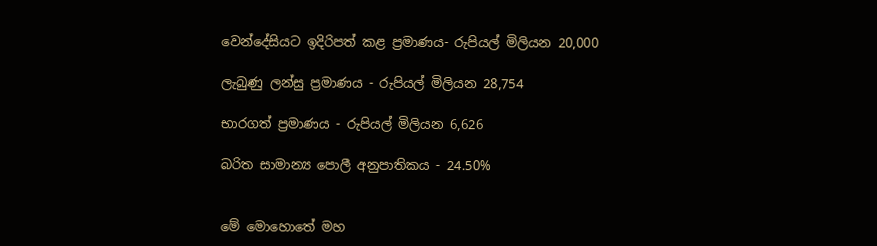වෙන්දේසියට ඉදිරිපත් කළ ප්‍රමාණය- රුපියල් මිලියන 20,000

ලැබුණු ලන්සු ප්‍රමාණය - රුපියල් මිලියන 28,754

භාරගත් ප්‍රමාණය - රුපියල් මිලියන 6,626

බරිත සාමාන්‍ය පොලී අනුපාතිකය - 24.50%


මේ මොහොතේ මහ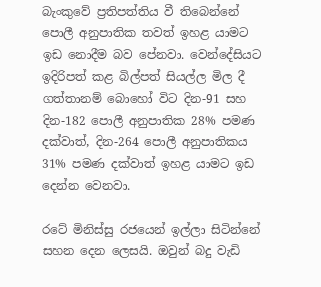බැංකුවේ ප්‍රතිපත්තිය වී තිබෙන්නේ පොලී අනුපාතික තවත් ඉහළ යාමට ඉඩ නොදීම බව පේනවා. වෙන්දේසියට ඉදිරිපත් කළ බිල්පත් සියල්ල මිල දී ගත්තානම් බොහෝ විට දින-91 සහ දින-182 පොලී අනුපාතික 28% පමණ දක්වාත්, දින-264 පොලී අනුපාතිකය 31% පමණ දක්වාත් ඉහළ යාමට ඉඩ දෙන්න වෙනවා.

රටේ මිනිස්සු රජයෙන් ඉල්ලා සිටින්නේ සහන දෙන ලෙසයි. ඔවුන් බදු වැඩි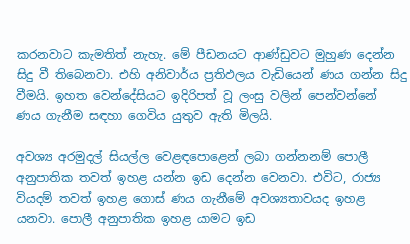කරනවාට කැමතිත් නැහැ. මේ පීඩනයට ආණ්ඩුවට මුහුණ දෙන්න සිදු වී තිබෙනවා. එහි අනිවාර්ය ප්‍රතිඵලය වැඩියෙන් ණය ගන්න සිදු වීමයි. ඉහත වෙන්දේසියට ඉදිරිපත් වූ ලංසු වලින් පෙන්වන්නේ ණය ගැනීම සඳහා ගෙවිය යුතුව ඇති මිලයි.

අවශ්‍ය අරමුදල් සියල්ල වෙළඳපොළෙන් ලබා ගන්නනම් පොලී අනුපාතික තවත් ඉහළ යන්න ඉඩ දෙන්න වෙනවා. එවිට, රාජ්‍ය වියදම් තවත් ඉහළ ගොස් ණය ගැනීමේ අවශ්‍යතාවයද ඉහළ යනවා. පොලී අනුපාතික ඉහළ යාමට ඉඩ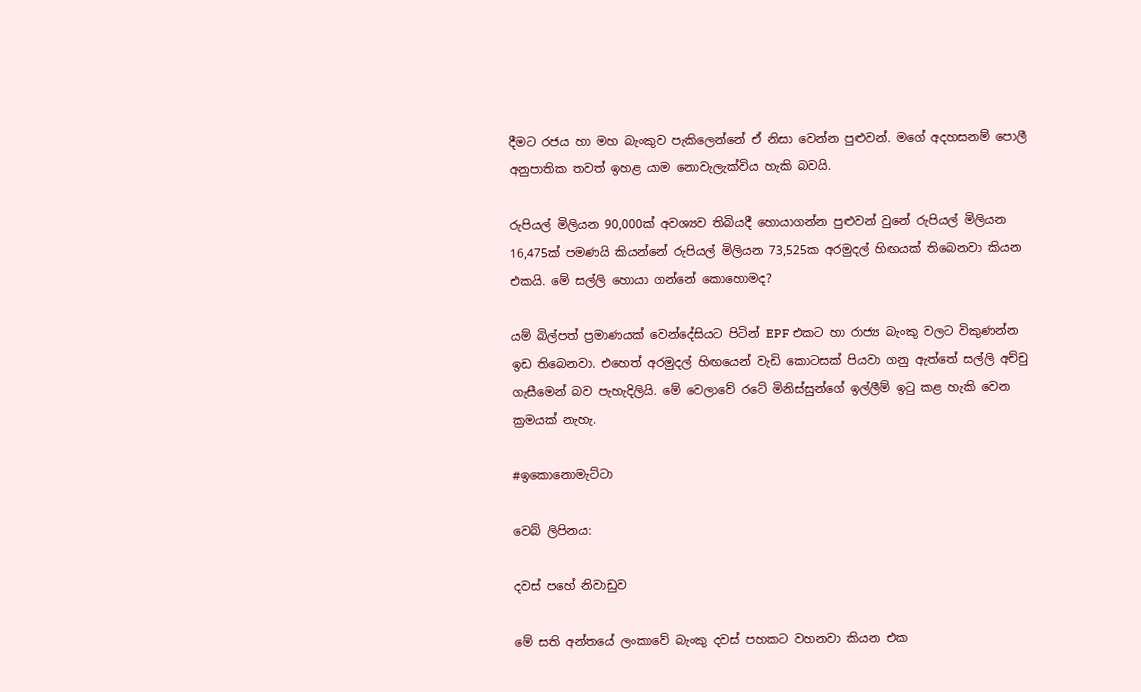දීමට රජය හා මහ බැංකුව පැකිලෙන්නේ ඒ නිසා වෙන්න පුළුවන්. මගේ අදහසනම් පොලී අනුපාතික තවත් ඉහළ යාම නොවැලැක්විය හැකි බවයි.

රුපියල් මිලියන 90,000ක් අවශ්‍යව තිබියදී හොයාගන්න පුළුවන් වුනේ රුපියල් මිලියන 16,475ක් පමණයි කියන්නේ රුපියල් මිලියන 73,525ක අරමුදල් හිඟයක් තිබෙනවා කියන එකයි. මේ සල්ලි හොයා ගන්නේ කොහොමද?

යම් බිල්පත් ප්‍රමාණයක් වෙන්දේසියට පිටින් EPF එකට හා රාජ්‍ය බැංකු වලට විකුණන්න ඉඩ තිබෙනවා. එහෙත් අරමුදල් හිඟයෙන් වැඩි කොටසක් පියවා ගනු ඇත්තේ සල්ලි අච්චු ගැසීමෙන් බව පැහැදිලියි. මේ වෙලාවේ රටේ මිනිස්සුන්ගේ ඉල්ලීම් ඉටු කළ හැකි වෙන ක්‍රමයක් නැහැ.

#ඉකොනොමැට්ටා

වෙබ් ලිපිනය:

දවස් පහේ නිවාඩුව

මේ සති අන්තයේ ලංකාවේ බැංකු දවස් පහකට වහනවා කියන එක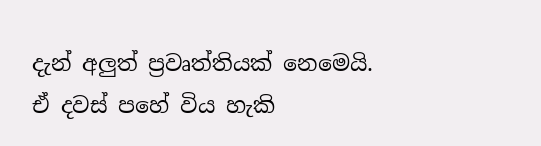දැන් අලුත් ප්‍රවෘත්තියක් නෙමෙයි. ඒ දවස් පහේ විය හැකි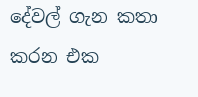දේවල් ගැන කතා කරන එක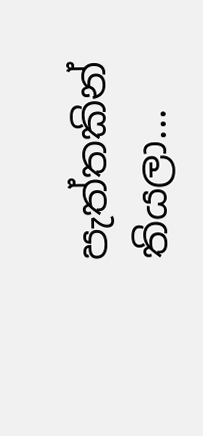පැත්තකින් තියලා...